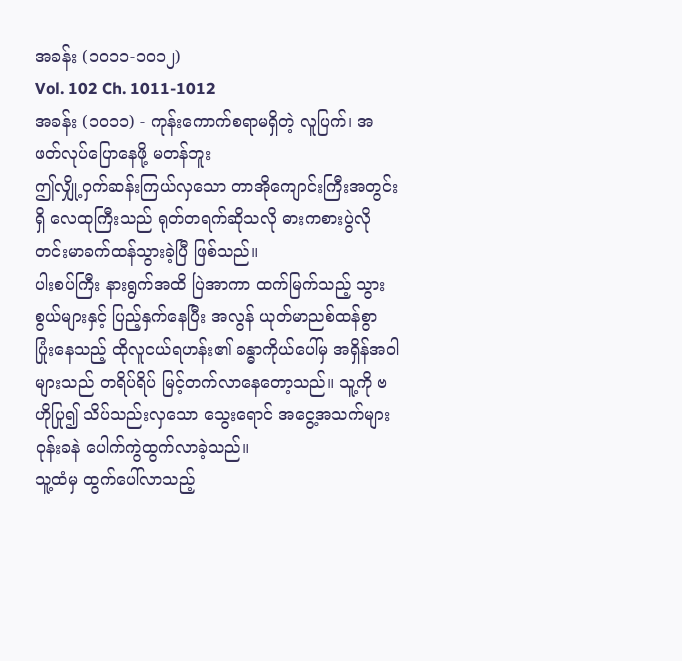အခန်း (၁၀၁၁-၁၀၁၂)
Vol. 102 Ch. 1011-1012
အခန်း (၁၀၁၁) - ကုန်းကောက်စရာမရှိတဲ့ လူပြက်၊ အဖတ်လုပ်ပြောနေဖို့ မတန်ဘူး
ဤလျှို့ဝှက်ဆန်းကြယ်လှသော တာအိုကျောင်းကြီးအတွင်းရှိ လေထုကြီးသည် ရုတ်တရက်ဆိုသလို ဓားကစားပွဲလို တင်းမာခက်ထန်သွားခဲ့ပြီ ဖြစ်သည်။
ပါးစပ်ကြီး နားရွက်အထိ ပြဲအာကာ ထက်မြက်သည့် သွားစွယ်များနှင့် ပြည့်နှက်နေပြီး အလွန် ယုတ်မာညစ်ထန်စွာ ပြုံးနေသည့် ထိုလူငယ်ရဟန်း၏ ခန္ဓာကိုယ်ပေါ်မှ အရှိန်အဝါများသည် တရိပ်ရိပ် မြင့်တက်လာနေတော့သည်။ သူ့ကို ဗဟိုပြု၍ သိပ်သည်းလှသော သွေးရောင် အငွေ့အသက်များ ဝုန်းခနဲ ပေါက်ကွဲထွက်လာခဲ့သည်။
သူ့ထံမှ ထွက်ပေါ်လာသည့်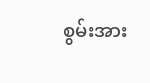စွမ်းအား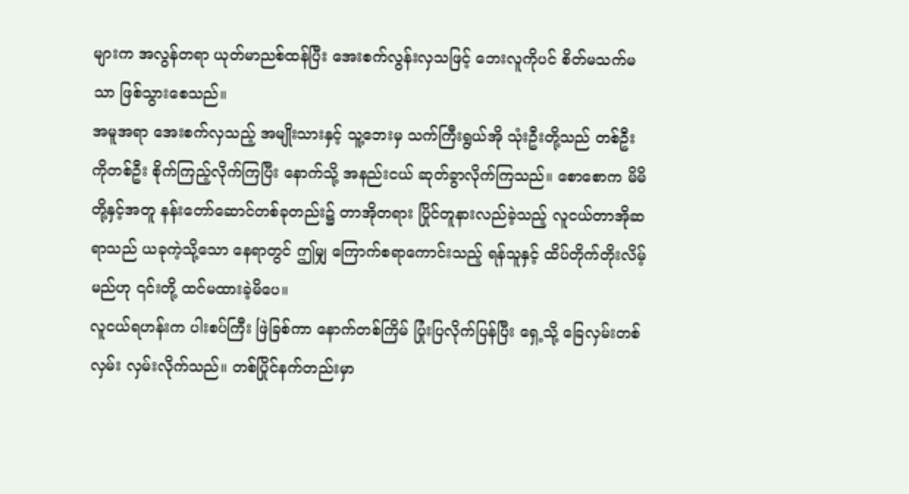များက အလွန်တရာ ယုတ်မာညစ်ထန်ပြီး အေးစက်လွန်းလှသဖြင့် ဘေးလူကိုပင် စိတ်မသက်မသာ ဖြစ်သွားစေသည်။
အမူအရာ အေးစက်လှသည့် အမျိုးသားနှင့် သူ့ဘေးမှ သက်ကြီးရွယ်အို သုံးဦးတို့သည် တစ်ဦးကိုတစ်ဦး စိုက်ကြည့်လိုက်ကြပြီး နောက်သို့ အနည်းငယ် ဆုတ်ခွာလိုက်ကြသည်။ စောစောက မိမိတို့နှင့်အတူ နန်းတော်ဆောင်တစ်ခုတည်း၌ တာအိုတရား ပြိုင်တူနားလည်ခဲ့သည့် လူငယ်တာအိုဆရာသည် ယခုကဲ့သို့သော နေရာတွင် ဤမျှ ကြောက်စရာကောင်းသည့် ရန်သူနှင့် ထိပ်တိုက်တိုးလိမ့်မည်ဟု ၎င်းတို့ ထင်မထားခဲ့မိပေ။
လူငယ်ရဟန်းက ပါးစပ်ကြီး ဖြဲခြစ်ကာ နောက်တစ်ကြိမ် ပြုံးပြလိုက်ပြန်ပြီး ရှေ့သို့ ခြေလှမ်းတစ်လှမ်း လှမ်းလိုက်သည်။ တစ်ပြိုင်နက်တည်းမှာ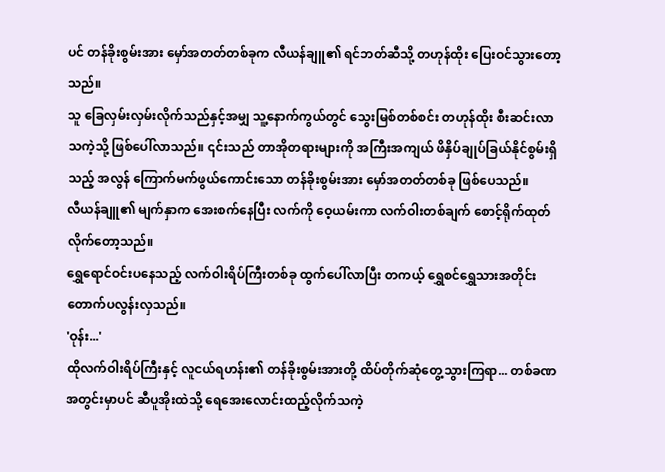ပင် တန်ခိုးစွမ်းအား မှော်အတတ်တစ်ခုက လီယန်ချူ၏ ရင်ဘတ်ဆီသို့ တဟုန်ထိုး ပြေးဝင်သွားတော့သည်။
သူ ခြေလှမ်းလှမ်းလိုက်သည်နှင့်အမျှ သူ့နောက်ကွယ်တွင် သွေးမြစ်တစ်စင်း တဟုန်ထိုး စီးဆင်းလာသကဲ့သို့ ဖြစ်ပေါ်လာသည်။ ၎င်းသည် တာအိုတရားများကို အကြီးအကျယ် ဖိနှိပ်ချုပ်ခြယ်နိုင်စွမ်းရှိသည့် အလွန် ကြောက်မက်ဖွယ်ကောင်းသော တန်ခိုးစွမ်းအား မှော်အတတ်တစ်ခု ဖြစ်ပေသည်။
လီယန်ချူ၏ မျက်နှာက အေးစက်နေပြီး လက်ကို ဝေ့ယမ်းကာ လက်ဝါးတစ်ချက် စောင့်ရိုက်ထုတ်လိုက်တော့သည်။
ရွှေရောင်ဝင်းပနေသည့် လက်ဝါးရိပ်ကြီးတစ်ခု ထွက်ပေါ်လာပြီး တကယ့် ရွှေစင်ရွှေသားအတိုင်း တောက်ပလွန်းလှသည်။
'ဝုန်း...'
ထိုလက်ဝါးရိပ်ကြီးနှင့် လူငယ်ရဟန်း၏ တန်ခိုးစွမ်းအားတို့ ထိပ်တိုက်ဆုံတွေ့သွားကြရာ... တစ်ခဏအတွင်းမှာပင် ဆီပူအိုးထဲသို့ ရေအေးလောင်းထည့်လိုက်သကဲ့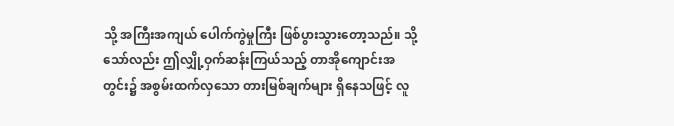သို့ အကြီးအကျယ် ပေါက်ကွဲမှုကြီး ဖြစ်ပွားသွားတော့သည်။ သို့သော်လည်း ဤလျှို့ဝှက်ဆန်းကြယ်သည့် တာအိုကျောင်းအတွင်း၌ အစွမ်းထက်လှသော တားမြစ်ချက်များ ရှိနေသဖြင့် လူ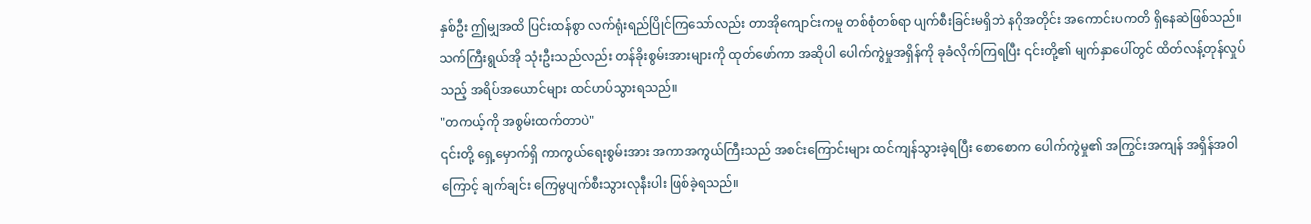နှစ်ဦး ဤမျှအထိ ပြင်းထန်စွာ လက်ရုံးရည်ပြိုင်ကြသော်လည်း တာအိုကျောင်းကမူ တစ်စုံတစ်ရာ ပျက်စီးခြင်းမရှိဘဲ နဂိုအတိုင်း အကောင်းပကတိ ရှိနေဆဲဖြစ်သည်။
သက်ကြီးရွယ်အို သုံးဦးသည်လည်း တန်ခိုးစွမ်းအားများကို ထုတ်ဖော်ကာ အဆိုပါ ပေါက်ကွဲမှုအရှိန်ကို ခုခံလိုက်ကြရပြီး ၎င်းတို့၏ မျက်နှာပေါ်တွင် ထိတ်လန့်တုန်လှုပ်သည့် အရိပ်အယောင်များ ထင်ဟပ်သွားရသည်။
"တကယ့်ကို အစွမ်းထက်တာပဲ"
၎င်းတို့ ရှေ့မှောက်ရှိ ကာကွယ်ရေးစွမ်းအား အကာအကွယ်ကြီးသည် အစင်းကြောင်းများ ထင်ကျန်သွားခဲ့ရပြီး စောစောက ပေါက်ကွဲမှု၏ အကြွင်းအကျန် အရှိန်အဝါကြောင့် ချက်ချင်း ကြေမွပျက်စီးသွားလုနီးပါး ဖြစ်ခဲ့ရသည်။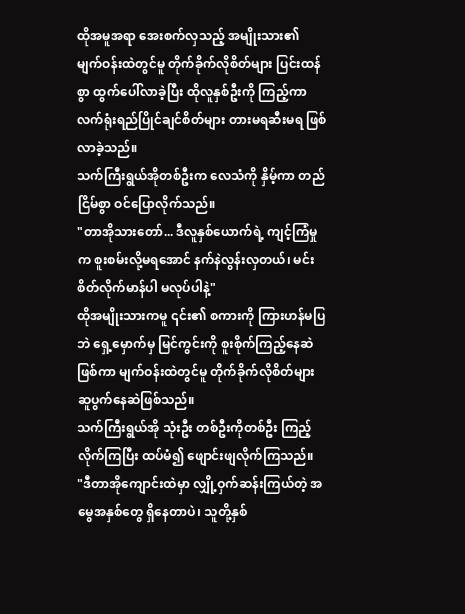ထိုအမူအရာ အေးစက်လှသည့် အမျိုးသား၏ မျက်ဝန်းထဲတွင်မူ တိုက်ခိုက်လိုစိတ်များ ပြင်းထန်စွာ ထွက်ပေါ်လာခဲ့ပြီး ထိုလူနှစ်ဦးကို ကြည့်ကာ လက်ရုံးရည်ပြိုင်ချင်စိတ်များ တားမရဆီးမရ ဖြစ်လာခဲ့သည်။
သက်ကြီးရွယ်အိုတစ်ဦးက လေသံကို နှိမ့်ကာ တည်ငြိမ်စွာ ဝင်ပြောလိုက်သည်။
"တာအိုသားတော်... ဒီလူနှစ်ယောက်ရဲ့ ကျင့်ကြံမှုက စူးစမ်းလို့မရအောင် နက်နဲလွန်းလှတယ်၊ မင်း စိတ်လိုက်မာန်ပါ မလုပ်ပါနဲ့"
ထိုအမျိုးသားကမူ ၎င်း၏ စကားကို ကြားဟန်မပြဘဲ ရှေ့မှောက်မှ မြင်ကွင်းကို စူးစိုက်ကြည့်နေဆဲဖြစ်ကာ မျက်ဝန်းထဲတွင်မူ တိုက်ခိုက်လိုစိတ်များ ဆူပွက်နေဆဲဖြစ်သည်။
သက်ကြီးရွယ်အို သုံးဦး တစ်ဦးကိုတစ်ဦး ကြည့်လိုက်ကြပြီး ထပ်မံ၍ ဖျောင်းဖျလိုက်ကြသည်။
"ဒီတာအိုကျောင်းထဲမှာ လျှို့ဝှက်ဆန်းကြယ်တဲ့ အမွေအနှစ်တွေ ရှိနေတာပဲ၊ သူတို့နှစ်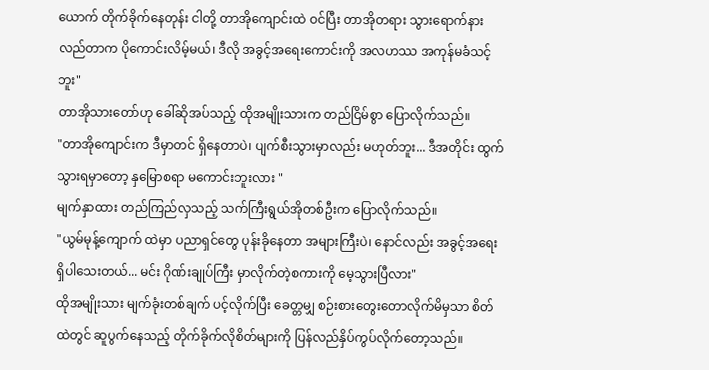ယောက် တိုက်ခိုက်နေတုန်း ငါတို့ တာအိုကျောင်းထဲ ဝင်ပြီး တာအိုတရား သွားရောက်နားလည်တာက ပိုကောင်းလိမ့်မယ်၊ ဒီလို အခွင့်အရေးကောင်းကို အလဟဿ အကုန်မခံသင့်ဘူး"
တာအိုသားတော်ဟု ခေါ်ဆိုအပ်သည့် ထိုအမျိုးသားက တည်ငြိမ်စွာ ပြောလိုက်သည်။
"တာအိုကျောင်းက ဒီမှာတင် ရှိနေတာပဲ၊ ပျက်စီးသွားမှာလည်း မဟုတ်ဘူး... ဒီအတိုင်း ထွက်သွားရမှာတော့ နှမြောစရာ မကောင်းဘူးလား "
မျက်နှာထား တည်ကြည်လှသည့် သက်ကြီးရွယ်အိုတစ်ဦးက ပြောလိုက်သည်။
"ယွမ်မုန့်ကျောက် ထဲမှာ ပညာရှင်တွေ ပုန်းခိုနေတာ အများကြီးပဲ၊ နောင်လည်း အခွင့်အရေး ရှိပါသေးတယ်... မင်း ဂိုဏ်းချုပ်ကြီး မှာလိုက်တဲ့စကားကို မေ့သွားပြီလား"
ထိုအမျိုးသား မျက်ခုံးတစ်ချက် ပင့်လိုက်ပြီး ခေတ္တမျှ စဉ်းစားတွေးတောလိုက်မိမှသာ စိတ်ထဲတွင် ဆူပွက်နေသည့် တိုက်ခိုက်လိုစိတ်များကို ပြန်လည်နှိပ်ကွပ်လိုက်တော့သည်။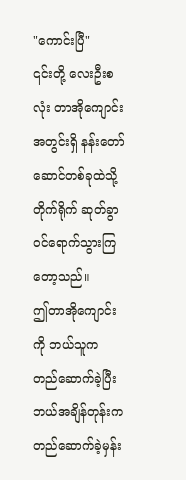"ကောင်းပြီ"
၎င်းတို့ လေးဦးစလုံး တာအိုကျောင်းအတွင်းရှိ နန်းတော်ဆောင်တစ်ခုထဲသို့ တိုက်ရိုက် ဆုတ်ခွာဝင်ရောက်သွားကြတော့သည်။
ဤတာအိုကျောင်းကို ဘယ်သူက တည်ဆောက်ခဲ့ပြီး ဘယ်အချိန်တုန်းက တည်ဆောက်ခဲ့မှန်း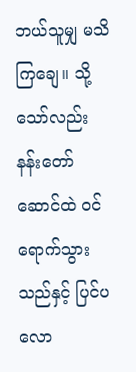ဘယ်သူမျှ မသိကြချေ။ သို့သော်လည်း နန်းတော်ဆောင်ထဲ ဝင်ရောက်သွားသည်နှင့် ပြင်ပလော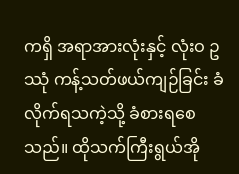ကရှိ အရာအားလုံးနှင့် လုံးဝ ဥဿုံ ကန့်သတ်ဖယ်ကျဉ်ခြင်း ခံလိုက်ရသကဲ့သို့ ခံစားရစေသည်။ ထိုသက်ကြီးရွယ်အို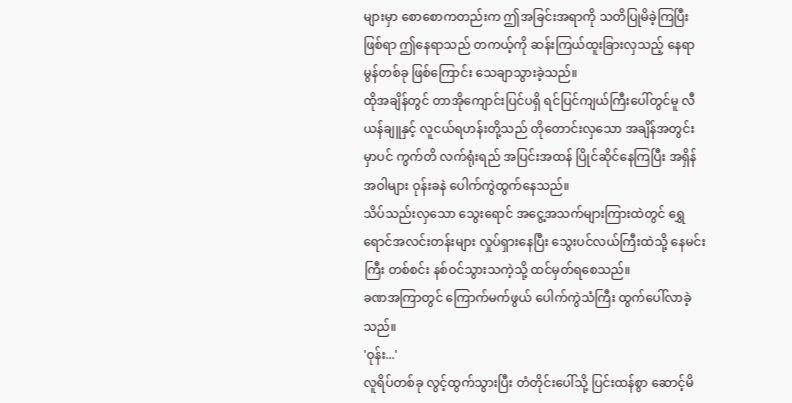များမှာ စောစောကတည်းက ဤအခြင်းအရာကို သတိပြုမိခဲ့ကြပြီးဖြစ်ရာ ဤနေရာသည် တကယ့်ကို ဆန်းကြယ်ထူးခြားလှသည့် နေရာမွန်တစ်ခု ဖြစ်ကြောင်း သေချာသွားခဲ့သည်။
ထိုအချိန်တွင် တာအိုကျောင်းပြင်ပရှိ ရင်ပြင်ကျယ်ကြီးပေါ်တွင်မူ လီယန်ချူနှင့် လူငယ်ရဟန်းတို့သည် တိုတောင်းလှသော အချိန်အတွင်းမှာပင် ကွက်တိ လက်ရုံးရည် အပြင်းအထန် ပြိုင်ဆိုင်နေကြပြီး အရှိန်အဝါများ ဝုန်းခနဲ ပေါက်ကွဲထွက်နေသည်။
သိပ်သည်းလှသော သွေးရောင် အငွေ့အသက်များကြားထဲတွင် ရွှေရောင်အလင်းတန်းများ လှုပ်ရှားနေပြီး သွေးပင်လယ်ကြီးထဲသို့ နေမင်းကြီး တစ်စင်း နစ်ဝင်သွားသကဲ့သို့ ထင်မှတ်ရစေသည်။
ခဏအကြာတွင် ကြောက်မက်ဖွယ် ပေါက်ကွဲသံကြီး ထွက်ပေါ်လာခဲ့သည်။
'ဝုန်း...'
လူရိပ်တစ်ခု လွင့်ထွက်သွားပြီး တံတိုင်းပေါ်သို့ ပြင်းထန်စွာ ဆောင့်မိ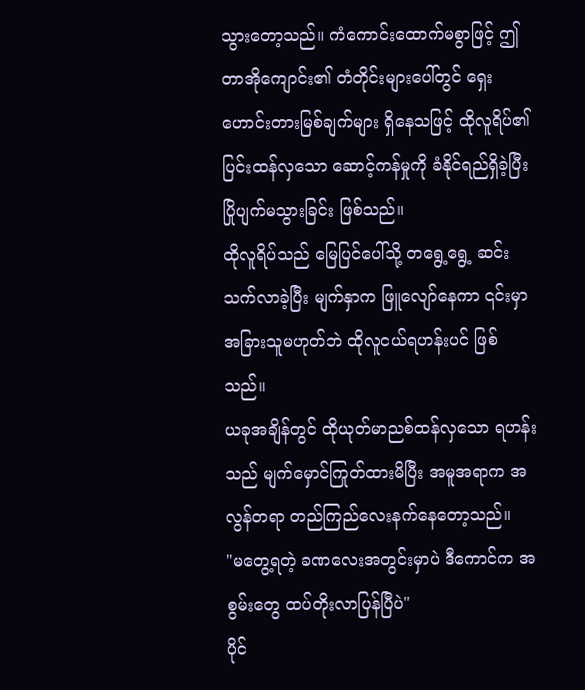သွားတော့သည်။ ကံကောင်းထောက်မစွာဖြင့် ဤတာအိုကျောင်း၏ တံတိုင်းများပေါ်တွင် ရှေးဟောင်းတားမြစ်ချက်များ ရှိနေသဖြင့် ထိုလူရိပ်၏ ပြင်းထန်လှသော ဆောင့်ကန်မှုကို ခံနိုင်ရည်ရှိခဲ့ပြီး ပြိုပျက်မသွားခြင်း ဖြစ်သည်။
ထိုလူရိပ်သည် မြေပြင်ပေါ်သို့ တရွေ့ရွေ့ ဆင်းသက်လာခဲ့ပြီး မျက်နှာက ဖြူလျော်နေကာ ၎င်းမှာ အခြားသူမဟုတ်ဘဲ ထိုလူငယ်ရဟန်းပင် ဖြစ်သည်။
ယခုအချိန်တွင် ထိုယုတ်မာညစ်ထန်လှသော ရဟန်းသည် မျက်မှောင်ကြုတ်ထားမိပြီး အမူအရာက အလွန်တရာ တည်ကြည်လေးနက်နေတော့သည်။
"မတွေ့ရတဲ့ ခဏလေးအတွင်းမှာပဲ ဒီကောင်က အစွမ်းတွေ ထပ်တိုးလာပြန်ပြီပဲ"
ပိုင်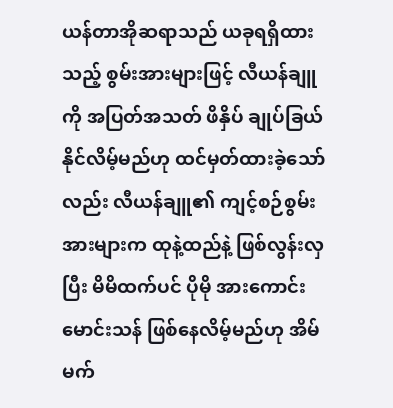ယန်တာအိုဆရာသည် ယခုရရှိထားသည့် စွမ်းအားများဖြင့် လီယန်ချူကို အပြတ်အသတ် ဖိနှိပ် ချုပ်ခြယ်နိုင်လိမ့်မည်ဟု ထင်မှတ်ထားခဲ့သော်လည်း လီယန်ချူ၏ ကျင့်စဉ်စွမ်းအားများက ထုနဲ့ထည်နဲ့ ဖြစ်လွန်းလှပြီး မိမိထက်ပင် ပိုမို အားကောင်းမောင်းသန် ဖြစ်နေလိမ့်မည်ဟု အိမ်မက်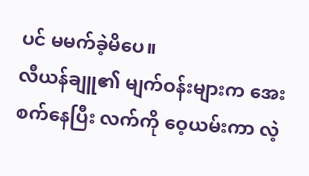ပင် မမက်ခဲ့မိပေ။
လီယန်ချူ၏ မျက်ဝန်းများက အေးစက်နေပြီး လက်ကို ဝေ့ယမ်းကာ လဲ့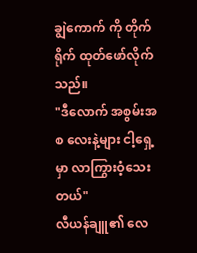ချွဲကောက် ကို တိုက်ရိုက် ထုတ်ဖော်လိုက်သည်။
"ဒီလောက် အစွမ်းအစ လေးနဲ့များ ငါ့ရှေ့မှာ လာကြွားဝံ့သေးတယ်"
လီယန်ချူ၏ လေ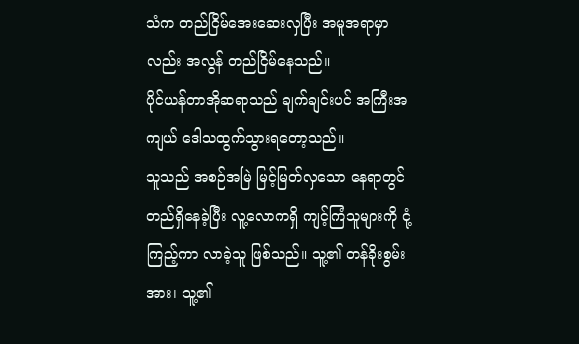သံက တည်ငြိမ်အေးဆေးလှပြီး အမူအရာမှာလည်း အလွန် တည်ငြိမ်နေသည်။
ပိုင်ယန်တာအိုဆရာသည် ချက်ချင်းပင် အကြီးအကျယ် ဒေါသထွက်သွားရတော့သည်။
သူသည် အစဉ်အမြဲ မြင့်မြတ်လှသော နေရာတွင် တည်ရှိနေခဲ့ပြီး လူ့လောကရှိ ကျင့်ကြံသူများကို ငုံ့ကြည့်ကာ လာခဲ့သူ ဖြစ်သည်။ သူ့၏ တန်ခိုးစွမ်းအား၊ သူ့၏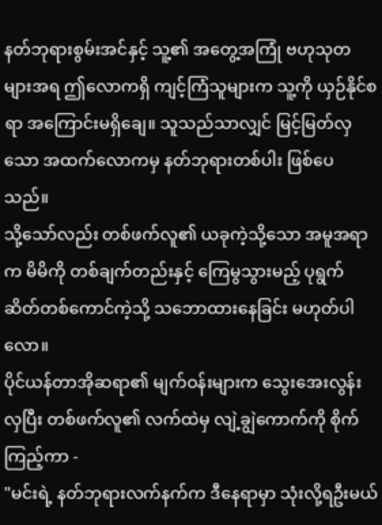နတ်ဘုရားစွမ်းအင်နှင့် သူ့၏ အတွေ့အကြုံ ဗဟုသုတများအရ ဤလောကရှိ ကျင့်ကြံသူများက သူ့ကို ယှဉ်နိုင်စရာ အကြောင်းမရှိချေ။ သူသည်သာလျှင် မြင့်မြတ်လှသော အထက်လောကမှ နတ်ဘုရားတစ်ပါး ဖြစ်ပေသည်။
သို့သော်လည်း တစ်ဖက်လူ၏ ယခုကဲ့သို့သော အမူအရာက မိမိကို တစ်ချက်တည်းနှင့် ကြေမွသွားမည့် ပုရွက်ဆိတ်တစ်ကောင်ကဲ့သို့ သဘောထားနေခြင်း မဟုတ်ပါလော။
ပိုင်ယန်တာအိုဆရာ၏ မျက်ဝန်းများက သွေးအေးလွန်းလှပြီး တစ်ဖက်လူ၏ လက်ထဲမှ လျဲ့ချွဲကောက်ကို စိုက်ကြည့်ကာ -
"မင်းရဲ့ နတ်ဘုရားလက်နက်က ဒီနေရာမှာ သုံးလို့ရဦးမယ်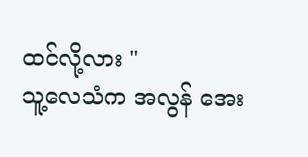ထင်လို့လား "
သူ့လေသံက အလွန် အေး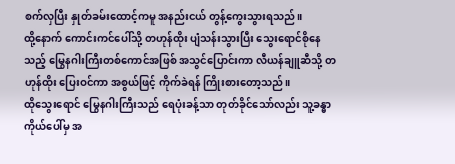စက်လှပြီး နှုတ်ခမ်းထောင့်ကမူ အနည်းငယ် တွန့်ကွေးသွားရသည်။
ထို့နောက် ကောင်းကင်ပေါ်သို့ တဟုန်ထိုး ပျံသန်းသွားပြီး သွေးရောင်စိုနေသည့် မြွေနဂါးကြီးတစ်ကောင်အဖြစ် အသွင်ပြောင်းကာ လီယန်ချူဆီသို့ တဟုန်ထိုး ပြေးဝင်ကာ အစွယ်ဖြင့် ကိုက်ခဲရန် ကြိုးစားတော့သည်။
ထိုသွေးရောင် မြွေနဂါးကြီးသည် ရေပုံးခန့်သာ တုတ်ခိုင်သော်လည်း သူ့ခန္ဓာကိုယ်ပေါ်မှ အ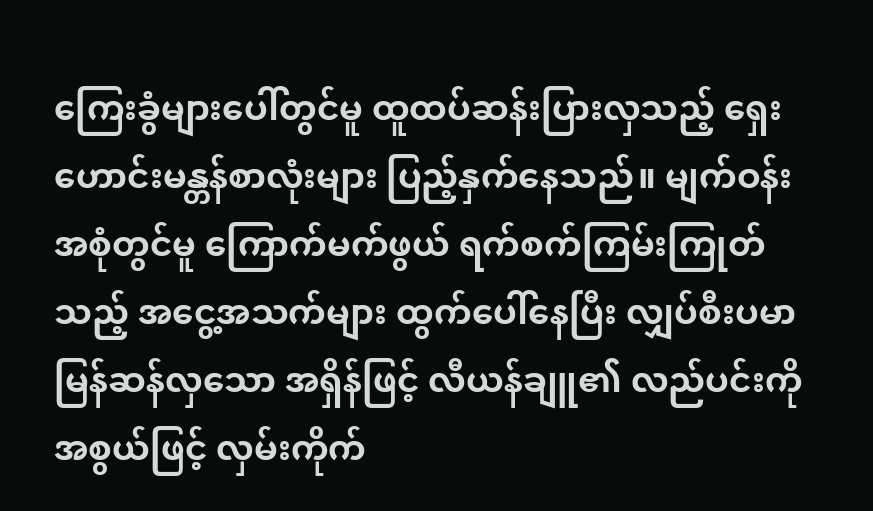ကြေးခွံများပေါ်တွင်မူ ထူထပ်ဆန်းပြားလှသည့် ရှေးဟောင်းမန္တန်စာလုံးများ ပြည့်နှက်နေသည်။ မျက်ဝန်းအစုံတွင်မူ ကြောက်မက်ဖွယ် ရက်စက်ကြမ်းကြုတ်သည့် အငွေ့အသက်များ ထွက်ပေါ်နေပြီး လျှပ်စီးပမာ မြန်ဆန်လှသော အရှိန်ဖြင့် လီယန်ချူ၏ လည်ပင်းကို အစွယ်ဖြင့် လှမ်းကိုက်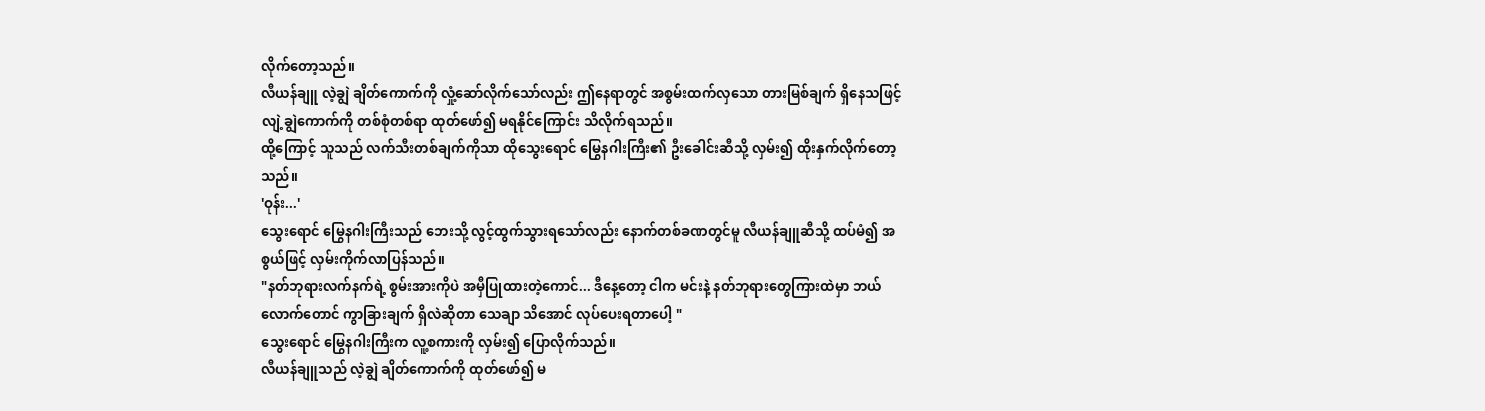လိုက်တော့သည်။
လီယန်ချူ လဲ့ချွဲ ချိတ်ကောက်ကို လှုံ့ဆော်လိုက်သော်လည်း ဤနေရာတွင် အစွမ်းထက်လှသော တားမြစ်ချက် ရှိနေသဖြင့် လျဲ့ချွဲကောက်ကို တစ်စုံတစ်ရာ ထုတ်ဖော်၍ မရနိုင်ကြောင်း သိလိုက်ရသည်။
ထို့ကြောင့် သူသည် လက်သီးတစ်ချက်ကိုသာ ထိုသွေးရောင် မြွေနဂါးကြီး၏ ဦးခေါင်းဆီသို့ လှမ်း၍ ထိုးနှက်လိုက်တော့သည်။
'ဝုန်း...'
သွေးရောင် မြွေနဂါးကြီးသည် ဘေးသို့ လွင့်ထွက်သွားရသော်လည်း နောက်တစ်ခဏတွင်မူ လီယန်ချူဆီသို့ ထပ်မံ၍ အစွယ်ဖြင့် လှမ်းကိုက်လာပြန်သည်။
"နတ်ဘုရားလက်နက်ရဲ့ စွမ်းအားကိုပဲ အမှီပြုထားတဲ့ကောင်... ဒီနေ့တော့ ငါက မင်းနဲ့ နတ်ဘုရားတွေကြားထဲမှာ ဘယ်လောက်တောင် ကွာခြားချက် ရှိလဲဆိုတာ သေချာ သိအောင် လုပ်ပေးရတာပေါ့ "
သွေးရောင် မြွေနဂါးကြီးက လူ့စကားကို လှမ်း၍ ပြောလိုက်သည်။
လီယန်ချူသည် လဲ့ချွဲ ချိတ်ကောက်ကို ထုတ်ဖော်၍ မ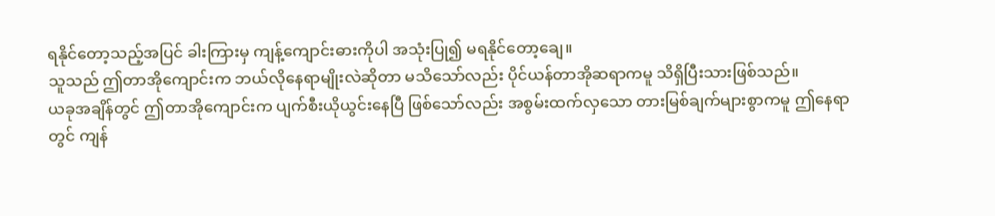ရနိုင်တော့သည့်အပြင် ခါးကြားမှ ကျန့်ကျောင်းဓားကိုပါ အသုံးပြု၍ မရနိုင်တော့ချေ။
သူသည် ဤတာအိုကျောင်းက ဘယ်လိုနေရာမျိုးလဲဆိုတာ မသိသော်လည်း ပိုင်ယန်တာအိုဆရာကမူ သိရှိပြီးသားဖြစ်သည်။
ယခုအချိန်တွင် ဤတာအိုကျောင်းက ပျက်စီးယိုယွင်းနေပြီ ဖြစ်သော်လည်း အစွမ်းထက်လှသော တားမြစ်ချက်များစွာကမူ ဤနေရာတွင် ကျန်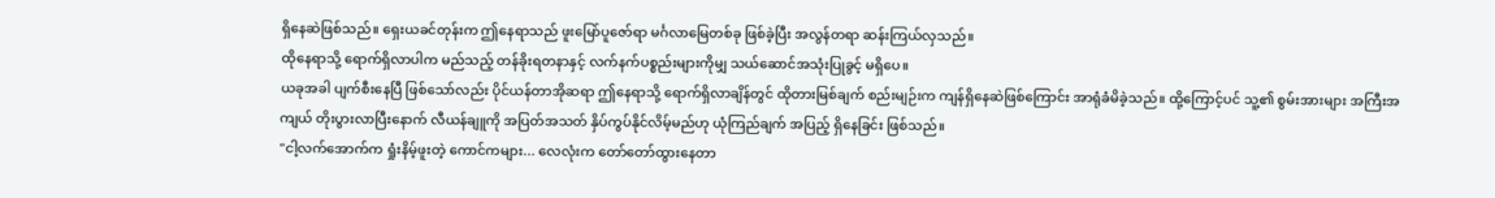ရှိနေဆဲဖြစ်သည်။ ရှေးယခင်တုန်းက ဤနေရာသည် ဖူးမြော်ပူဇော်ရာ မင်္ဂလာမြေတစ်ခု ဖြစ်ခဲ့ပြီး အလွန်တရာ ဆန်းကြယ်လှသည်။
ထိုနေရာသို့ ရောက်ရှိလာပါက မည်သည့် တန်ခိုးရတနာနှင့် လက်နက်ပစ္စည်းများကိုမျှ သယ်ဆောင်အသုံးပြုခွင့် မရှိပေ။
ယခုအခါ ပျက်စီးနေပြီ ဖြစ်သော်လည်း ပိုင်ယန်တာအိုဆရာ ဤနေရာသို့ ရောက်ရှိလာချိန်တွင် ထိုတားမြစ်ချက် စည်းမျဉ်းက ကျန်ရှိနေဆဲဖြစ်ကြောင်း အာရုံခံမိခဲ့သည်။ ထို့ကြောင့်ပင် သူ့၏ စွမ်းအားများ အကြီးအကျယ် တိုးပွားလာပြီးနောက် လီယန်ချူကို အပြတ်အသတ် နှိပ်ကွပ်နိုင်လိမ့်မည်ဟု ယုံကြည်ချက် အပြည့် ရှိနေခြင်း ဖြစ်သည်။
"ငါ့လက်အောက်က ရှုံးနိမ့်ဖူးတဲ့ ကောင်ကများ... လေလုံးက တော်တော်ထွားနေတာ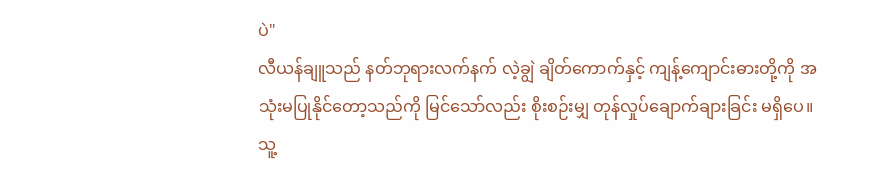ပဲ"
လီယန်ချူသည် နတ်ဘုရားလက်နက် လဲ့ချွဲ ချိတ်ကောက်နှင့် ကျန့်ကျောင်းဓားတို့ကို အသုံးမပြုနိုင်တော့သည်ကို မြင်သော်လည်း စိုးစဉ်းမျှ တုန်လှုပ်ချောက်ချားခြင်း မရှိပေ။
သူ့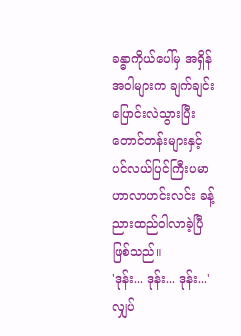ခန္ဓာကိုယ်ပေါ်မှ အရှိန်အဝါများက ချက်ချင်း ပြောင်းလဲသွားပြီး တောင်တန်းများနှင့် ပင်လယ်ပြင်ကြီးပမာ ဟာလာဟင်းလင်း ခန့်ညားထည်ဝါလာခဲ့ပြီ ဖြစ်သည်။
'ဒုန်း... ဒုန်း... ဒုန်း...'
လျှပ်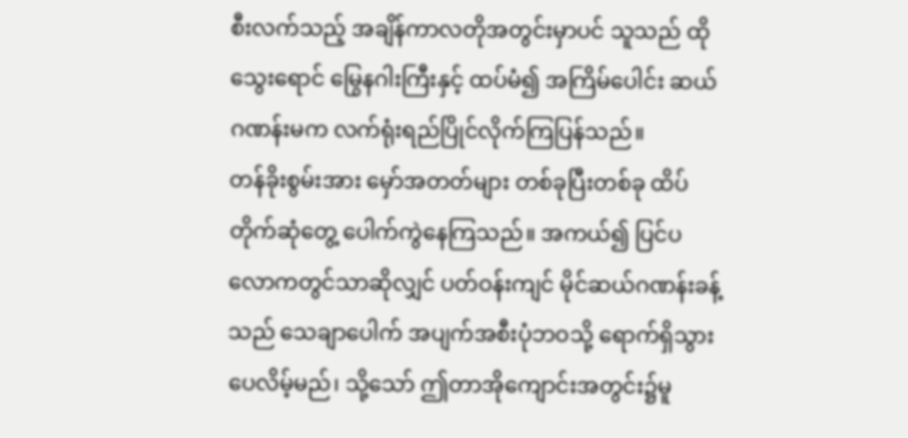စီးလက်သည့် အချိန်ကာလတိုအတွင်းမှာပင် သူသည် ထိုသွေးရောင် မြွေနဂါးကြီးနှင့် ထပ်မံ၍ အကြိမ်ပေါင်း ဆယ်ဂဏန်းမက လက်ရုံးရည်ပြိုင်လိုက်ကြပြန်သည်။
တန်ခိုးစွမ်းအား မှော်အတတ်များ တစ်ခုပြီးတစ်ခု ထိပ်တိုက်ဆုံတွေ့ ပေါက်ကွဲနေကြသည်။ အကယ်၍ ပြင်ပလောကတွင်သာဆိုလျှင် ပတ်ဝန်းကျင် မိုင်ဆယ်ဂဏန်းခန့်သည် သေချာပေါက် အပျက်အစီးပုံဘဝသို့ ရောက်ရှိသွားပေလိမ့်မည်၊ သို့သော် ဤတာအိုကျောင်းအတွင်း၌မူ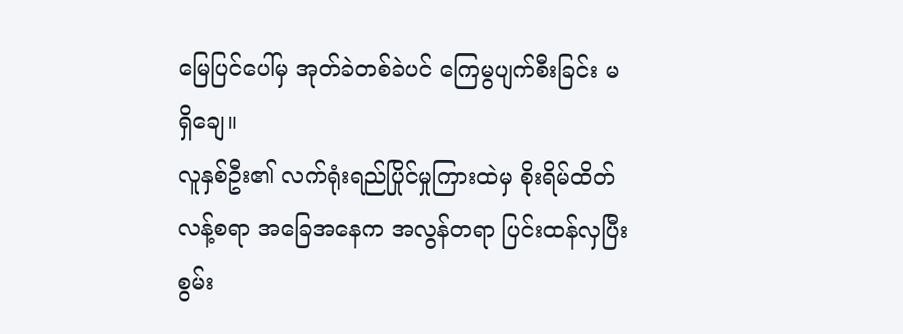မြေပြင်ပေါ်မှ အုတ်ခဲတစ်ခဲပင် ကြေမွပျက်စီးခြင်း မရှိချေ။
လူနှစ်ဦး၏ လက်ရုံးရည်ပြိုင်မှုကြားထဲမှ စိုးရိမ်ထိတ်လန့်စရာ အခြေအနေက အလွန်တရာ ပြင်းထန်လှပြီး စွမ်း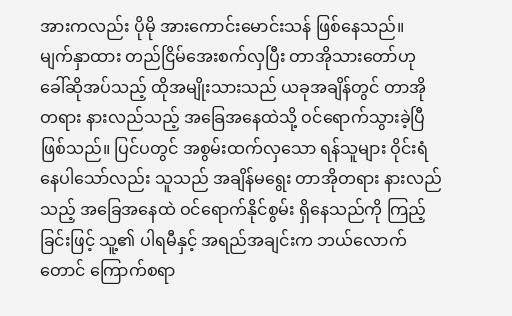အားကလည်း ပိုမို အားကောင်းမောင်းသန် ဖြစ်နေသည်။
မျက်နှာထား တည်ငြိမ်အေးစက်လှပြီး တာအိုသားတော်ဟု ခေါ်ဆိုအပ်သည့် ထိုအမျိုးသားသည် ယခုအချိန်တွင် တာအိုတရား နားလည်သည့် အခြေအနေထဲသို့ ဝင်ရောက်သွားခဲ့ပြီ ဖြစ်သည်။ ပြင်ပတွင် အစွမ်းထက်လှသော ရန်သူများ ဝိုင်းရံနေပါသော်လည်း သူသည် အချိန်မရွေး တာအိုတရား နားလည်သည့် အခြေအနေထဲ ဝင်ရောက်နိုင်စွမ်း ရှိနေသည်ကို ကြည့်ခြင်းဖြင့် သူ့၏ ပါရမီနှင့် အရည်အချင်းက ဘယ်လောက်တောင် ကြောက်စရာ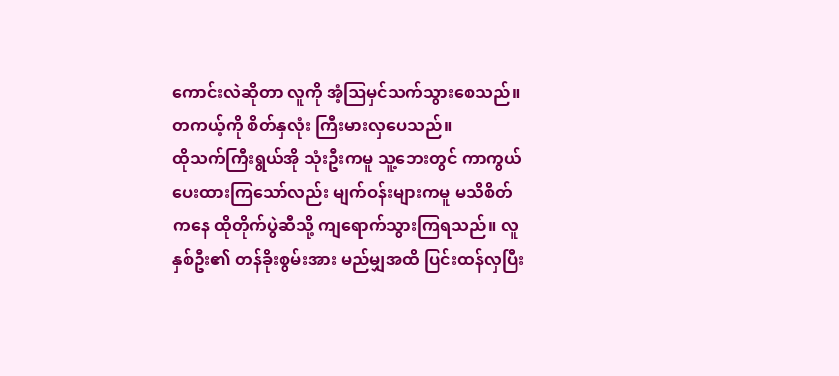ကောင်းလဲဆိုတာ လူကို အံ့ဩမှင်သက်သွားစေသည်။
တကယ့်ကို စိတ်နှလုံး ကြီးမားလှပေသည်။
ထိုသက်ကြီးရွယ်အို သုံးဦးကမူ သူ့ဘေးတွင် ကာကွယ်ပေးထားကြသော်လည်း မျက်ဝန်းများကမူ မသိစိတ်ကနေ ထိုတိုက်ပွဲဆီသို့ ကျရောက်သွားကြရသည်။ လူနှစ်ဦး၏ တန်ခိုးစွမ်းအား မည်မျှအထိ ပြင်းထန်လှပြီး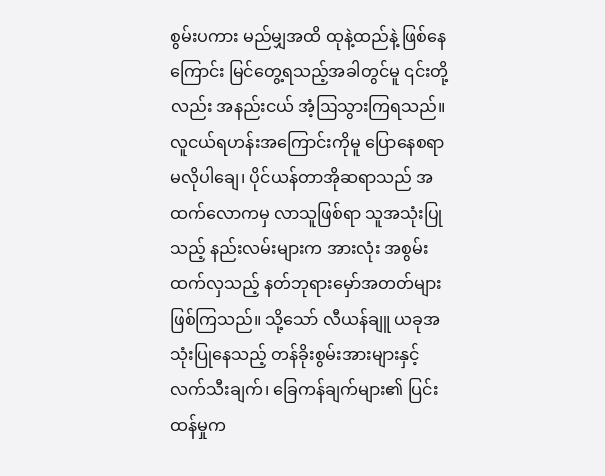စွမ်းပကား မည်မျှအထိ ထုနဲ့ထည်နဲ့ ဖြစ်နေကြောင်း မြင်တွေ့ရသည့်အခါတွင်မူ ၎င်းတို့လည်း အနည်းငယ် အံ့ဩသွားကြရသည်။
လူငယ်ရဟန်းအကြောင်းကိုမူ ပြောနေစရာ မလိုပါချေ၊ ပိုင်ယန်တာအိုဆရာသည် အထက်လောကမှ လာသူဖြစ်ရာ သူအသုံးပြုသည့် နည်းလမ်းများက အားလုံး အစွမ်းထက်လှသည့် နတ်ဘုရားမှော်အတတ်များ ဖြစ်ကြသည်။ သို့သော် လီယန်ချူ ယခုအသုံးပြုနေသည့် တန်ခိုးစွမ်းအားများနှင့် လက်သီးချက်၊ ခြေကန်ချက်များ၏ ပြင်းထန်မှုက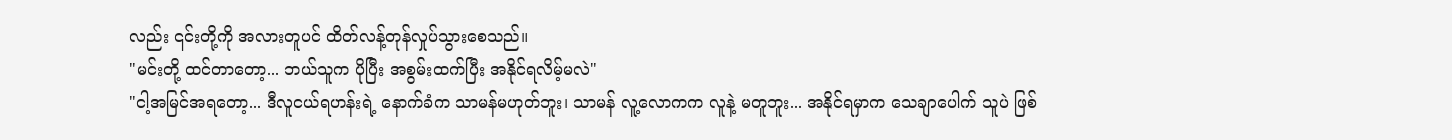လည်း ၎င်းတို့ကို အလားတူပင် ထိတ်လန့်တုန်လှုပ်သွားစေသည်။
"မင်းတို့ ထင်တာတော့... ဘယ်သူက ပိုပြီး အစွမ်းထက်ပြီး အနိုင်ရလိမ့်မလဲ"
"ငါ့အမြင်အရတော့... ဒီလူငယ်ရဟန်းရဲ့ နောက်ခံက သာမန်မဟုတ်ဘူး၊ သာမန် လူ့လောကက လူနဲ့ မတူဘူး... အနိုင်ရမှာက သေချာပေါက် သူပဲ ဖြစ်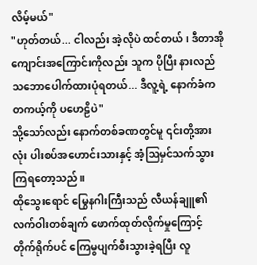လိမ့်မယ်"
"ဟုတ်တယ်... ငါလည်း အဲ့လိုပဲ ထင်တယ်၊ ဒီတာအိုကျောင်းအကြောင်းကိုလည်း သူက ပိုပြီး နားလည်သဘောပေါက်ထားပုံရတယ်... ဒီလူ့ရဲ့ နောက်ခံက တကယ့်ကို ပဟေဠိပဲ"
သို့သော်လည်း နောက်တစ်ခဏတွင်မူ ၎င်းတို့အားလုံး ပါးစပ်အဟောင်းသားနှင့် အံ့ဩမှင်သက်သွားကြရတော့သည်။
ထိုသွေးရောင် မြွေနဂါးကြီးသည် လီယန်ချူ၏ လက်ဝါးတစ်ချက် ဖောက်ထုတ်လိုက်မှုကြောင့် တိုက်ရိုက်ပင် ကြေမွပျက်စီးသွားခဲ့ရပြီး လူ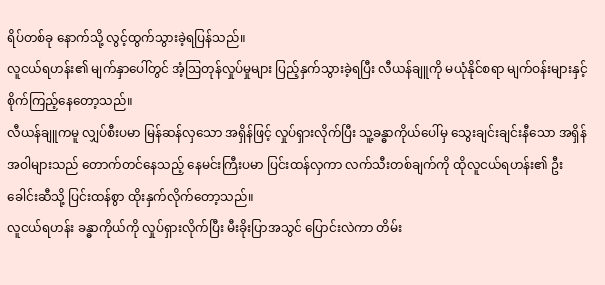ရိပ်တစ်ခု နောက်သို့ လွင့်ထွက်သွားခဲ့ရပြန်သည်။
လူငယ်ရဟန်း၏ မျက်နှာပေါ်တွင် အံ့ဩတုန်လှုပ်မှုများ ပြည့်နှက်သွားခဲ့ရပြီး လီယန်ချူကို မယုံနိုင်စရာ မျက်ဝန်းများနှင့် စိုက်ကြည့်နေတော့သည်။
လီယန်ချူကမူ လျှပ်စီးပမာ မြန်ဆန်လှသော အရှိန်ဖြင့် လှုပ်ရှားလိုက်ပြီး သူ့ခန္ဓာကိုယ်ပေါ်မှ သွေးချင်းချင်းနီသော အရှိန်အဝါများသည် တောက်တင်နေသည့် နေမင်းကြီးပမာ ပြင်းထန်လှကာ လက်သီးတစ်ချက်ကို ထိုလူငယ်ရဟန်း၏ ဦးခေါင်းဆီသို့ ပြင်းထန်စွာ ထိုးနှက်လိုက်တော့သည်။
လူငယ်ရဟန်း ခန္ဓာကိုယ်ကို လှုပ်ရှားလိုက်ပြီး မီးခိုးပြာအသွင် ပြောင်းလဲကာ တိမ်း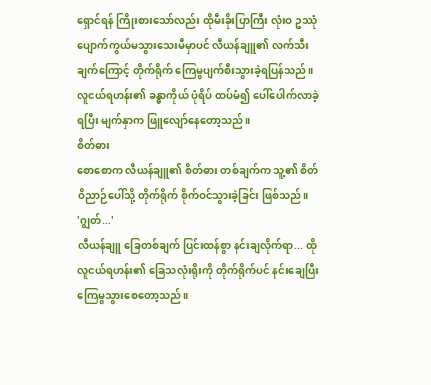ရှောင်ရန် ကြိုးစားသော်လည်း ထိုမီးခိုးပြာကြီး လုံးဝ ဥဿုံ ပျောက်ကွယ်မသွားသေးမီမှာပင် လီယန်ချူ၏ လက်သီးချက်ကြောင့် တိုက်ရိုက် ကြေမွပျက်စီးသွားခဲ့ရပြန်သည်။
လူငယ်ရဟန်း၏ ခန္ဓာကိုယ် ပုံရိပ် ထပ်မံ၍ ပေါ်ပေါက်လာခဲ့ရပြီး မျက်နှာက ဖြူလျော်နေတော့သည်။
စိတ်ဓား
စောစောက လီယန်ချူ၏ စိတ်ဓား တစ်ချက်က သူ့၏ စိတ်ဝိညာဉ်ပေါ်သို့ တိုက်ရိုက် စိုက်ဝင်သွားခဲ့ခြင်း ဖြစ်သည်။
'ဂျွတ်...'
လီယန်ချူ ခြေတစ်ချက် ပြင်းထန်စွာ နင်းချလိုက်ရာ... ထိုလူငယ်ရဟန်း၏ ခြေသလုံးရိုးကို တိုက်ရိုက်ပင် နင်းချေပြီး ကြေမွသွားစေတော့သည်။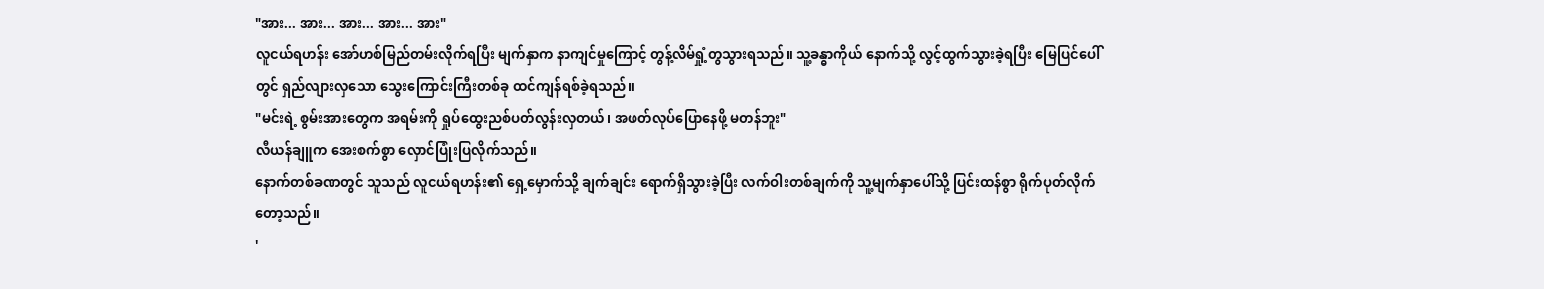"အား... အား... အား... အား... အား"
လူငယ်ရဟန်း အော်ဟစ်မြည်တမ်းလိုက်ရပြီး မျက်နှာက နာကျင်မှုကြောင့် တွန့်လိမ်ရှုံ့တွသွားရသည်။ သူ့ခန္ဓာကိုယ် နောက်သို့ လွင့်ထွက်သွားခဲ့ရပြီး မြေပြင်ပေါ်တွင် ရှည်လျားလှသော သွေးကြောင်းကြီးတစ်ခု ထင်ကျန်ရစ်ခဲ့ရသည်။
"မင်းရဲ့ စွမ်းအားတွေက အရမ်းကို ရှုပ်ထွေးညစ်ပတ်လွန်းလှတယ်၊ အဖတ်လုပ်ပြောနေဖို့ မတန်ဘူး"
လီယန်ချူက အေးစက်စွာ လှောင်ပြုံးပြလိုက်သည်။
နောက်တစ်ခဏတွင် သူသည် လူငယ်ရဟန်း၏ ရှေ့မှောက်သို့ ချက်ချင်း ရောက်ရှိသွားခဲ့ပြီး လက်ဝါးတစ်ချက်ကို သူ့မျက်နှာပေါ်သို့ ပြင်းထန်စွာ ရိုက်ပုတ်လိုက်တော့သည်။
'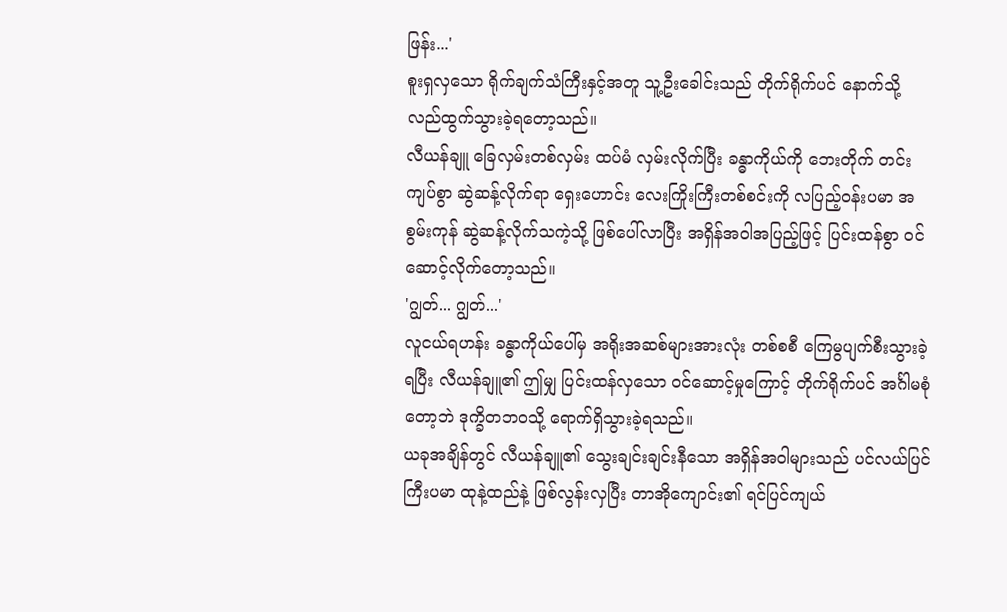ဖြန်း...'
စူးရှလှသော ရိုက်ချက်သံကြီးနှင့်အတူ သူ့ဦးခေါင်းသည် တိုက်ရိုက်ပင် နောက်သို့ လည်ထွက်သွားခဲ့ရတော့သည်။
လီယန်ချူ ခြေလှမ်းတစ်လှမ်း ထပ်မံ လှမ်းလိုက်ပြီး ခန္ဓာကိုယ်ကို ဘေးတိုက် တင်းကျပ်စွာ ဆွဲဆန့်လိုက်ရာ ရှေးဟောင်း လေးကြိုးကြီးတစ်စင်းကို လပြည့်ဝန်းပမာ အစွမ်းကုန် ဆွဲဆန့်လိုက်သကဲ့သို့ ဖြစ်ပေါ်လာပြီး အရှိန်အဝါအပြည့်ဖြင့် ပြင်းထန်စွာ ဝင်ဆောင့်လိုက်တော့သည်။
'ဂျွတ်... ဂျွတ်...'
လူငယ်ရဟန်း ခန္ဓာကိုယ်ပေါ်မှ အရိုးအဆစ်များအားလုံး တစ်စစီ ကြေမွပျက်စီးသွားခဲ့ရပြီး လီယန်ချူ၏ ဤမျှ ပြင်းထန်လှသော ဝင်ဆောင့်မှုကြောင့် တိုက်ရိုက်ပင် အင်္ဂါမစုံတော့ဘဲ ဒုက္ခိတဘဝသို့ ရောက်ရှိသွားခဲ့ရသည်။
ယခုအချိန်တွင် လီယန်ချူ၏ သွေးချင်းချင်းနီသော အရှိန်အဝါများသည် ပင်လယ်ပြင်ကြီးပမာ ထုနဲ့ထည်နဲ့ ဖြစ်လွန်းလှပြီး တာအိုကျောင်း၏ ရင်ပြင်ကျယ်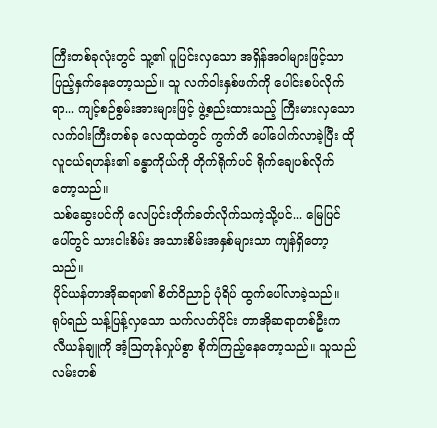ကြီးတစ်ခုလုံးတွင် သူ့၏ ပူပြင်းလှသော အရှိန်အဝါများဖြင့်သာ ပြည့်နှက်နေတော့သည်။ သူ လက်ဝါးနှစ်ဖက်ကို ပေါင်းစပ်လိုက်ရာ... ကျင့်စဉ်စွမ်းအားများဖြင့် ဖွဲ့စည်းထားသည့် ကြီးမားလှသော လက်ဝါးကြီးတစ်ခု လေထုထဲတွင် ကွက်တိ ပေါ်ပေါက်လာခဲ့ပြီး ထိုလူငယ်ရဟန်း၏ ခန္ဓာကိုယ်ကို တိုက်ရိုက်ပင် ရိုက်ချေပစ်လိုက်တော့သည်။
သစ်ဆွေးပင်ကို လေပြင်းတိုက်ခတ်လိုက်သကဲ့သို့ပင်... မြေပြင်ပေါ်တွင် သားငါးစိမ်း အသားစိမ်းအနှစ်များသာ ကျန်ရှိတော့သည်။
ပိုင်ယန်တာအိုဆရာ၏ စိတ်ဝိညာဉ် ပုံရိပ် ထွက်ပေါ်လာခဲ့သည်။
ရုပ်ရည် သန့်ပြန့်လှသော သက်လတ်ပိုင်း တာအိုဆရာတစ်ဦးက လီယန်ချူကို အံ့ဩတုန်လှုပ်စွာ စိုက်ကြည့်နေတော့သည်။ သူသည် လမ်းတစ်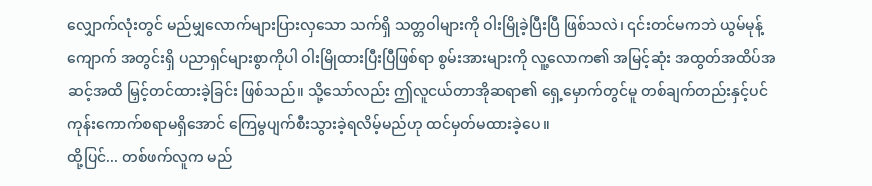လျှောက်လုံးတွင် မည်မျှလောက်များပြားလှသော သက်ရှိ သတ္တဝါများကို ဝါးမြိုခဲ့ပြီးပြီ ဖြစ်သလဲ၊ ၎င်းတင်မကဘဲ ယွမ်မုန့်ကျောက် အတွင်းရှိ ပညာရှင်များစွာကိုပါ ဝါးမြိုထားပြီးပြီဖြစ်ရာ စွမ်းအားများကို လူ့လောက၏ အမြင့်ဆုံး အထွတ်အထိပ်အဆင့်အထိ မြှင့်တင်ထားခဲ့ခြင်း ဖြစ်သည်။ သို့သော်လည်း ဤလူငယ်တာအိုဆရာ၏ ရှေ့မှောက်တွင်မူ တစ်ချက်တည်းနှင့်ပင် ကုန်းကောက်စရာမရှိအောင် ကြေမွပျက်စီးသွားခဲ့ရလိမ့်မည်ဟု ထင်မှတ်မထားခဲ့ပေ။
ထို့ပြင်... တစ်ဖက်လူက မည်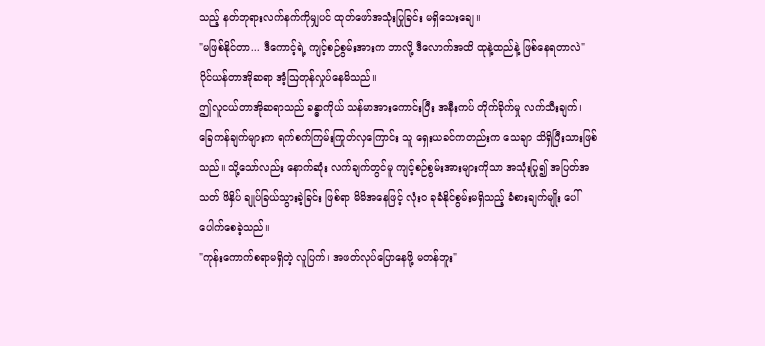သည့် နတ်ဘုရားလက်နက်ကိုမျှပင် ထုတ်ဖော်အသုံးပြုခြင်း မရှိသေးချေ။
"မဖြစ်နိုင်တာ... ဒီကောင့်ရဲ့ ကျင့်စဉ်စွမ်းအားက ဘာလို့ ဒီလောက်အထိ ထုနဲ့ထည်နဲ့ ဖြစ်နေရတာလဲ"
ပိုင်ယန်တာအိုဆရာ အံ့ဩတုန်လှုပ်နေမိသည်။
ဤလူငယ်တာအိုဆရာသည် ခန္ဓာကိုယ် သန်မာအားကောင်းပြီး အနီးကပ် တိုက်ခိုက်မှု လက်သီးချက်၊ ခြေကန်ချက်များက ရက်စက်ကြမ်းကြုတ်လှကြောင်း သူ ရှေးယခင်ကတည်းက သေချာ သိရှိပြီးသားဖြစ်သည်။ သို့သော်လည်း နောက်ဆုံး လက်ချက်တွင်မူ ကျင့်စဉ်စွမ်းအားများကိုသာ အသုံးပြု၍ အပြတ်အသတ် ဖိနှိပ် ချုပ်ခြယ်သွားခဲ့ခြင်း ဖြစ်ရာ မိမိအနေဖြင့် လုံးဝ ခုခံနိုင်စွမ်းမရှိသည့် ခံစားချက်မျိုး ပေါ်ပေါက်စေခဲ့သည်။
"ကုန်းကောက်စရာမရှိတဲ့ လူပြက်၊ အဖတ်လုပ်ပြောနေဖို့ မတန်ဘူး"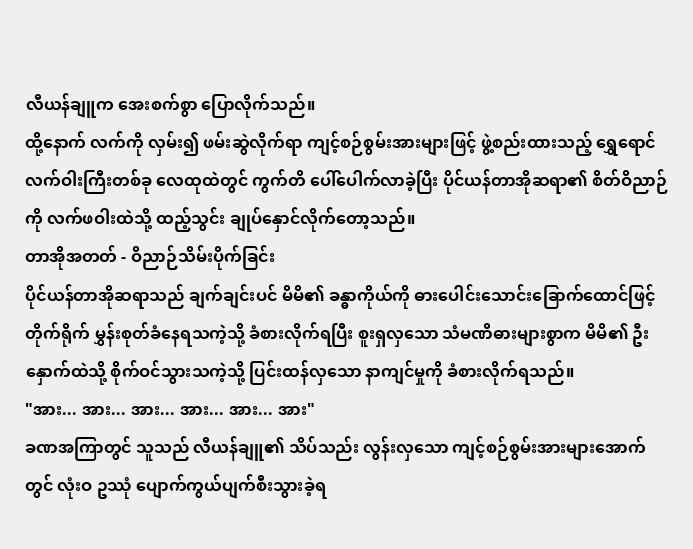လီယန်ချူက အေးစက်စွာ ပြောလိုက်သည်။
ထို့နောက် လက်ကို လှမ်း၍ ဖမ်းဆွဲလိုက်ရာ ကျင့်စဉ်စွမ်းအားများဖြင့် ဖွဲ့စည်းထားသည့် ရွှေရောင် လက်ဝါးကြီးတစ်ခု လေထုထဲတွင် ကွက်တိ ပေါ်ပေါက်လာခဲ့ပြီး ပိုင်ယန်တာအိုဆရာ၏ စိတ်ဝိညာဉ်ကို လက်ဖဝါးထဲသို့ ထည့်သွင်း ချုပ်နှောင်လိုက်တော့သည်။
တာအိုအတတ် - ဝိညာဉ်သိမ်းပိုက်ခြင်း
ပိုင်ယန်တာအိုဆရာသည် ချက်ချင်းပင် မိမိ၏ ခန္ဓာကိုယ်ကို ဓားပေါင်းသောင်းခြောက်ထောင်ဖြင့် တိုက်ရိုက် မွှန်းစုတ်ခံနေရသကဲ့သို့ ခံစားလိုက်ရပြီး စူးရှလှသော သံမဏိဓားများစွာက မိမိ၏ ဦးနှောက်ထဲသို့ စိုက်ဝင်သွားသကဲ့သို့ ပြင်းထန်လှသော နာကျင်မှုကို ခံစားလိုက်ရသည်။
"အား... အား... အား... အား... အား... အား"
ခဏအကြာတွင် သူသည် လီယန်ချူ၏ သိပ်သည်း လွန်းလှသော ကျင့်စဉ်စွမ်းအားများအောက်တွင် လုံးဝ ဥဿုံ ပျောက်ကွယ်ပျက်စီးသွားခဲ့ရ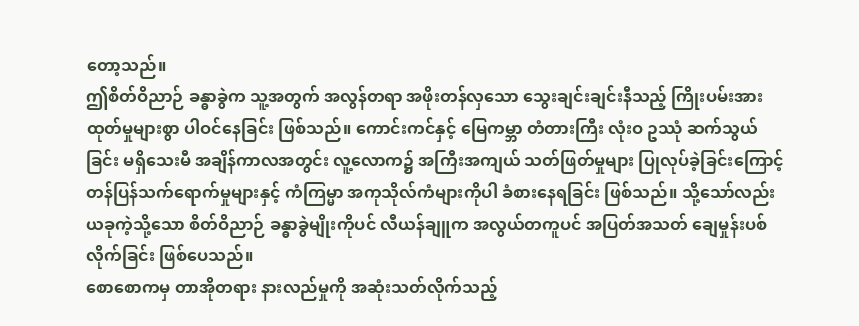တော့သည်။
ဤစိတ်ဝိညာဉ် ခန္ဓာခွဲက သူ့အတွက် အလွန်တရာ အဖိုးတန်လှသော သွေးချင်းချင်းနီသည့် ကြိုးပမ်းအားထုတ်မှုများစွာ ပါဝင်နေခြင်း ဖြစ်သည်။ ကောင်းကင်နှင့် မြေကမ္ဘာ တံတားကြီး လုံးဝ ဥဿုံ ဆက်သွယ်ခြင်း မရှိသေးမီ အချိန်ကာလအတွင်း လူ့လောက၌ အကြီးအကျယ် သတ်ဖြတ်မှုများ ပြုလုပ်ခဲ့ခြင်းကြောင့် တန်ပြန်သက်ရောက်မှုများနှင့် ကံကြမ္မာ အကုသိုလ်ကံများကိုပါ ခံစားနေရခြင်း ဖြစ်သည်။ သို့သော်လည်း ယခုကဲ့သို့သော စိတ်ဝိညာဉ် ခန္ဓာခွဲမျိုးကိုပင် လီယန်ချူက အလွယ်တကူပင် အပြတ်အသတ် ချေမှုန်းပစ်လိုက်ခြင်း ဖြစ်ပေသည်။
စောစောကမှ တာအိုတရား နားလည်မှုကို အဆုံးသတ်လိုက်သည့်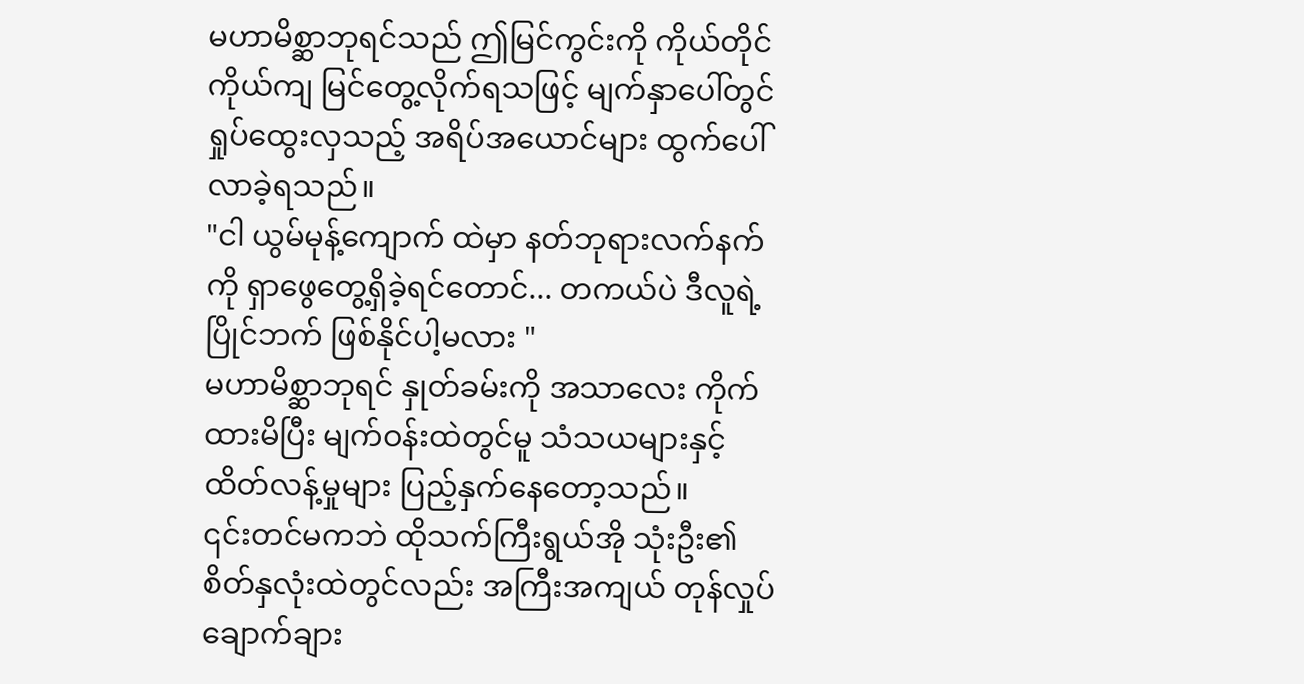မဟာမိစ္ဆာဘုရင်သည် ဤမြင်ကွင်းကို ကိုယ်တိုင်ကိုယ်ကျ မြင်တွေ့လိုက်ရသဖြင့် မျက်နှာပေါ်တွင် ရှုပ်ထွေးလှသည့် အရိပ်အယောင်များ ထွက်ပေါ်လာခဲ့ရသည်။
"ငါ ယွမ်မုန့်ကျောက် ထဲမှာ နတ်ဘုရားလက်နက်ကို ရှာဖွေတွေ့ရှိခဲ့ရင်တောင်... တကယ်ပဲ ဒီလူရဲ့ပြိုင်ဘက် ဖြစ်နိုင်ပါ့မလား "
မဟာမိစ္ဆာဘုရင် နှုတ်ခမ်းကို အသာလေး ကိုက်ထားမိပြီး မျက်ဝန်းထဲတွင်မူ သံသယများနှင့် ထိတ်လန့်မှုများ ပြည့်နှက်နေတော့သည်။
၎င်းတင်မကဘဲ ထိုသက်ကြီးရွယ်အို သုံးဦး၏ စိတ်နှလုံးထဲတွင်လည်း အကြီးအကျယ် တုန်လှုပ်ချောက်ချား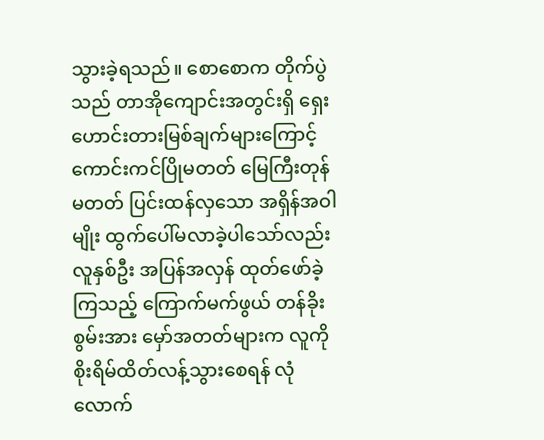သွားခဲ့ရသည်။ စောစောက တိုက်ပွဲသည် တာအိုကျောင်းအတွင်းရှိ ရှေးဟောင်းတားမြစ်ချက်များကြောင့် ကောင်းကင်ပြိုမတတ် မြေကြီးတုန်မတတ် ပြင်းထန်လှသော အရှိန်အဝါမျိုး ထွက်ပေါ်မလာခဲ့ပါသော်လည်း လူနှစ်ဦး အပြန်အလှန် ထုတ်ဖော်ခဲ့ကြသည့် ကြောက်မက်ဖွယ် တန်ခိုးစွမ်းအား မှော်အတတ်များက လူကို စိုးရိမ်ထိတ်လန့်သွားစေရန် လုံလောက်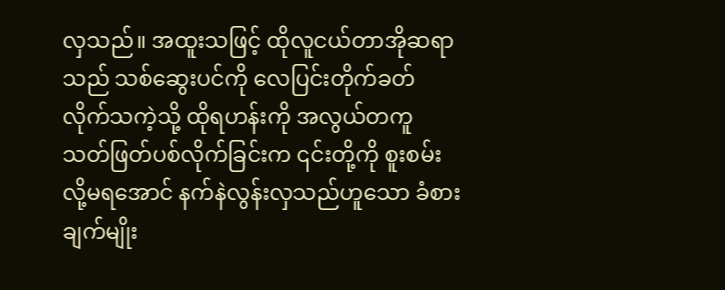လှသည်။ အထူးသဖြင့် ထိုလူငယ်တာအိုဆရာသည် သစ်ဆွေးပင်ကို လေပြင်းတိုက်ခတ်လိုက်သကဲ့သို့ ထိုရဟန်းကို အလွယ်တကူ သတ်ဖြတ်ပစ်လိုက်ခြင်းက ၎င်းတို့ကို စူးစမ်းလို့မရအောင် နက်နဲလွန်းလှသည်ဟူသော ခံစားချက်မျိုး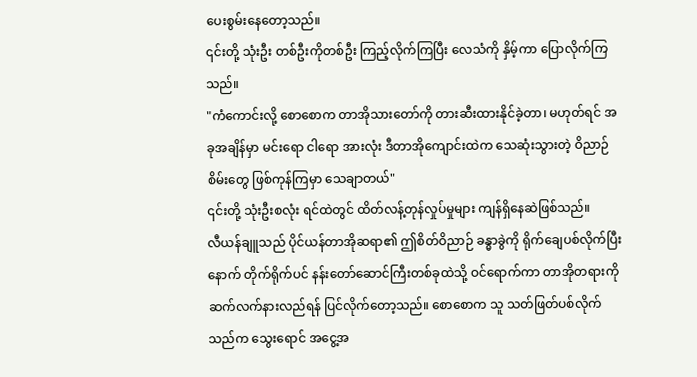ပေးစွမ်းနေတော့သည်။
၎င်းတို့ သုံးဦး တစ်ဦးကိုတစ်ဦး ကြည့်လိုက်ကြပြီး လေသံကို နှိမ့်ကာ ပြောလိုက်ကြသည်။
"ကံကောင်းလို့ စောစောက တာအိုသားတော်ကို တားဆီးထားနိုင်ခဲ့တာ၊ မဟုတ်ရင် အခုအချိန်မှာ မင်းရော ငါရော အားလုံး ဒီတာအိုကျောင်းထဲက သေဆုံးသွားတဲ့ ဝိညာဉ်စိမ်းတွေ ဖြစ်ကုန်ကြမှာ သေချာတယ်"
၎င်းတို့ သုံးဦးစလုံး ရင်ထဲတွင် ထိတ်လန့်တုန်လှုပ်မှုများ ကျန်ရှိနေဆဲဖြစ်သည်။
လီယန်ချူသည် ပိုင်ယန်တာအိုဆရာ၏ ဤစိတ်ဝိညာဉ် ခန္ဓာခွဲကို ရိုက်ချေပစ်လိုက်ပြီးနောက် တိုက်ရိုက်ပင် နန်းတော်ဆောင်ကြီးတစ်ခုထဲသို့ ဝင်ရောက်ကာ တာအိုတရားကို ဆက်လက်နားလည်ရန် ပြင်လိုက်တော့သည်။ စောစောက သူ သတ်ဖြတ်ပစ်လိုက်သည်က သွေးရောင် အငွေ့အ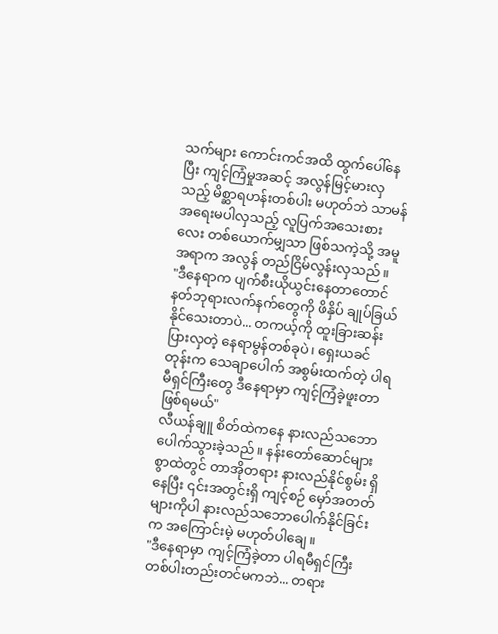သက်များ ကောင်းကင်အထိ ထွက်ပေါ်နေပြီး ကျင့်ကြံမှုအဆင့် အလွန်မြင့်မားလှသည့် မိစ္ဆာရဟန်းတစ်ပါး မဟုတ်ဘဲ သာမန် အရေးမပါလှသည့် လူပြက်အသေးစားလေး တစ်ယောက်မျှသာ ဖြစ်သကဲ့သို့ အမူအရာက အလွန် တည်ငြိမ်လွန်းလှသည်။
"ဒီနေရာက ပျက်စီးယိုယွင်းနေတာတောင် နတ်ဘုရားလက်နက်တွေကို ဖိနှိပ် ချုပ်ခြယ်နိုင်သေးတာပဲ... တကယ့်ကို ထူးခြားဆန်းပြားလှတဲ့ နေရာမွန်တစ်ခုပဲ၊ ရှေးယခင်တုန်းက သေချာပေါက် အစွမ်းထက်တဲ့ ပါရမီရှင်ကြီးတွေ ဒီနေရာမှာ ကျင့်ကြံခဲ့ဖူးတာ ဖြစ်ရမယ်"
လီယန်ချူ စိတ်ထဲကနေ နားလည်သဘောပေါက်သွားခဲ့သည်။ နန်းတော်ဆောင်များစွာထဲတွင် တာအိုတရား နားလည်နိုင်စွမ်း ရှိနေပြီး ၎င်းအတွင်းရှိ ကျင့်စဉ် မှော်အတတ်များကိုပါ နားလည်သဘောပေါက်နိုင်ခြင်းက အကြောင်းမဲ့ မဟုတ်ပါချေ။
"ဒီနေရာမှာ ကျင့်ကြံခဲ့တာ ပါရမီရှင်ကြီး တစ်ပါးတည်းတင်မကဘဲ... တရား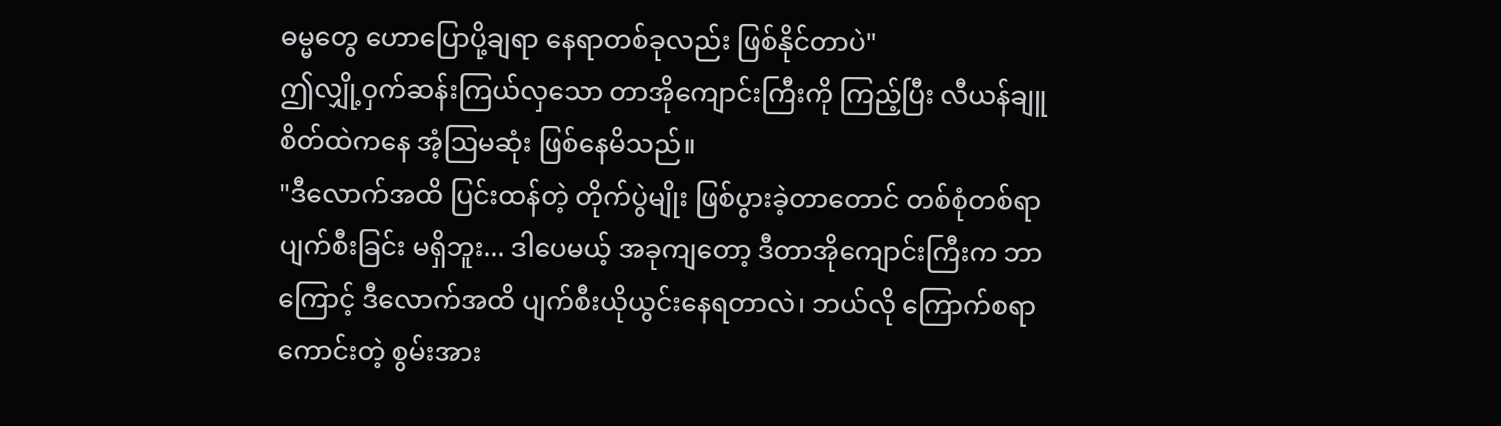ဓမ္မတွေ ဟောပြောပို့ချရာ နေရာတစ်ခုလည်း ဖြစ်နိုင်တာပဲ"
ဤလျှို့ဝှက်ဆန်းကြယ်လှသော တာအိုကျောင်းကြီးကို ကြည့်ပြီး လီယန်ချူ စိတ်ထဲကနေ အံ့ဩမဆုံး ဖြစ်နေမိသည်။
"ဒီလောက်အထိ ပြင်းထန်တဲ့ တိုက်ပွဲမျိုး ဖြစ်ပွားခဲ့တာတောင် တစ်စုံတစ်ရာ ပျက်စီးခြင်း မရှိဘူး... ဒါပေမယ့် အခုကျတော့ ဒီတာအိုကျောင်းကြီးက ဘာကြောင့် ဒီလောက်အထိ ပျက်စီးယိုယွင်းနေရတာလဲ၊ ဘယ်လို ကြောက်စရာကောင်းတဲ့ စွမ်းအား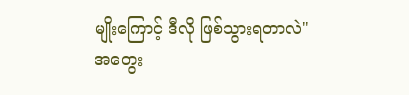မျိုးကြောင့် ဒီလို ဖြစ်သွားရတာလဲ"
အတွေး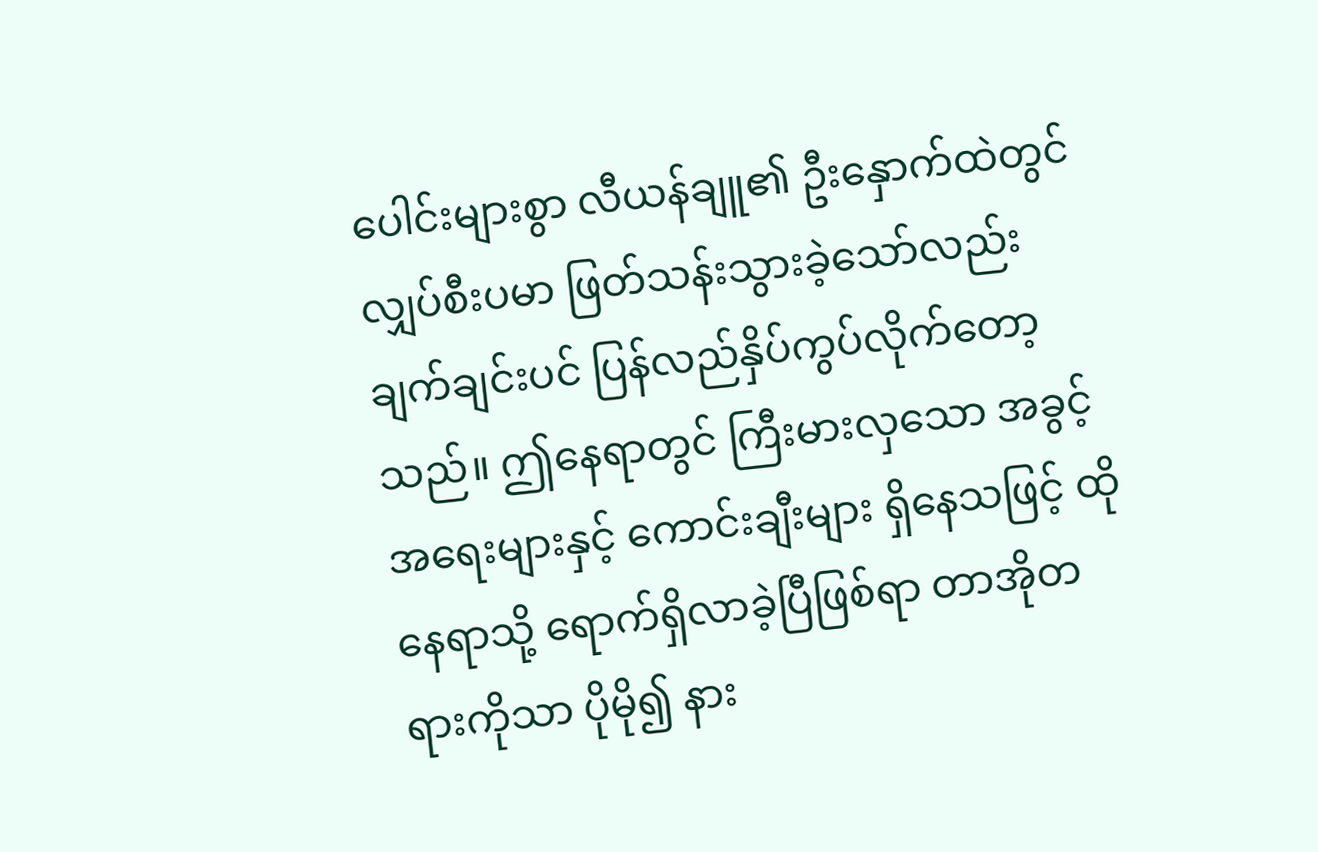ပေါင်းများစွာ လီယန်ချူ၏ ဦးနှောက်ထဲတွင် လျှပ်စီးပမာ ဖြတ်သန်းသွားခဲ့သော်လည်း ချက်ချင်းပင် ပြန်လည်နှိပ်ကွပ်လိုက်တော့သည်။ ဤနေရာတွင် ကြီးမားလှသော အခွင့်အရေးများနှင့် ကောင်းချီးများ ရှိနေသဖြင့် ထိုနေရာသို့ ရောက်ရှိလာခဲ့ပြီဖြစ်ရာ တာအိုတရားကိုသာ ပိုမို၍ နား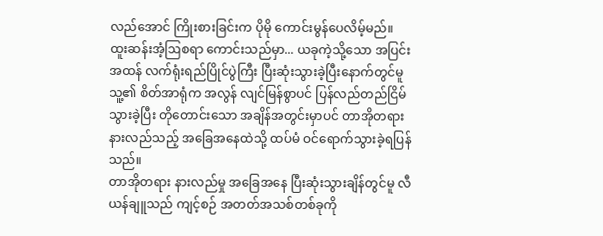လည်အောင် ကြိုးစားခြင်းက ပိုမို ကောင်းမွန်ပေလိမ့်မည်။
ထူးဆန်းအံ့ဩစရာ ကောင်းသည်မှာ... ယခုကဲ့သို့သော အပြင်းအထန် လက်ရုံးရည်ပြိုင်ပွဲကြီး ပြီးဆုံးသွားခဲ့ပြီးနောက်တွင်မူ သူ့၏ စိတ်အာရုံက အလွန် လျင်မြန်စွာပင် ပြန်လည်တည်ငြိမ်သွားခဲ့ပြီး တိုတောင်းသော အချိန်အတွင်းမှာပင် တာအိုတရား နားလည်သည့် အခြေအနေထဲသို့ ထပ်မံ ဝင်ရောက်သွားခဲ့ရပြန်သည်။
တာအိုတရား နားလည်မှု အခြေအနေ ပြီးဆုံးသွားချိန်တွင်မူ လီယန်ချူသည် ကျင့်စဉ် အတတ်အသစ်တစ်ခုကို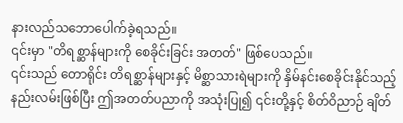နားလည်သဘောပေါက်ခဲ့ရသည်။
၎င်းမှာ "တိရစ္ဆာန်များကို စေခိုင်းခြင်း အတတ်" ဖြစ်ပေသည်။
၎င်းသည် တောရိုင်း တိရစ္ဆာန်များနှင့် မိစ္ဆာသားရဲများကို နှိမ်နင်းစေခိုင်းနိုင်သည့် နည်းလမ်းဖြစ်ပြီး ဤအတတ်ပညာကို အသုံးပြု၍ ၎င်းတို့နှင့် စိတ်ဝိညာဉ် ချိတ်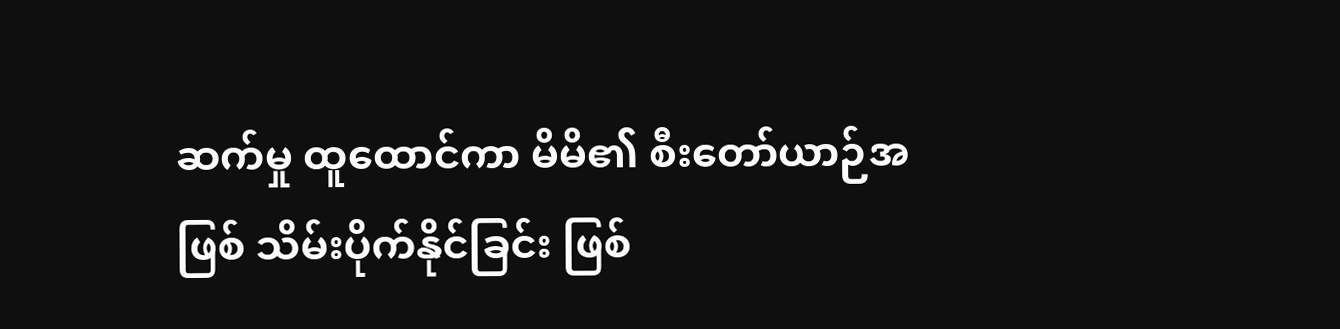ဆက်မှု ထူထောင်ကာ မိမိ၏ စီးတော်ယာဉ်အဖြစ် သိမ်းပိုက်နိုင်ခြင်း ဖြစ်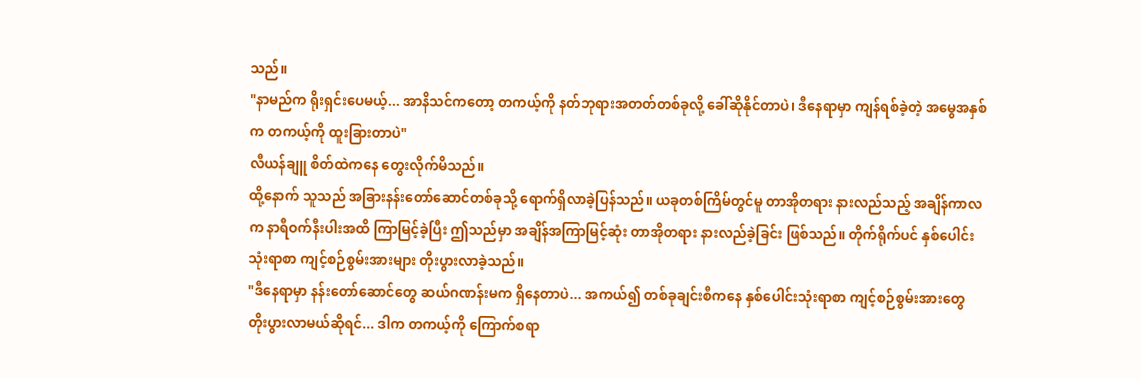သည်။
"နာမည်က ရိုးရှင်းပေမယ့်... အာနိသင်ကတော့ တကယ့်ကို နတ်ဘုရားအတတ်တစ်ခုလို့ ခေါ်ဆိုနိုင်တာပဲ၊ ဒီနေရာမှာ ကျန်ရစ်ခဲ့တဲ့ အမွေအနှစ်က တကယ့်ကို ထူးခြားတာပဲ"
လီယန်ချူ စိတ်ထဲကနေ တွေးလိုက်မိသည်။
ထို့နောက် သူသည် အခြားနန်းတော်ဆောင်တစ်ခုသို့ ရောက်ရှိလာခဲ့ပြန်သည်။ ယခုတစ်ကြိမ်တွင်မူ တာအိုတရား နားလည်သည့် အချိန်ကာလက နာရီဝက်နီးပါးအထိ ကြာမြင့်ခဲ့ပြီး ဤသည်မှာ အချိန်အကြာမြင့်ဆုံး တာအိုတရား နားလည်ခဲ့ခြင်း ဖြစ်သည်။ တိုက်ရိုက်ပင် နှစ်ပေါင်းသုံးရာစာ ကျင့်စဉ်စွမ်းအားများ တိုးပွားလာခဲ့သည်။
"ဒီနေရာမှာ နန်းတော်ဆောင်တွေ ဆယ်ဂဏန်းမက ရှိနေတာပဲ... အကယ်၍ တစ်ခုချင်းစီကနေ နှစ်ပေါင်းသုံးရာစာ ကျင့်စဉ်စွမ်းအားတွေ တိုးပွားလာမယ်ဆိုရင်... ဒါက တကယ့်ကို ကြောက်စရာ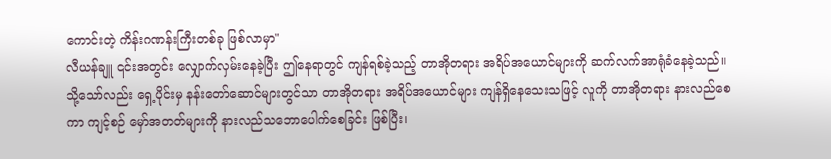ကောင်းတဲ့ ကိန်းဂဏန်းကြီးတစ်ခု ဖြစ်လာမှာ"
လီယန်ချူ ၎င်းအတွင်း လျှောက်လှမ်းနေခဲ့ပြီး ဤနေရာတွင် ကျန်ရစ်ခဲ့သည့် တာအိုတရား အရိပ်အယောင်များကို ဆက်လက်အာရုံခံနေခဲ့သည်။
သို့သော်လည်း ရှေ့ပိုင်းမှ နန်းတော်ဆောင်များတွင်သာ တာအိုတရား အရိပ်အယောင်များ ကျန်ရှိနေသေးသဖြင့် လူကို တာအိုတရား နားလည်စေကာ ကျင့်စဉ် မှော်အတတ်များကို နားလည်သဘောပေါက်စေခြင်း ဖြစ်ပြီး၊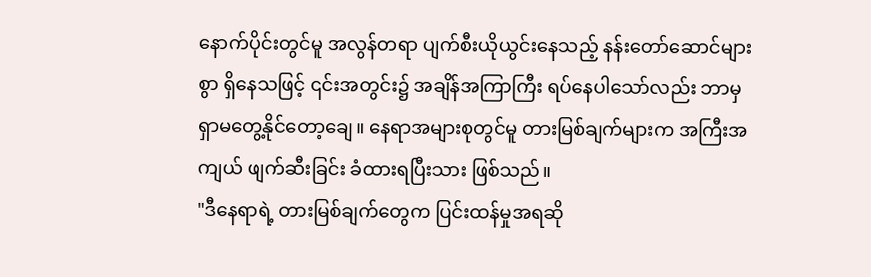နောက်ပိုင်းတွင်မူ အလွန်တရာ ပျက်စီးယိုယွင်းနေသည့် နန်းတော်ဆောင်များစွာ ရှိနေသဖြင့် ၎င်းအတွင်း၌ အချိန်အကြာကြီး ရပ်နေပါသော်လည်း ဘာမှ ရှာမတွေ့နိုင်တော့ချေ။ နေရာအများစုတွင်မူ တားမြစ်ချက်များက အကြီးအကျယ် ဖျက်ဆီးခြင်း ခံထားရပြီးသား ဖြစ်သည်။
"ဒီနေရာရဲ့ တားမြစ်ချက်တွေက ပြင်းထန်မှုအရဆို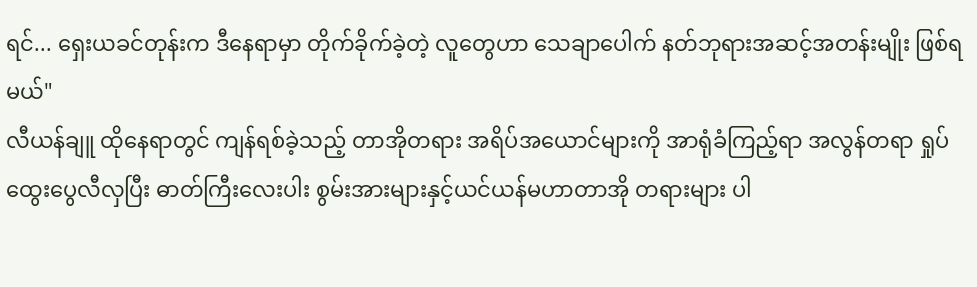ရင်... ရှေးယခင်တုန်းက ဒီနေရာမှာ တိုက်ခိုက်ခဲ့တဲ့ လူတွေဟာ သေချာပေါက် နတ်ဘုရားအဆင့်အတန်းမျိုး ဖြစ်ရမယ်"
လီယန်ချူ ထိုနေရာတွင် ကျန်ရစ်ခဲ့သည့် တာအိုတရား အရိပ်အယောင်များကို အာရုံခံကြည့်ရာ အလွန်တရာ ရှုပ်ထွေးပွေလီလှပြီး ဓာတ်ကြီးလေးပါး စွမ်းအားများနှင့်ယင်ယန်မဟာတာအို တရားများ ပါ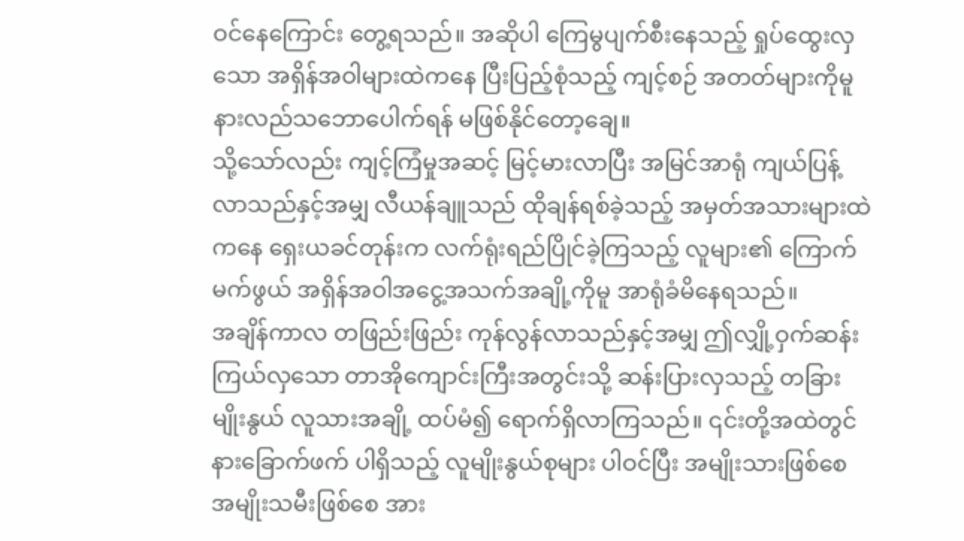ဝင်နေကြောင်း တွေ့ရသည်။ အဆိုပါ ကြေမွပျက်စီးနေသည့် ရှုပ်ထွေးလှသော အရှိန်အဝါများထဲကနေ ပြီးပြည့်စုံသည့် ကျင့်စဉ် အတတ်များကိုမူ နားလည်သဘောပေါက်ရန် မဖြစ်နိုင်တော့ချေ။
သို့သော်လည်း ကျင့်ကြံမှုအဆင့် မြင့်မားလာပြီး အမြင်အာရုံ ကျယ်ပြန့်လာသည်နှင့်အမျှ လီယန်ချူသည် ထိုချန်ရစ်ခဲ့သည့် အမှတ်အသားများထဲကနေ ရှေးယခင်တုန်းက လက်ရုံးရည်ပြိုင်ခဲ့ကြသည့် လူများ၏ ကြောက်မက်ဖွယ် အရှိန်အဝါအငွေ့အသက်အချို့ကိုမူ အာရုံခံမိနေရသည်။
အချိန်ကာလ တဖြည်းဖြည်း ကုန်လွန်လာသည်နှင့်အမျှ ဤလျှို့ဝှက်ဆန်းကြယ်လှသော တာအိုကျောင်းကြီးအတွင်းသို့ ဆန်းပြားလှသည့် တခြားမျိုးနွယ် လူသားအချို့ ထပ်မံ၍ ရောက်ရှိလာကြသည်။ ၎င်းတို့အထဲတွင် နားခြောက်ဖက် ပါရှိသည့် လူမျိုးနွယ်စုများ ပါဝင်ပြီး အမျိုးသားဖြစ်စေ အမျိုးသမီးဖြစ်စေ အား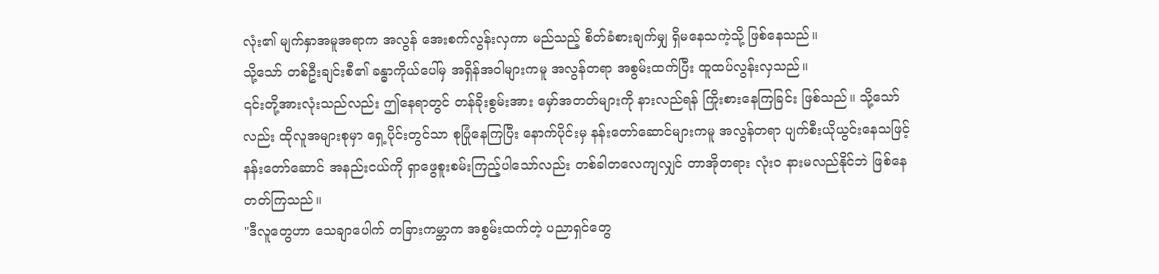လုံး၏ မျက်နှာအမူအရာက အလွန် အေးစက်လွန်းလှကာ မည်သည့် စိတ်ခံစားချက်မျှ ရှိမနေသကဲ့သို့ ဖြစ်နေသည်။
သို့သော် တစ်ဦးချင်းစီ၏ ခန္ဓာကိုယ်ပေါ်မှ အရှိန်အဝါများကမူ အလွန်တရာ အစွမ်းထက်ပြီး ထူထပ်လွန်းလှသည်။
၎င်းတို့အားလုံးသည်လည်း ဤနေရာတွင် တန်ခိုးစွမ်းအား မှော်အတတ်များကို နားလည်ရန် ကြိုးစားနေကြခြင်း ဖြစ်သည်။ သို့သော်လည်း ထိုလူအများစုမှာ ရှေ့ပိုင်းတွင်သာ စုပြုံနေကြပြီး နောက်ပိုင်းမှ နန်းတော်ဆောင်များကမူ အလွန်တရာ ပျက်စီးယိုယွင်းနေသဖြင့် နန်းတော်ဆောင် အနည်းငယ်ကို ရှာဖွေစူးစမ်းကြည့်ပါသော်လည်း တစ်ခါတလေကျလျှင် တာအိုတရား လုံးဝ နားမလည်နိုင်ဘဲ ဖြစ်နေတတ်ကြသည်။
"ဒီလူတွေဟာ သေချာပေါက် တခြားကမ္ဘာက အစွမ်းထက်တဲ့ ပညာရှင်တွေ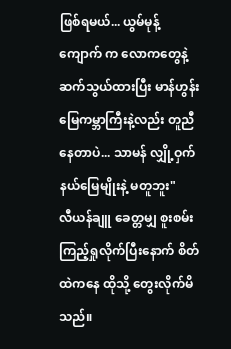ဖြစ်ရမယ်... ယွမ်မုန့်ကျောက် က လောကတွေနဲ့ ဆက်သွယ်ထားပြီး မာန်ဟွန်းမြေကမ္ဘာကြီးနဲ့လည်း တူညီနေတာပဲ... သာမန် လျှို့ဝှက်နယ်မြေမျိုးနဲ့ မတူဘူး"
လီယန်ချူ ခေတ္တမျှ စူးစမ်းကြည့်ရှုလိုက်ပြီးနောက် စိတ်ထဲကနေ ထိုသို့ တွေးလိုက်မိသည်။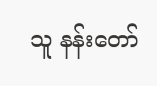သူ နန်းတော်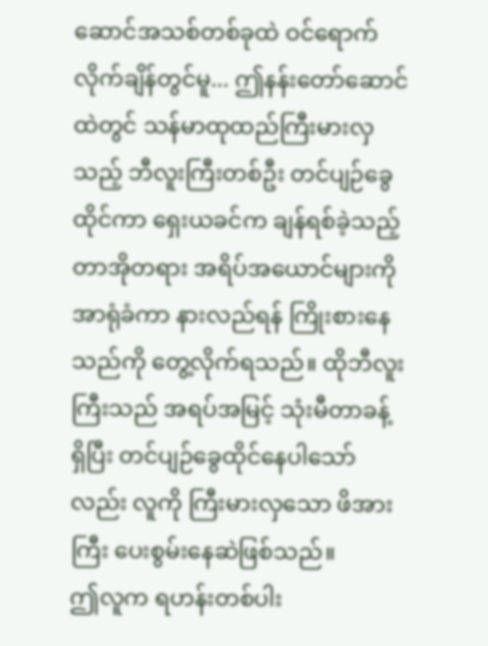ဆောင်အသစ်တစ်ခုထဲ ဝင်ရောက်လိုက်ချိန်တွင်မူ... ဤနန်းတော်ဆောင်ထဲတွင် သန်မာထုထည်ကြီးမားလှသည့် ဘီလူးကြီးတစ်ဦး တင်ပျဉ်ခွေထိုင်ကာ ရှေးယခင်က ချန်ရစ်ခဲ့သည့် တာအိုတရား အရိပ်အယောင်များကို အာရုံခံကာ နားလည်ရန် ကြိုးစားနေသည်ကို တွေ့လိုက်ရသည်။ ထိုဘီလူးကြီးသည် အရပ်အမြင့် သုံးမီတာခန့် ရှိပြီး တင်ပျဉ်ခွေထိုင်နေပါသော်လည်း လူကို ကြီးမားလှသော ဖိအားကြီး ပေးစွမ်းနေဆဲဖြစ်သည်။
ဤလူက ရဟန်းတစ်ပါး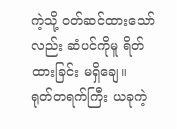ကဲ့သို့ ဝတ်ဆင်ထားသော်လည်း ဆံပင်ကိုမူ ရိတ်ထားခြင်း မရှိချေ။
ရုတ်တရက်ကြီး ယခုကဲ့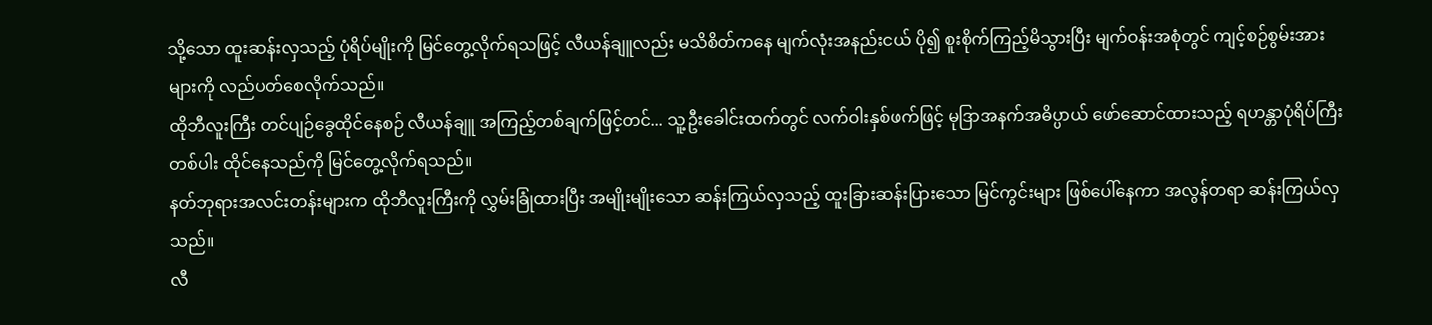သို့သော ထူးဆန်းလှသည့် ပုံရိပ်မျိုးကို မြင်တွေ့လိုက်ရသဖြင့် လီယန်ချူလည်း မသိစိတ်ကနေ မျက်လုံးအနည်းငယ် ပို၍ စူးစိုက်ကြည့်မိသွားပြီး မျက်ဝန်းအစုံတွင် ကျင့်စဉ်စွမ်းအားများကို လည်ပတ်စေလိုက်သည်။
ထိုဘီလူးကြီး တင်ပျဉ်ခွေထိုင်နေစဉ် လီယန်ချူ အကြည့်တစ်ချက်ဖြင့်တင်... သူ့ဦးခေါင်းထက်တွင် လက်ဝါးနှစ်ဖက်ဖြင့် မုဒြာအနက်အဓိပ္ပာယ် ဖော်ဆောင်ထားသည့် ရဟန္တာပုံရိပ်ကြီးတစ်ပါး ထိုင်နေသည်ကို မြင်တွေ့လိုက်ရသည်။
နတ်ဘုရားအလင်းတန်းများက ထိုဘီလူးကြီးကို လွှမ်းခြုံထားပြီး အမျိုးမျိုးသော ဆန်းကြယ်လှသည့် ထူးခြားဆန်းပြားသော မြင်ကွင်းများ ဖြစ်ပေါ်နေကာ အလွန်တရာ ဆန်းကြယ်လှသည်။
လီ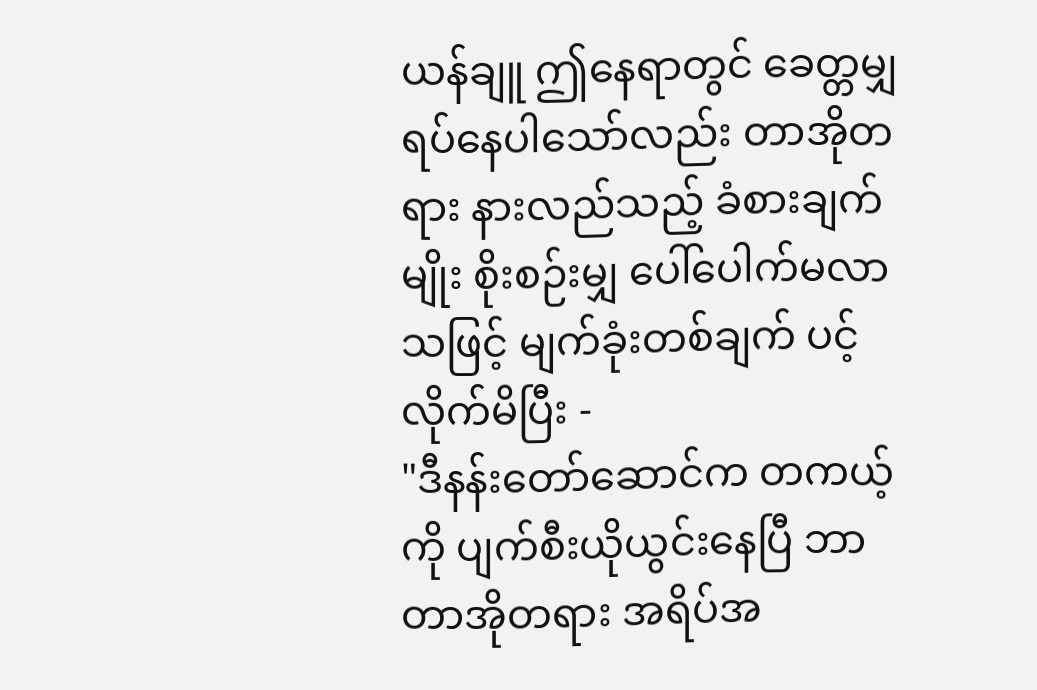ယန်ချူ ဤနေရာတွင် ခေတ္တမျှ ရပ်နေပါသော်လည်း တာအိုတရား နားလည်သည့် ခံစားချက်မျိုး စိုးစဉ်းမျှ ပေါ်ပေါက်မလာသဖြင့် မျက်ခုံးတစ်ချက် ပင့်လိုက်မိပြီး -
"ဒီနန်းတော်ဆောင်က တကယ့်ကို ပျက်စီးယိုယွင်းနေပြီ ဘာတာအိုတရား အရိပ်အ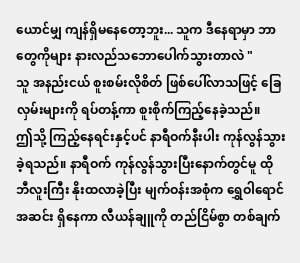ယောင်မျှ ကျန်ရှိမနေတော့ဘူး... သူက ဒီနေရာမှာ ဘာတွေကိုများ နားလည်သဘောပေါက်သွားတာလဲ "
သူ အနည်းငယ် စူးစမ်းလိုစိတ် ဖြစ်ပေါ်လာသဖြင့် ခြေလှမ်းများကို ရပ်တန့်ကာ စူးစိုက်ကြည့်နေခဲ့သည်။
ဤသို့ ကြည့်နေရင်းနှင့်ပင် နာရီဝက်နီးပါး ကုန်လွန်သွားခဲ့ရသည်။ နာရီဝက် ကုန်လွန်သွားပြီးနောက်တွင်မူ ထိုဘီလူးကြီး နိုးထလာခဲ့ပြီး မျက်ဝန်းအစုံက ရွှေဝါရောင်အဆင်း ရှိနေကာ လီယန်ချူကို တည်ငြိမ်စွာ တစ်ချက်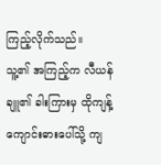ကြည့်လိုက်သည်။
သူ့၏ အကြည့်က လီယန်ချူ၏ ခါးကြားမှ ထိုကျန့်ကျောင်းဓားပေါ်သို့ ကျ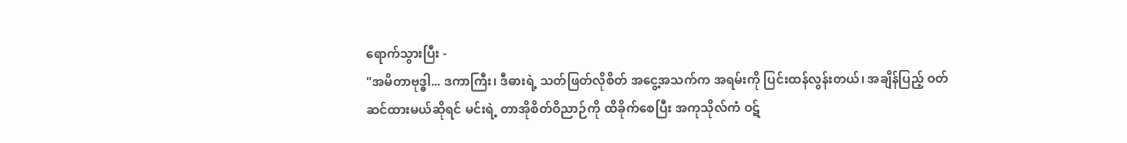ရောက်သွားပြီး -
"အမိတာဗုဒ္ဓါ... ဒကာကြီး၊ ဒီဓားရဲ့ သတ်ဖြတ်လိုစိတ် အငွေ့အသက်က အရမ်းကို ပြင်းထန်လွန်းတယ်၊ အချိန်ပြည့် ဝတ်ဆင်ထားမယ်ဆိုရင် မင်းရဲ့ တာအိုစိတ်ဝိညာဉ်ကို ထိခိုက်စေပြီး အကုသိုလ်ကံ ဝဋ်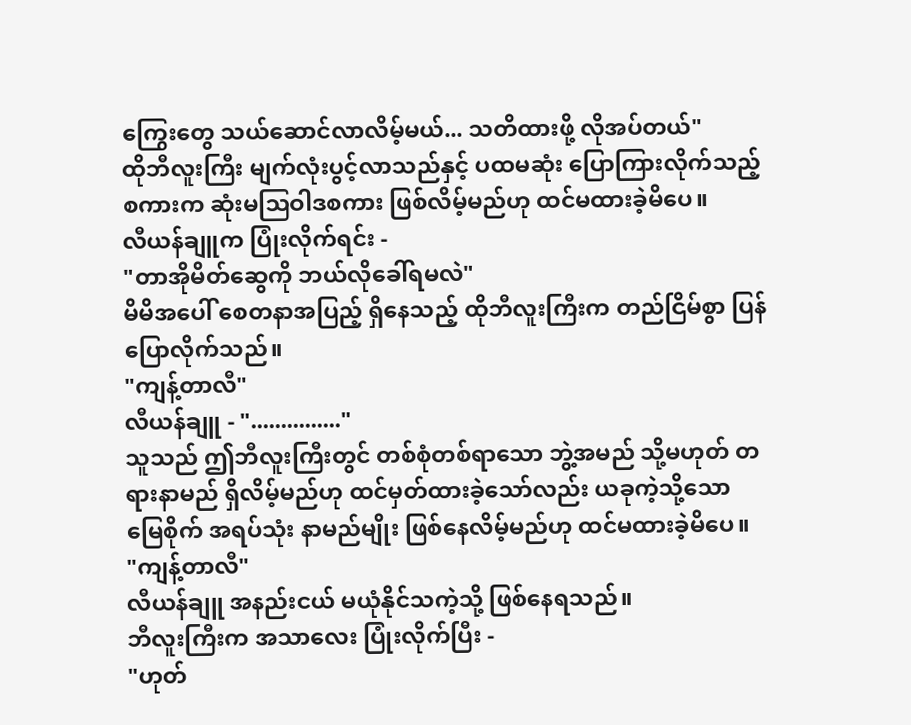ကြွေးတွေ သယ်ဆောင်လာလိမ့်မယ်... သတိထားဖို့ လိုအပ်တယ်"
ထိုဘီလူးကြီး မျက်လုံးပွင့်လာသည်နှင့် ပထမဆုံး ပြောကြားလိုက်သည့် စကားက ဆုံးမဩဝါဒစကား ဖြစ်လိမ့်မည်ဟု ထင်မထားခဲ့မိပေ။
လီယန်ချူက ပြုံးလိုက်ရင်း -
"တာအိုမိတ်ဆွေကို ဘယ်လိုခေါ်ရမလဲ"
မိမိအပေါ် စေတနာအပြည့် ရှိနေသည့် ထိုဘီလူးကြီးက တည်ငြိမ်စွာ ပြန်ပြောလိုက်သည်။
"ကျန့်တာလီ"
လီယန်ချူ - "..............."
သူသည် ဤဘီလူးကြီးတွင် တစ်စုံတစ်ရာသော ဘွဲ့အမည် သို့မဟုတ် တရားနာမည် ရှိလိမ့်မည်ဟု ထင်မှတ်ထားခဲ့သော်လည်း ယခုကဲ့သို့သော မြေစိုက် အရပ်သုံး နာမည်မျိုး ဖြစ်နေလိမ့်မည်ဟု ထင်မထားခဲ့မိပေ။
"ကျန့်တာလီ"
လီယန်ချူ အနည်းငယ် မယုံနိုင်သကဲ့သို့ ဖြစ်နေရသည်။
ဘီလူးကြီးက အသာလေး ပြုံးလိုက်ပြီး -
"ဟုတ်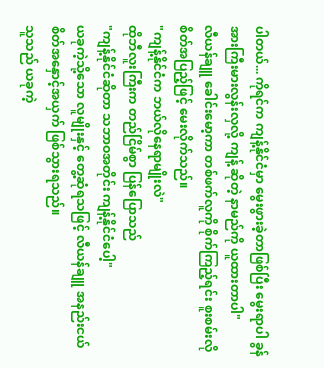ပါတယ်... ကိုရင်က ကျန့်နိုင်ငံမှာ မွေးဖွားခဲ့တာဖြစ်ပြီး မွေးရာပါ ခွန်အားကြီးမားလွန်းလှလို့ ကျန့် ဆိုတဲ့ နာမည်ကို ယူထားတာပါ"
လီယန်ချူ ခေါင်းမော့ကာ တစ်ဖက်လူကို စိုက်ကြည့်ရင်း စူးစမ်းလိုစိတ်အပြည့်ဖြင့် မေးလိုက်သည်။
"ကျန့်နိုင်ငံက ဘယ်လိုနေရာမျိုးလဲ"
ထိုဘီလူးကြီးက တည်ငြိမ်စွာ ပြန်ပြောသည်
"ကျန့်နိုင်ငံဆိုတာ သဘာဝအတိုင်း ကျန့်နိုင်ငံပေါ့"
ယခုကဲ့သို့သော လူမျိုးနှင့် တွေ့ဆုံရသဖြင့် လီယန်ချူ အနည်းငယ် စိတ်အနှောင့်အယှက် ဖြစ်သွားရသည်။
သူသည် ယခုကဲ့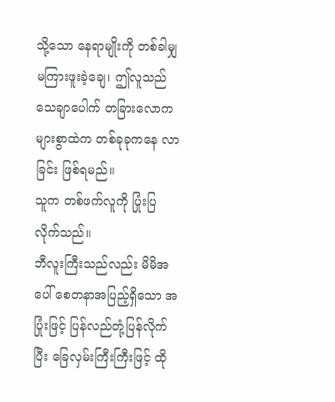သို့သော နေရာမျိုးကို တစ်ခါမျှ မကြားဖူးခဲ့ချေ၊ ဤလူသည် သေချာပေါက် တခြားလောကများစွာထဲက တစ်ခုခုကနေ လာခြင်း ဖြစ်ရမည်။
သူက တစ်ဖက်လူကို ပြုံးပြလိုက်သည်။
ဘီလူးကြီးသည်လည်း မိမိအပေါ် စေတနာအပြည့်ရှိသော အပြုံးဖြင့် ပြန်လည်တုံ့ပြန်လိုက်ပြီး ခြေလှမ်းကြီးကြီးဖြင့် ထို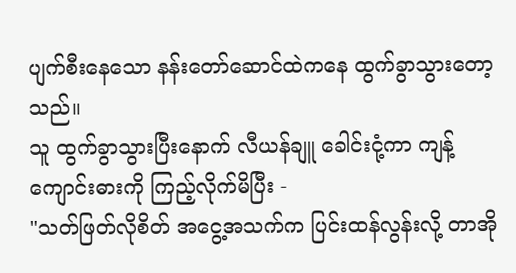ပျက်စီးနေသော နန်းတော်ဆောင်ထဲကနေ ထွက်ခွာသွားတော့သည်။
သူ ထွက်ခွာသွားပြီးနောက် လီယန်ချူ ခေါင်းငုံ့ကာ ကျန့်ကျောင်းဓားကို ကြည့်လိုက်မိပြီး -
"သတ်ဖြတ်လိုစိတ် အငွေ့အသက်က ပြင်းထန်လွန်းလို့ တာအို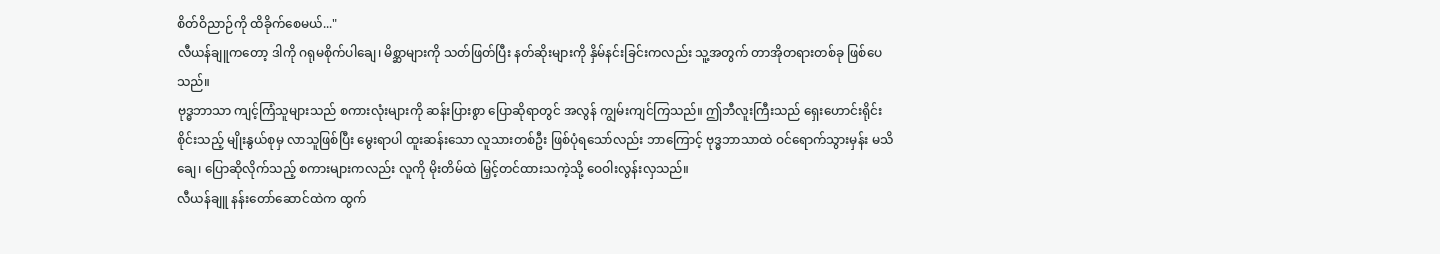စိတ်ဝိညာဉ်ကို ထိခိုက်စေမယ်..."
လီယန်ချူကတော့ ဒါကို ဂရုမစိုက်ပါချေ၊ မိစ္ဆာများကို သတ်ဖြတ်ပြီး နတ်ဆိုးများကို နှိမ်နင်းခြင်းကလည်း သူ့အတွက် တာအိုတရားတစ်ခု ဖြစ်ပေသည်။
ဗုဒ္ဓဘာသာ ကျင့်ကြံသူများသည် စကားလုံးများကို ဆန်းပြားစွာ ပြောဆိုရာတွင် အလွန် ကျွမ်းကျင်ကြသည်။ ဤဘီလူးကြီးသည် ရှေးဟောင်းရိုင်းစိုင်းသည့် မျိုးနွယ်စုမှ လာသူဖြစ်ပြီး မွေးရာပါ ထူးဆန်းသော လူသားတစ်ဦး ဖြစ်ပုံရသော်လည်း ဘာကြောင့် ဗုဒ္ဓဘာသာထဲ ဝင်ရောက်သွားမှန်း မသိချေ၊ ပြောဆိုလိုက်သည့် စကားများကလည်း လူကို မိုးတိမ်ထဲ မြှင့်တင်ထားသကဲ့သို့ ဝေဝါးလွန်းလှသည်။
လီယန်ချူ နန်းတော်ဆောင်ထဲက ထွက်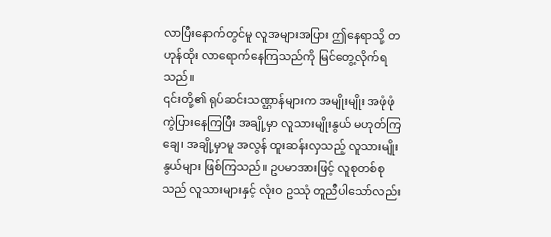လာပြီးနောက်တွင်မူ လူအများအပြား ဤနေရာသို့ တဟုန်ထိုး လာရောက်နေကြသည်ကို မြင်တွေ့လိုက်ရသည်။
၎င်းတို့၏ ရုပ်ဆင်းသဏ္ဌာန်များက အမျိုးမျိုး အဖုံဖုံ ကွဲပြားနေကြပြီး အချို့မှာ လူသားမျိုးနွယ် မဟုတ်ကြချေ၊ အချို့မှာမူ အလွန် ထူးဆန်းလှသည့် လူသားမျိုးနွယ်များ ဖြစ်ကြသည်။ ဥပမာအားဖြင့် လူစုတစ်စုသည် လူသားများနှင့် လုံးဝ ဥဿုံ တူညီပါသော်လည်း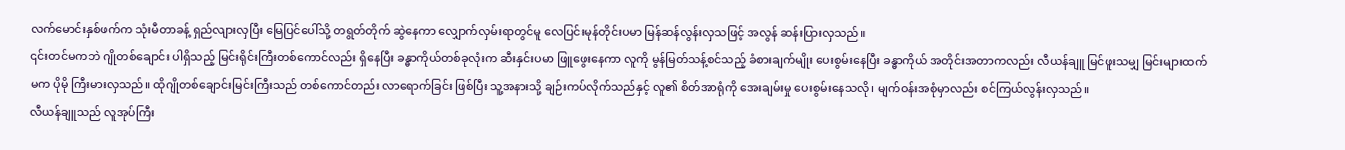လက်မောင်းနှစ်ဖက်က သုံးမီတာခန့် ရှည်လျားလှပြီး မြေပြင်ပေါ်သို့ တရွတ်တိုက် ဆွဲနေကာ လျှောက်လှမ်းရာတွင်မူ လေပြင်းမုန်တိုင်းပမာ မြန်ဆန်လွန်းလှသဖြင့် အလွန် ဆန်းပြားလှသည်။
၎င်းတင်မကဘဲ ဂျိုတစ်ချောင်း ပါရှိသည့် မြင်းရိုင်းကြီးတစ်ကောင်လည်း ရှိနေပြီး ခန္ဓာကိုယ်တစ်ခုလုံးက ဆီးနှင်းပမာ ဖြူဖွေးနေကာ လူကို မွန်မြတ်သန့်စင်သည့် ခံစားချက်မျိုး ပေးစွမ်းနေပြီး ခန္ဓာကိုယ် အတိုင်းအတာကလည်း လီယန်ချူ မြင်ဖူးသမျှ မြင်းများထက်မက ပိုမို ကြီးမားလှသည်။ ထိုဂျိုတစ်ချောင်းမြင်းကြီးသည် တစ်ကောင်တည်း လာရောက်ခြင်း ဖြစ်ပြီး သူ့အနားသို့ ချဉ်းကပ်လိုက်သည်နှင့် လူ၏ စိတ်အာရုံကို အေးချမ်းမှု ပေးစွမ်းနေသလို၊ မျက်ဝန်းအစုံမှာလည်း စင်ကြယ်လွန်းလှသည်။
လီယန်ချူသည် လူအုပ်ကြီး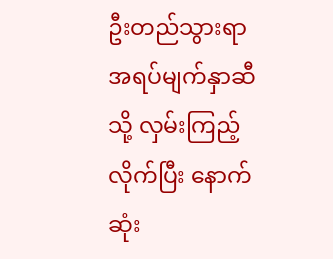ဦးတည်သွားရာ အရပ်မျက်နှာဆီသို့ လှမ်းကြည့်လိုက်ပြီး နောက်ဆုံး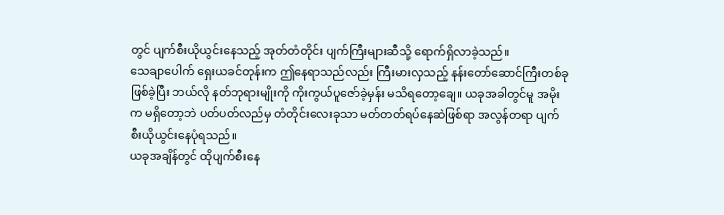တွင် ပျက်စီးယိုယွင်းနေသည့် အုတ်တံတိုင်း ပျက်ကြီးများဆီသို့ ရောက်ရှိလာခဲ့သည်။
သေချာပေါက် ရှေးယခင်တုန်းက ဤနေရာသည်လည်း ကြီးမားလှသည့် နန်းတော်ဆောင်ကြီးတစ်ခု ဖြစ်ခဲ့ပြီး ဘယ်လို နတ်ဘုရားမျိုးကို ကိုးကွယ်ပူဇော်ခဲ့မှန်း မသိရတော့ချေ။ ယခုအခါတွင်မူ အမိုးက မရှိတော့ဘဲ ပတ်ပတ်လည်မှ တံတိုင်းလေးခုသာ မတ်တတ်ရပ်နေဆဲဖြစ်ရာ အလွန်တရာ ပျက်စီးယိုယွင်းနေပုံရသည်။
ယခုအချိန်တွင် ထိုပျက်စီးနေ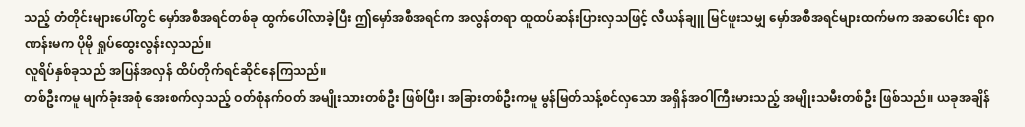သည့် တံတိုင်းများပေါ်တွင် မှော်အစီအရင်တစ်ခု ထွက်ပေါ်လာခဲ့ပြီး ဤမှော်အစီအရင်က အလွန်တရာ ထူထပ်ဆန်းပြားလှသဖြင့် လီယန်ချူ မြင်ဖူးသမျှ မှော်အစီအရင်များထက်မက အဆပေါင်း ရာဂဏန်းမက ပိုမို ရှုပ်ထွေးလွန်းလှသည်။
လူရိပ်နှစ်ခုသည် အပြန်အလှန် ထိပ်တိုက်ရင်ဆိုင်နေကြသည်။
တစ်ဦးကမူ မျက်ခုံးအစုံ အေးစက်လှသည့် ဝတ်စုံနက်ဝတ် အမျိုးသားတစ်ဦး ဖြစ်ပြီး၊ အခြားတစ်ဦးကမူ မွန်မြတ်သန့်စင်လှသော အရှိန်အဝါကြီးမားသည့် အမျိုးသမီးတစ်ဦး ဖြစ်သည်။ ယခုအချိန်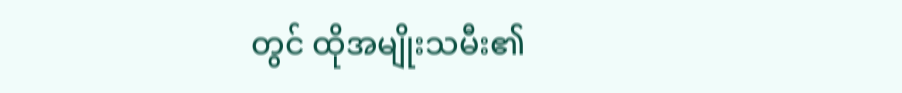တွင် ထိုအမျိုးသမီး၏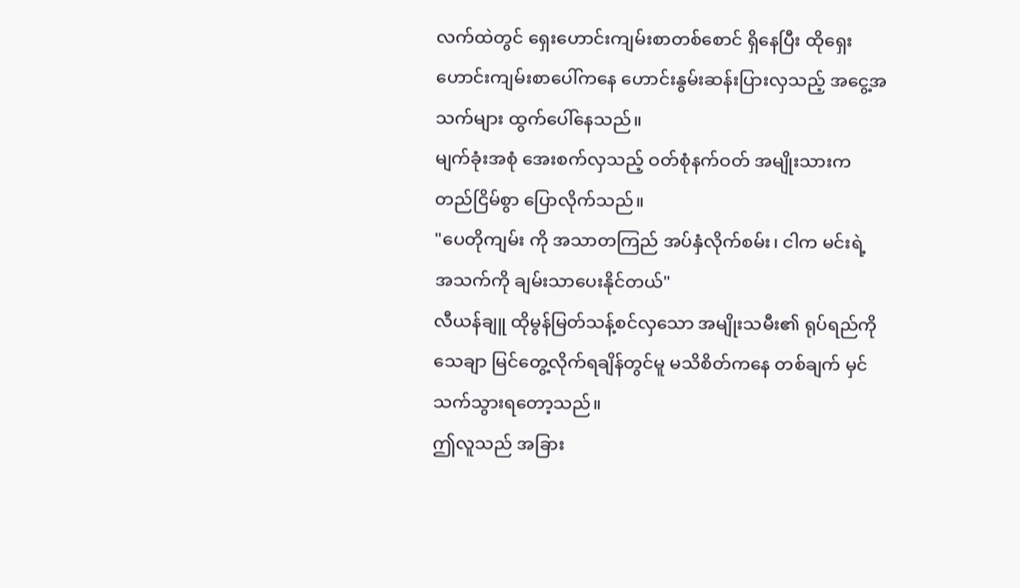လက်ထဲတွင် ရှေးဟောင်းကျမ်းစာတစ်စောင် ရှိနေပြီး ထိုရှေးဟောင်းကျမ်းစာပေါ်ကနေ ဟောင်းနွမ်းဆန်းပြားလှသည့် အငွေ့အသက်များ ထွက်ပေါ်နေသည်။
မျက်ခုံးအစုံ အေးစက်လှသည့် ဝတ်စုံနက်ဝတ် အမျိုးသားက တည်ငြိမ်စွာ ပြောလိုက်သည်။
"ပေတိုကျမ်း ကို အသာတကြည် အပ်နှံလိုက်စမ်း၊ ငါက မင်းရဲ့ အသက်ကို ချမ်းသာပေးနိုင်တယ်"
လီယန်ချူ ထိုမွန်မြတ်သန့်စင်လှသော အမျိုးသမီး၏ ရုပ်ရည်ကို သေချာ မြင်တွေ့လိုက်ရချိန်တွင်မူ မသိစိတ်ကနေ တစ်ချက် မှင်သက်သွားရတော့သည်။
ဤလူသည် အခြား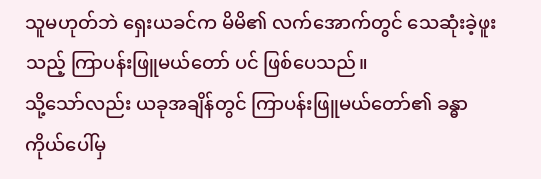သူမဟုတ်ဘဲ ရှေးယခင်က မိမိ၏ လက်အောက်တွင် သေဆုံးခဲ့ဖူးသည့် ကြာပန်းဖြူမယ်တော် ပင် ဖြစ်ပေသည်။
သို့သော်လည်း ယခုအချိန်တွင် ကြာပန်းဖြူမယ်တော်၏ ခန္ဓာကိုယ်ပေါ်မှ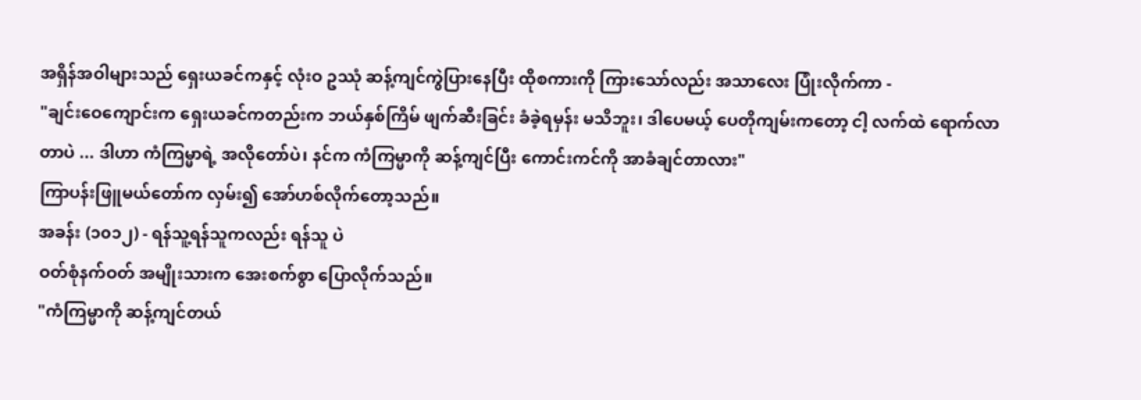အရှိန်အဝါများသည် ရှေးယခင်ကနှင့် လုံးဝ ဥဿုံ ဆန့်ကျင်ကွဲပြားနေပြီး ထိုစကားကို ကြားသော်လည်း အသာလေး ပြုံးလိုက်ကာ -
"ချင်းဝေကျောင်းက ရှေးယခင်ကတည်းက ဘယ်နှစ်ကြိမ် ဖျက်ဆီးခြင်း ခံခဲ့ရမှန်း မသိဘူး၊ ဒါပေမယ့် ပေတိုကျမ်းကတော့ ငါ့ လက်ထဲ ရောက်လာတာပဲ ... ဒါဟာ ကံကြမ္မာရဲ့ အလိုတော်ပဲ၊ နင်က ကံကြမ္မာကို ဆန့်ကျင်ပြီး ကောင်းကင်ကို အာခံချင်တာလား"
ကြာပန်းဖြူမယ်တော်က လှမ်း၍ အော်ဟစ်လိုက်တော့သည်။
အခန်း (၁၀၁၂) - ရန်သူ့ရန်သူကလည်း ရန်သူ ပဲ
ဝတ်စုံနက်ဝတ် အမျိုးသားက အေးစက်စွာ ပြောလိုက်သည်။
"ကံကြမ္မာကို ဆန့်ကျင်တယ်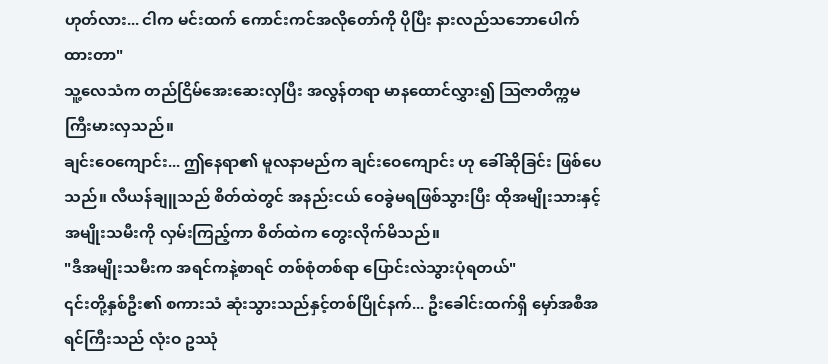ဟုတ်လား... ငါက မင်းထက် ကောင်းကင်အလိုတော်ကို ပိုပြီး နားလည်သဘောပေါက်ထားတာ"
သူ့လေသံက တည်ငြိမ်အေးဆေးလှပြီး အလွန်တရာ မာနထောင်လွှား၍ ဩဇာတိက္ကမ ကြီးမားလှသည်။
ချင်းဝေကျောင်း... ဤနေရာ၏ မူလနာမည်က ချင်းဝေကျောင်း ဟု ခေါ်ဆိုခြင်း ဖြစ်ပေသည်။ လီယန်ချူသည် စိတ်ထဲတွင် အနည်းငယ် ဝေခွဲမရဖြစ်သွားပြီး ထိုအမျိုးသားနှင့် အမျိုးသမီးကို လှမ်းကြည့်ကာ စိတ်ထဲက တွေးလိုက်မိသည်။
"ဒီအမျိုးသမီးက အရင်ကနဲ့စာရင် တစ်စုံတစ်ရာ ပြောင်းလဲသွားပုံရတယ်"
၎င်းတို့နှစ်ဦး၏ စကားသံ ဆုံးသွားသည်နှင့်တစ်ပြိုင်နက်... ဦးခေါင်းထက်ရှိ မှော်အစီအရင်ကြီးသည် လုံးဝ ဥဿုံ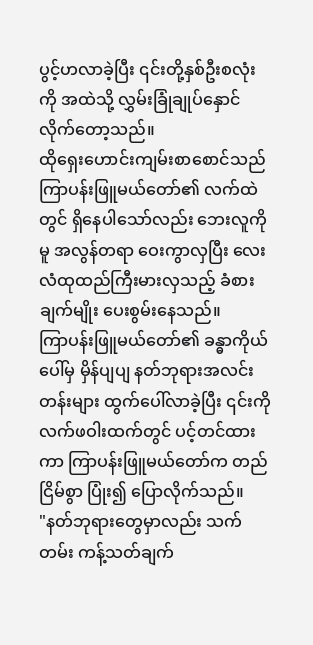ပွင့်ဟလာခဲ့ပြီး ၎င်းတို့နှစ်ဦးစလုံးကို အထဲသို့ လွှမ်းခြုံချုပ်နှောင်လိုက်တော့သည်။
ထိုရှေးဟောင်းကျမ်းစာစောင်သည် ကြာပန်းဖြူမယ်တော်၏ လက်ထဲတွင် ရှိနေပါသော်လည်း ဘေးလူကိုမူ အလွန်တရာ ဝေးကွာလှပြီး လေးလံထုထည်ကြီးမားလှသည့် ခံစားချက်မျိုး ပေးစွမ်းနေသည်။
ကြာပန်းဖြူမယ်တော်၏ ခန္ဓာကိုယ်ပေါ်မှ မှိန်ပျပျ နတ်ဘုရားအလင်းတန်းများ ထွက်ပေါ်လာခဲ့ပြီး ၎င်းကို လက်ဖဝါးထက်တွင် ပင့်တင်ထားကာ ကြာပန်းဖြူမယ်တော်က တည်ငြိမ်စွာ ပြုံး၍ ပြောလိုက်သည်။
"နတ်ဘုရားတွေမှာလည်း သက်တမ်း ကန့်သတ်ချက်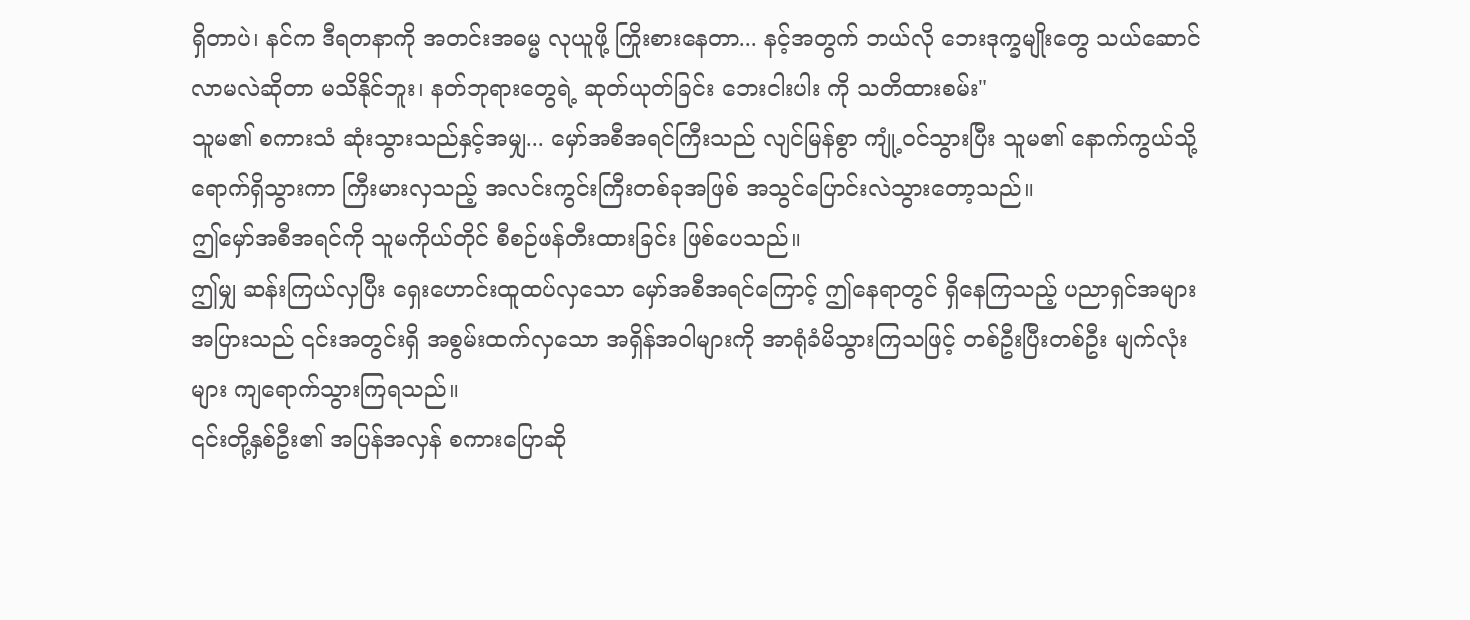ရှိတာပဲ၊ နင်က ဒီရတနာကို အတင်းအဓမ္မ လုယူဖို့ ကြိုးစားနေတာ... နင့်အတွက် ဘယ်လို ဘေးဒုက္ခမျိုးတွေ သယ်ဆောင်လာမလဲဆိုတာ မသိနိုင်ဘူး၊ နတ်ဘုရားတွေရဲ့ ဆုတ်ယုတ်ခြင်း ဘေးငါးပါး ကို သတိထားစမ်း"
သူမ၏ စကားသံ ဆုံးသွားသည်နှင့်အမျှ... မှော်အစီအရင်ကြီးသည် လျင်မြန်စွာ ကျုံ့ဝင်သွားပြီး သူမ၏ နောက်ကွယ်သို့ ရောက်ရှိသွားကာ ကြီးမားလှသည့် အလင်းကွင်းကြီးတစ်ခုအဖြစ် အသွင်ပြောင်းလဲသွားတော့သည်။
ဤမှော်အစီအရင်ကို သူမကိုယ်တိုင် စီစဉ်ဖန်တီးထားခြင်း ဖြစ်ပေသည်။
ဤမျှ ဆန်းကြယ်လှပြီး ရှေးဟောင်းထူထပ်လှသော မှော်အစီအရင်ကြောင့် ဤနေရာတွင် ရှိနေကြသည့် ပညာရှင်အများအပြားသည် ၎င်းအတွင်းရှိ အစွမ်းထက်လှသော အရှိန်အဝါများကို အာရုံခံမိသွားကြသဖြင့် တစ်ဦးပြီးတစ်ဦး မျက်လုံးများ ကျရောက်သွားကြရသည်။
၎င်းတို့နှစ်ဦး၏ အပြန်အလှန် စကားပြောဆို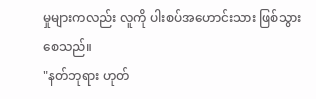မှုများကလည်း လူကို ပါးစပ်အဟောင်းသား ဖြစ်သွားစေသည်။
"နတ်ဘုရား ဟုတ်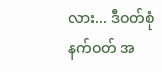လား... ဒီဝတ်စုံနက်ဝတ် အ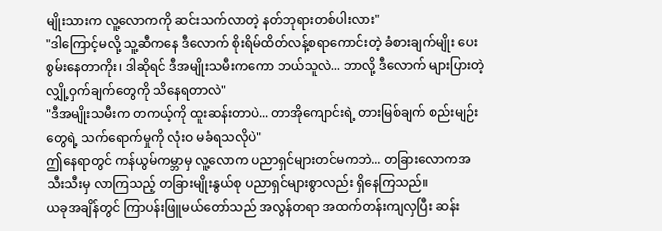မျိုးသားက လူ့လောကကို ဆင်းသက်လာတဲ့ နတ်ဘုရားတစ်ပါးလား"
"ဒါကြောင့်မလို့ သူ့ဆီကနေ ဒီလောက် စိုးရိမ်ထိတ်လန့်စရာကောင်းတဲ့ ခံစားချက်မျိုး ပေးစွမ်းနေတာကိုး၊ ဒါဆိုရင် ဒီအမျိုးသမီးကကော ဘယ်သူလဲ... ဘာလို့ ဒီလောက် များပြားတဲ့ လျှို့ဝှက်ချက်တွေကို သိနေရတာလဲ"
"ဒီအမျိုးသမီးက တကယ့်ကို ထူးဆန်းတာပဲ... တာအိုကျောင်းရဲ့ တားမြစ်ချက် စည်းမျဉ်းတွေရဲ့ သက်ရောက်မှုကို လုံးဝ မခံရသလိုပဲ"
ဤနေရာတွင် ကန်ယွမ်ကမ္ဘာမှ လူ့လောက ပညာရှင်များတင်မကဘဲ... တခြားလောကအသီးသီးမှ လာကြသည့် တခြားမျိုးနွယ်စု ပညာရှင်များစွာလည်း ရှိနေကြသည်။
ယခုအချိန်တွင် ကြာပန်းဖြူမယ်တော်သည် အလွန်တရာ အထက်တန်းကျလှပြီး ဆန်း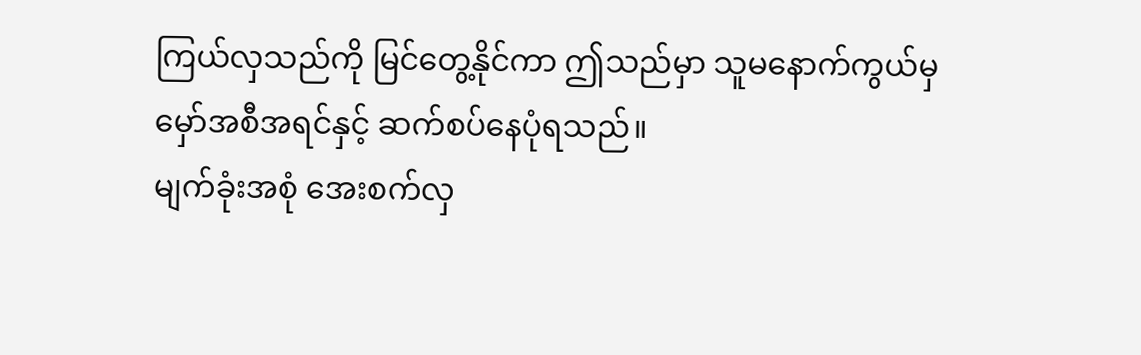ကြယ်လှသည်ကို မြင်တွေ့နိုင်ကာ ဤသည်မှာ သူမနောက်ကွယ်မှ မှော်အစီအရင်နှင့် ဆက်စပ်နေပုံရသည်။
မျက်ခုံးအစုံ အေးစက်လှ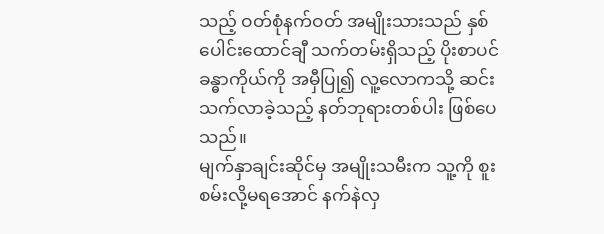သည့် ဝတ်စုံနက်ဝတ် အမျိုးသားသည် နှစ်ပေါင်းထောင်ချီ သက်တမ်းရှိသည့် ပိုးစာပင်ခန္ဓာကိုယ်ကို အမှီပြု၍ လူ့လောကသို့ ဆင်းသက်လာခဲ့သည့် နတ်ဘုရားတစ်ပါး ဖြစ်ပေသည်။
မျက်နှာချင်းဆိုင်မှ အမျိုးသမီးက သူ့ကို စူးစမ်းလို့မရအောင် နက်နဲလှ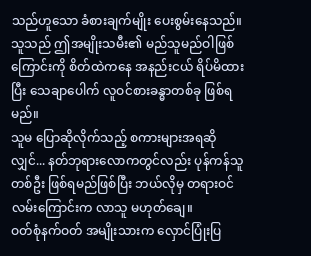သည်ဟူသော ခံစားချက်မျိုး ပေးစွမ်းနေသည်။
သူသည် ဤအမျိုးသမီး၏ မည်သူမည်ဝါဖြစ်ကြောင်းကို စိတ်ထဲကနေ အနည်းငယ် ရိပ်မိထားပြီး သေချာပေါက် လူဝင်စားခန္ဓာတစ်ခု ဖြစ်ရမည်။
သူမ ပြောဆိုလိုက်သည့် စကားများအရဆိုလျှင်... နတ်ဘုရားလောကတွင်လည်း ပုန်ကန်သူတစ်ဦး ဖြစ်ရမည်ဖြစ်ပြီး ဘယ်လိုမှ တရားဝင်လမ်းကြောင်းက လာသူ မဟုတ်ချေ။
ဝတ်စုံနက်ဝတ် အမျိုးသားက လှောင်ပြုံးပြ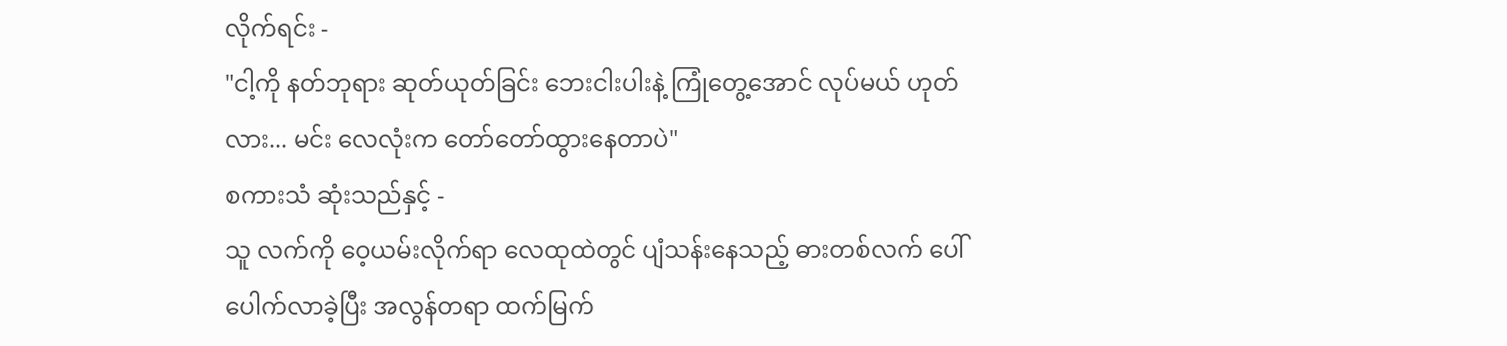လိုက်ရင်း -
"ငါ့ကို နတ်ဘုရား ဆုတ်ယုတ်ခြင်း ဘေးငါးပါးနဲ့ ကြုံတွေ့အောင် လုပ်မယ် ဟုတ်လား... မင်း လေလုံးက တော်တော်ထွားနေတာပဲ"
စကားသံ ဆုံးသည်နှင့် -
သူ လက်ကို ဝေ့ယမ်းလိုက်ရာ လေထုထဲတွင် ပျံသန်းနေသည့် ဓားတစ်လက် ပေါ်ပေါက်လာခဲ့ပြီး အလွန်တရာ ထက်မြက်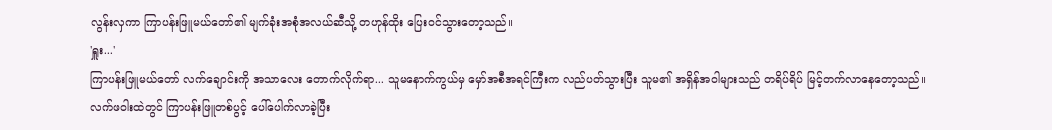လွန်းလှကာ ကြာပန်းဖြူမယ်တော်၏ မျက်ခုံးအစုံအလယ်ဆီသို့ တဟုန်ထိုး ပြေးဝင်သွားတော့သည်။
'ရှူး...'
ကြာပန်းဖြူမယ်တော် လက်ချောင်းကို အသာလေး တောက်လိုက်ရာ... သူမနောက်ကွယ်မှ မှော်အစီအရင်ကြီးက လည်ပတ်သွားပြီး သူမ၏ အရှိန်အဝါများသည် တရိပ်ရိပ် မြင့်တက်လာနေတော့သည်။
လက်ဖဝါးထဲတွင် ကြာပန်းဖြူတစ်ပွင့် ပေါ်ပေါက်လာခဲ့ပြီး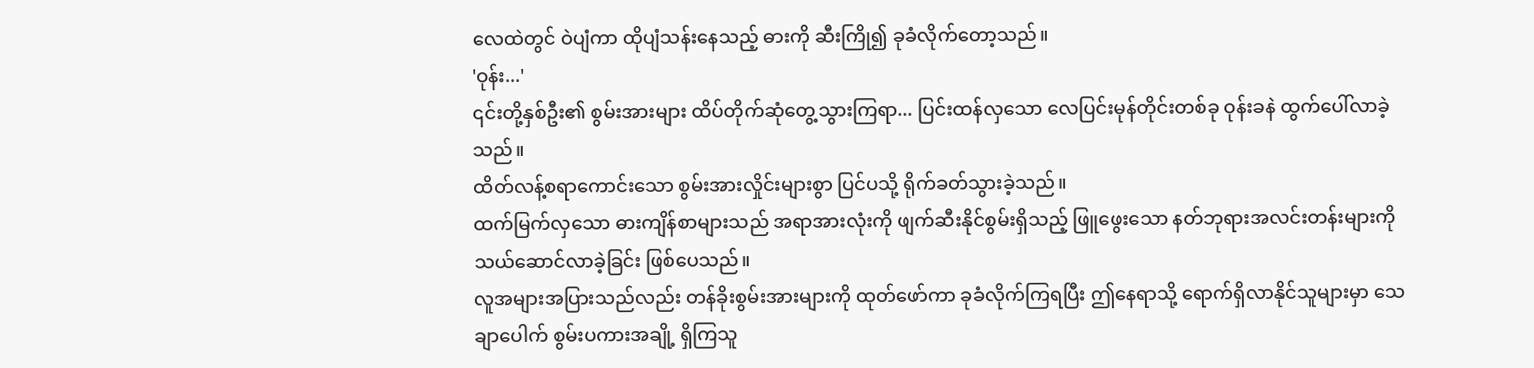လေထဲတွင် ဝဲပျံကာ ထိုပျံသန်းနေသည့် ဓားကို ဆီးကြို၍ ခုခံလိုက်တော့သည်။
'ဝုန်း...'
၎င်းတို့နှစ်ဦး၏ စွမ်းအားများ ထိပ်တိုက်ဆုံတွေ့သွားကြရာ... ပြင်းထန်လှသော လေပြင်းမုန်တိုင်းတစ်ခု ဝုန်းခနဲ ထွက်ပေါ်လာခဲ့သည်။
ထိတ်လန့်စရာကောင်းသော စွမ်းအားလှိုင်းများစွာ ပြင်ပသို့ ရိုက်ခတ်သွားခဲ့သည်။
ထက်မြက်လှသော ဓားကျိန်စာများသည် အရာအားလုံးကို ဖျက်ဆီးနိုင်စွမ်းရှိသည့် ဖြူဖွေးသော နတ်ဘုရားအလင်းတန်းများကို သယ်ဆောင်လာခဲ့ခြင်း ဖြစ်ပေသည်။
လူအများအပြားသည်လည်း တန်ခိုးစွမ်းအားများကို ထုတ်ဖော်ကာ ခုခံလိုက်ကြရပြီး ဤနေရာသို့ ရောက်ရှိလာနိုင်သူများမှာ သေချာပေါက် စွမ်းပကားအချို့ ရှိကြသူ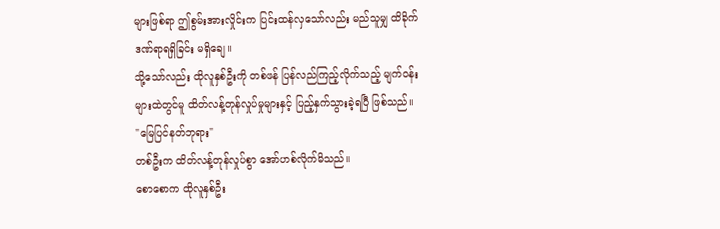များဖြစ်ရာ ဤစွမ်းအားလှိုင်းက ပြင်းထန်လှသော်လည်း မည်သူမျှ ထိခိုက်ဒဏ်ရာရရှိခြင်း မရှိချေ။
သို့သော်လည်း ထိုလူနှစ်ဦးကို တစ်ဖန် ပြန်လည်ကြည့်လိုက်သည့် မျက်ဝန်းများထဲတွင်မူ ထိတ်လန့်တုန်လှုပ်မှုများနှင့် ပြည့်နှက်သွားခဲ့ရပြီ ဖြစ်သည်။
"မြေပြင်နတ်ဘုရား"
တစ်ဦးက ထိတ်လန့်တုန်လှုပ်စွာ အော်ဟစ်လိုက်မိသည်။
စောစောက ထိုလူနှစ်ဦး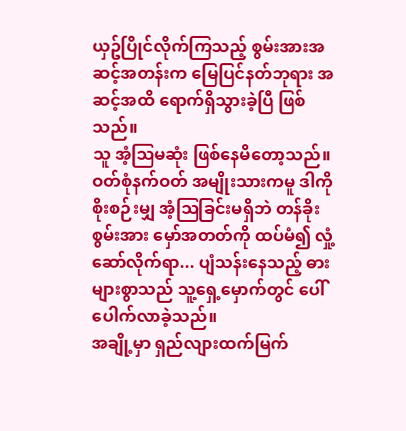ယှဥ်ပြိုင်လိုက်ကြသည့် စွမ်းအားအဆင့်အတန်းက မြေပြင်နတ်ဘုရား အဆင့်အထိ ရောက်ရှိသွားခဲ့ပြီ ဖြစ်သည်။
သူ အံ့ဩမဆုံး ဖြစ်နေမိတော့သည်။
ဝတ်စုံနက်ဝတ် အမျိုးသားကမူ ဒါကို စိုးစဉ်းမျှ အံ့ဩခြင်းမရှိဘဲ တန်ခိုးစွမ်းအား မှော်အတတ်ကို ထပ်မံ၍ လှုံ့ဆော်လိုက်ရာ... ပျံသန်းနေသည့် ဓားများစွာသည် သူ့ရှေ့မှောက်တွင် ပေါ်ပေါက်လာခဲ့သည်။
အချို့မှာ ရှည်လျားထက်မြက်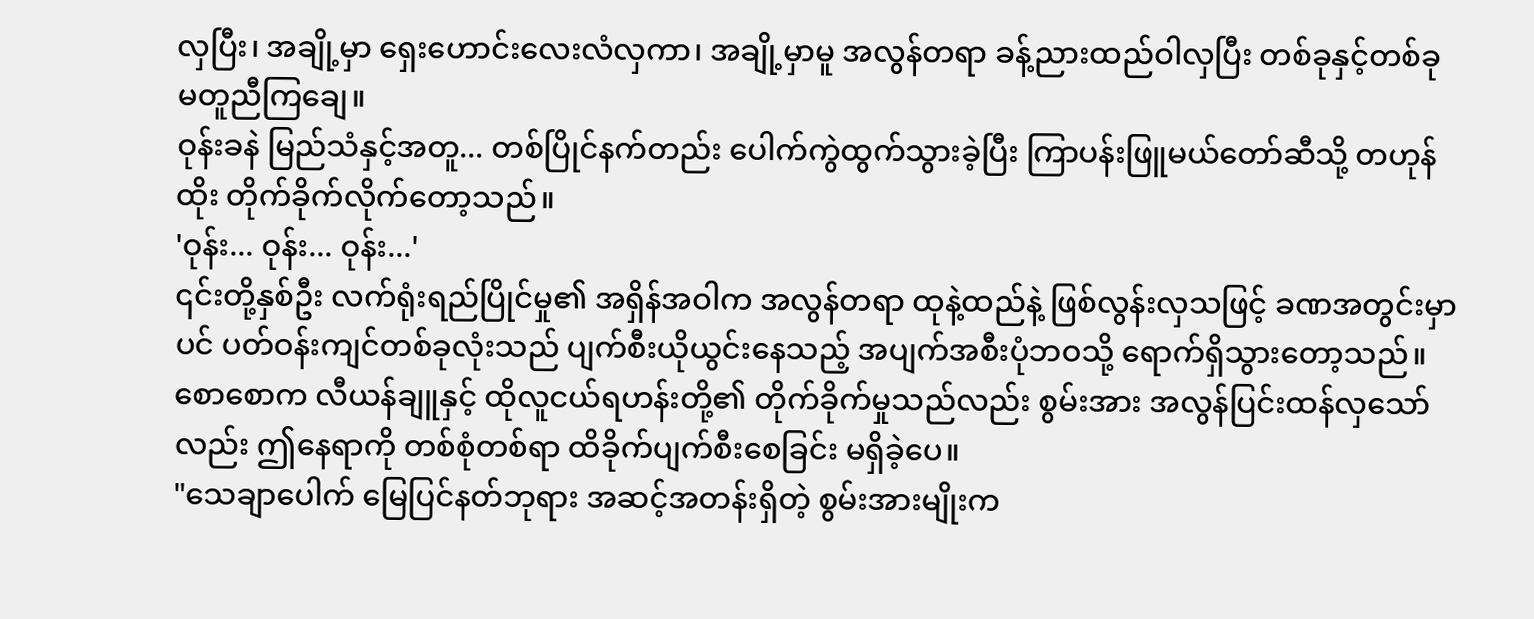လှပြီး၊ အချို့မှာ ရှေးဟောင်းလေးလံလှကာ၊ အချို့မှာမူ အလွန်တရာ ခန့်ညားထည်ဝါလှပြီး တစ်ခုနှင့်တစ်ခု မတူညီကြချေ။
ဝုန်းခနဲ မြည်သံနှင့်အတူ... တစ်ပြိုင်နက်တည်း ပေါက်ကွဲထွက်သွားခဲ့ပြီး ကြာပန်းဖြူမယ်တော်ဆီသို့ တဟုန်ထိုး တိုက်ခိုက်လိုက်တော့သည်။
'ဝုန်း... ဝုန်း... ဝုန်း...'
၎င်းတို့နှစ်ဦး လက်ရုံးရည်ပြိုင်မှု၏ အရှိန်အဝါက အလွန်တရာ ထုနဲ့ထည်နဲ့ ဖြစ်လွန်းလှသဖြင့် ခဏအတွင်းမှာပင် ပတ်ဝန်းကျင်တစ်ခုလုံးသည် ပျက်စီးယိုယွင်းနေသည့် အပျက်အစီးပုံဘဝသို့ ရောက်ရှိသွားတော့သည်။
စောစောက လီယန်ချူနှင့် ထိုလူငယ်ရဟန်းတို့၏ တိုက်ခိုက်မှုသည်လည်း စွမ်းအား အလွန်ပြင်းထန်လှသော်လည်း ဤနေရာကို တစ်စုံတစ်ရာ ထိခိုက်ပျက်စီးစေခြင်း မရှိခဲ့ပေ။
"သေချာပေါက် မြေပြင်နတ်ဘုရား အဆင့်အတန်းရှိတဲ့ စွမ်းအားမျိုးက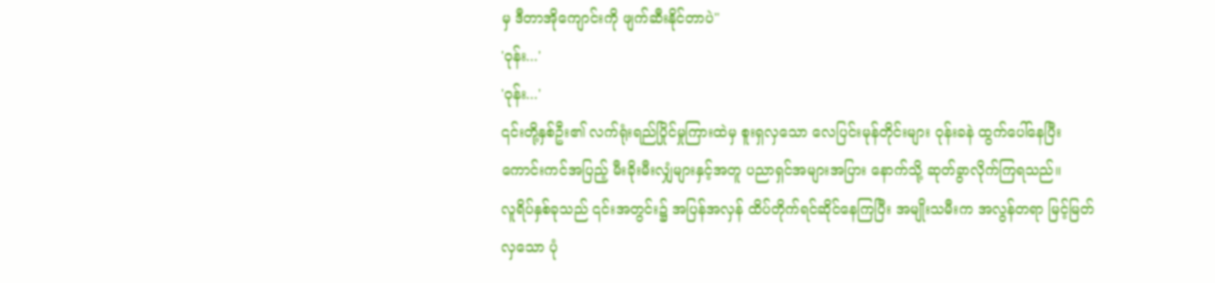မှ ဒီတာအိုကျောင်းကို ဖျက်ဆီးနိုင်တာပဲ"
'ဝုန်း...'
'ဝုန်း...'
၎င်းတို့နှစ်ဦး၏ လက်ရုံးရည်ပြိုင်မှုကြားထဲမှ စူးရှလှသော လေပြင်းမုန်တိုင်းများ ဝုန်းခနဲ ထွက်ပေါ်နေပြီး ကောင်းကင်အပြည့် မီးခိုးမီးလျှံများနှင့်အတူ ပညာရှင်အများအပြား နောက်သို့ ဆုတ်ခွာလိုက်ကြရသည်။
လူရိပ်နှစ်ခုသည် ၎င်းအတွင်း၌ အပြန်အလှန် ထိပ်တိုက်ရင်ဆိုင်နေကြပြီး အမျိုးသမီးက အလွန်တရာ မြင့်မြတ်လှသော ပုံ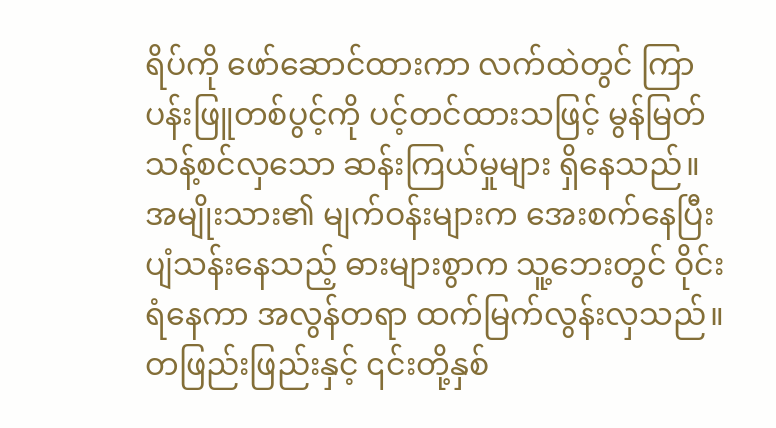ရိပ်ကို ဖော်ဆောင်ထားကာ လက်ထဲတွင် ကြာပန်းဖြူတစ်ပွင့်ကို ပင့်တင်ထားသဖြင့် မွန်မြတ်သန့်စင်လှသော ဆန်းကြယ်မှုများ ရှိနေသည်။
အမျိုးသား၏ မျက်ဝန်းများက အေးစက်နေပြီး ပျံသန်းနေသည့် ဓားများစွာက သူ့ဘေးတွင် ဝိုင်းရံနေကာ အလွန်တရာ ထက်မြက်လွန်းလှသည်။
တဖြည်းဖြည်းနှင့် ၎င်းတို့နှစ်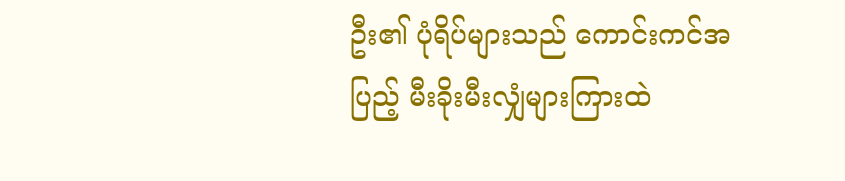ဦး၏ ပုံရိပ်များသည် ကောင်းကင်အပြည့် မီးခိုးမီးလျှံများကြားထဲ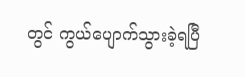တွင် ကွယ်ပျောက်သွားခဲ့ရပြီ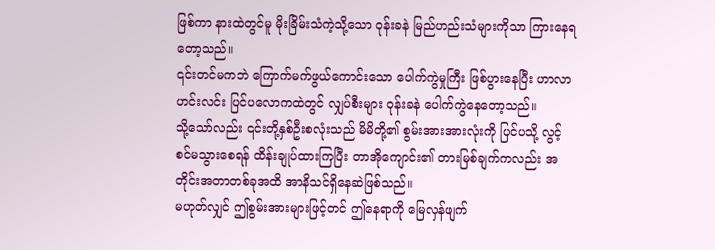ဖြစ်ကာ နားထဲတွင်မူ မိုးခြိမ်းသံကဲ့သို့သော ဝုန်းခနဲ မြည်ဟည်းသံများကိုသာ ကြားနေရတော့သည်။
၎င်းတင်မကဘဲ ကြောက်မက်ဖွယ်ကောင်းသော ပေါက်ကွဲမှုကြီး ဖြစ်ပွားနေပြီး ဟာလာဟင်းလင်း ပြင်ပလောကထဲတွင် လျှပ်စီးများ ဝုန်းခနဲ ပေါက်ကွဲနေတော့သည်။
သို့သော်လည်း ၎င်းတို့နှစ်ဦးစလုံးသည် မိမိတို့၏ စွမ်းအားအားလုံးကို ပြင်ပသို့ လွင့်စင်မသွားစေရန် ထိန်းချုပ်ထားကြပြီး တာအိုကျောင်း၏ တားမြစ်ချက်ကလည်း အတိုင်းအတာတစ်ခုအထိ အာနိသင်ရှိနေဆဲဖြစ်သည်။
မဟုတ်လျှင် ဤစွမ်းအားများဖြင့်တင် ဤနေရာကို မြေလှန်ဖျက်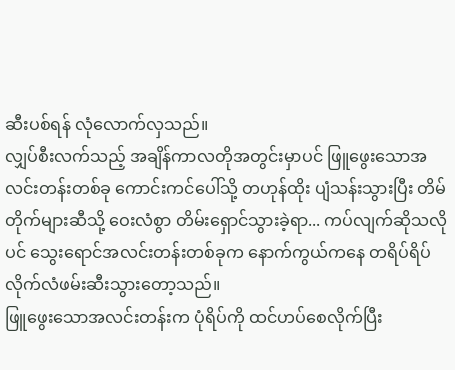ဆီးပစ်ရန် လုံလောက်လှသည်။
လျှပ်စီးလက်သည့် အချိန်ကာလတိုအတွင်းမှာပင် ဖြူဖွေးသောအလင်းတန်းတစ်ခု ကောင်းကင်ပေါ်သို့ တဟုန်ထိုး ပျံသန်းသွားပြီး တိမ်တိုက်များဆီသို့ ဝေးလံစွာ တိမ်းရှောင်သွားခဲ့ရာ... ကပ်လျက်ဆိုသလိုပင် သွေးရောင်အလင်းတန်းတစ်ခုက နောက်ကွယ်ကနေ တရိပ်ရိပ် လိုက်လံဖမ်းဆီးသွားတော့သည်။
ဖြူဖွေးသောအလင်းတန်းက ပုံရိပ်ကို ထင်ဟပ်စေလိုက်ပြီး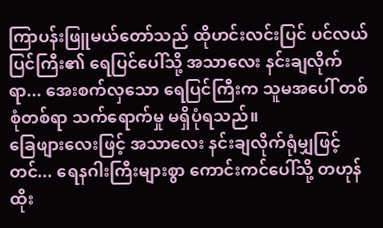ကြာပန်းဖြူမယ်တော်သည် ထိုဟင်းလင်းပြင် ပင်လယ်ပြင်ကြီး၏ ရေပြင်ပေါ်သို့ အသာလေး နင်းချလိုက်ရာ... အေးစက်လှသော ရေပြင်ကြီးက သူမအပေါ် တစ်စုံတစ်ရာ သက်ရောက်မှု မရှိပုံရသည်။
ခြေဖျားလေးဖြင့် အသာလေး နင်းချလိုက်ရုံမျှဖြင့်တင်... ရေနဂါးကြီးများစွာ ကောင်းကင်ပေါ်သို့ တဟုန်ထိုး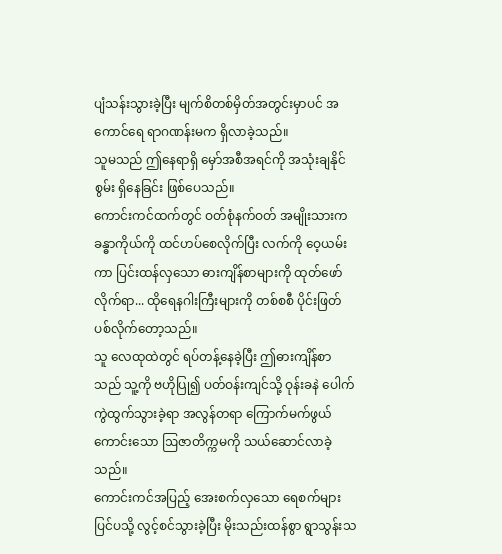ပျံသန်းသွားခဲ့ပြီး မျက်စိတစ်မှိတ်အတွင်းမှာပင် အကောင်ရေ ရာဂဏန်းမက ရှိလာခဲ့သည်။
သူမသည် ဤနေရာရှိ မှော်အစီအရင်ကို အသုံးချနိုင်စွမ်း ရှိနေခြင်း ဖြစ်ပေသည်။
ကောင်းကင်ထက်တွင် ဝတ်စုံနက်ဝတ် အမျိုးသားက ခန္ဓာကိုယ်ကို ထင်ဟပ်စေလိုက်ပြီး လက်ကို ဝေ့ယမ်းကာ ပြင်းထန်လှသော ဓားကျိန်စာများကို ထုတ်ဖော်လိုက်ရာ... ထိုရေနဂါးကြီးများကို တစ်စစီ ပိုင်းဖြတ်ပစ်လိုက်တော့သည်။
သူ လေထုထဲတွင် ရပ်တန့်နေခဲ့ပြီး ဤဓားကျိန်စာသည် သူ့ကို ဗဟိုပြု၍ ပတ်ဝန်းကျင်သို့ ဝုန်းခနဲ ပေါက်ကွဲထွက်သွားခဲ့ရာ အလွန်တရာ ကြောက်မက်ဖွယ်ကောင်းသော ဩဇာတိက္ကမကို သယ်ဆောင်လာခဲ့သည်။
ကောင်းကင်အပြည့် အေးစက်လှသော ရေစက်များ ပြင်ပသို့ လွင့်စင်သွားခဲ့ပြီး မိုးသည်းထန်စွာ ရွာသွန်းသ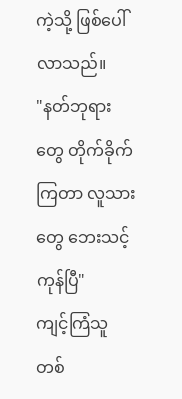ကဲ့သို့ ဖြစ်ပေါ်လာသည်။
"နတ်ဘုရားတွေ တိုက်ခိုက်ကြတာ လူသားတွေ ဘေးသင့်ကုန်ပြီ"
ကျင့်ကြံသူတစ်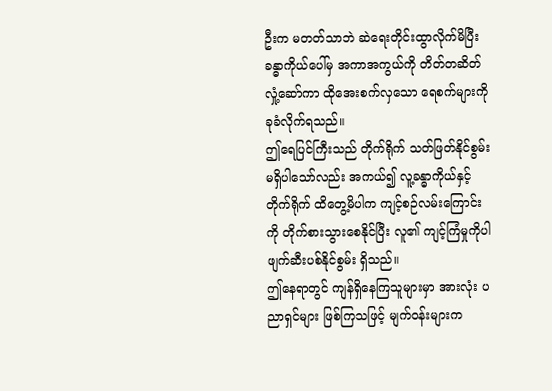ဦးက မတတ်သာဘဲ ဆဲရေးတိုင်းထွာလိုက်မိပြီး ခန္ဓာကိုယ်ပေါ်မှ အကာအကွယ်ကို တိတ်တဆိတ် လှုံ့ဆော်ကာ ထိုအေးစက်လှသော ရေစက်များကို ခုခံလိုက်ရသည်။
ဤရေပြင်ကြီးသည် တိုက်ရိုက် သတ်ဖြတ်နိုင်စွမ်း မရှိပါသော်လည်း အကယ်၍ လူ့ခန္ဓာကိုယ်နှင့် တိုက်ရိုက် ထိတွေ့မိပါက ကျင့်စဉ်လမ်းကြောင်းကို တိုက်စားသွားစေနိုင်ပြီး လူ၏ ကျင့်ကြံမှုကိုပါ ဖျက်ဆီးပစ်နိုင်စွမ်း ရှိသည်။
ဤနေရာတွင် ကျန်ရှိနေကြသူများမှာ အားလုံး ပညာရှင်များ ဖြစ်ကြသဖြင့် မျက်ဝန်းများက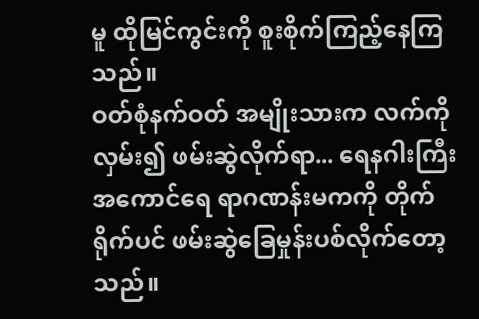မူ ထိုမြင်ကွင်းကို စူးစိုက်ကြည့်နေကြသည်။
ဝတ်စုံနက်ဝတ် အမျိုးသားက လက်ကို လှမ်း၍ ဖမ်းဆွဲလိုက်ရာ... ရေနဂါးကြီး အကောင်ရေ ရာဂဏန်းမကကို တိုက်ရိုက်ပင် ဖမ်းဆွဲခြေမှုန်းပစ်လိုက်တော့သည်။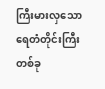ကြီးမားလှသော ရေတံတိုင်းကြီးတစ်ခု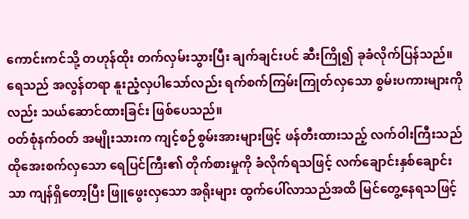ကောင်းကင်သို့ တဟုန်ထိုး တက်လှမ်းသွားပြီး ချက်ချင်းပင် ဆီးကြို၍ ခုခံလိုက်ပြန်သည်။
ရေသည် အလွန်တရာ နူးညံ့လှပါသော်လည်း ရက်စက်ကြမ်းကြုတ်လှသော စွမ်းပကားများကိုလည်း သယ်ဆောင်ထားခြင်း ဖြစ်ပေသည်။
ဝတ်စုံနက်ဝတ် အမျိုးသားက ကျင့်စဉ်စွမ်းအားများဖြင့် ဖန်တီးထားသည့် လက်ဝါးကြီးသည် ထိုအေးစက်လှသော ရေပြင်ကြီး၏ တိုက်စားမှုကို ခံလိုက်ရသဖြင့် လက်ချောင်းနှစ်ချောင်းသာ ကျန်ရှိတော့ပြီး ဖြူဖွေးလှသော အရိုးများ ထွက်ပေါ်လာသည်အထိ မြင်တွေ့နေရသဖြင့်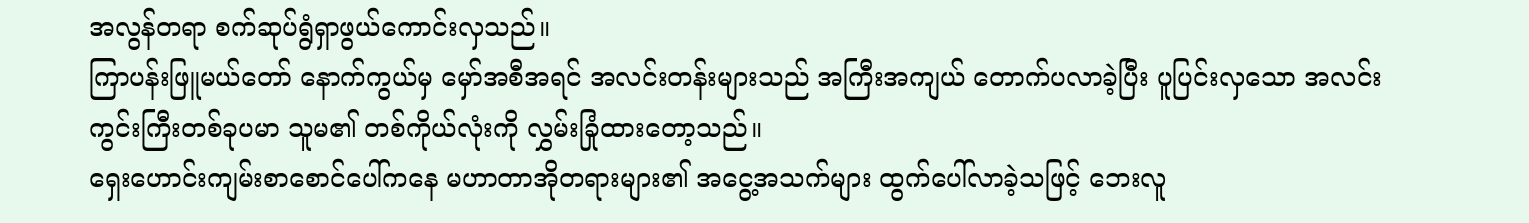အလွန်တရာ စက်ဆုပ်ရွံရှာဖွယ်ကောင်းလှသည်။
ကြာပန်းဖြူမယ်တော် နောက်ကွယ်မှ မှော်အစီအရင် အလင်းတန်းများသည် အကြီးအကျယ် တောက်ပလာခဲ့ပြီး ပူပြင်းလှသော အလင်းကွင်းကြီးတစ်ခုပမာ သူမ၏ တစ်ကိုယ်လုံးကို လွှမ်းခြုံထားတော့သည်။
ရှေးဟောင်းကျမ်းစာစောင်ပေါ်ကနေ မဟာတာအိုတရားများ၏ အငွေ့အသက်များ ထွက်ပေါ်လာခဲ့သဖြင့် ဘေးလူ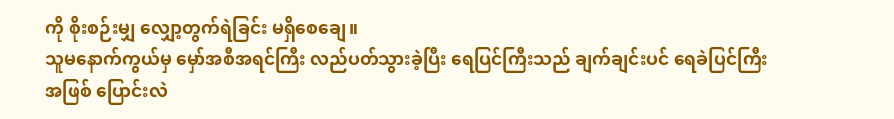ကို စိုးစဉ်းမျှ လျှော့တွက်ရဲခြင်း မရှိစေချေ။
သူမနောက်ကွယ်မှ မှော်အစီအရင်ကြီး လည်ပတ်သွားခဲ့ပြီး ရေပြင်ကြီးသည် ချက်ချင်းပင် ရေခဲပြင်ကြီးအဖြစ် ပြောင်းလဲ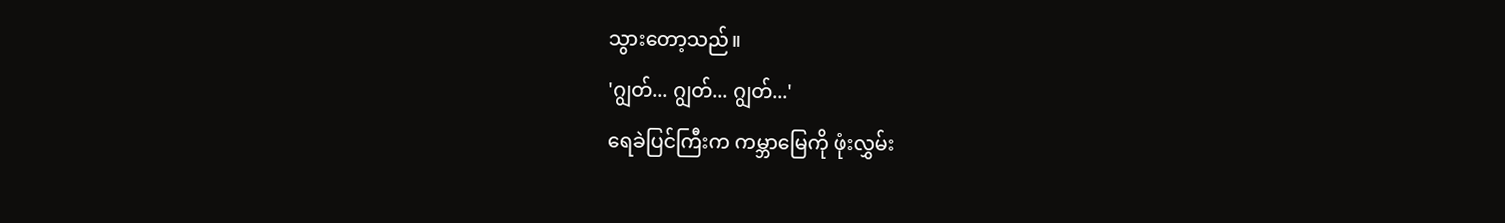သွားတော့သည်။
'ဂျွတ်... ဂျွတ်... ဂျွတ်...'
ရေခဲပြင်ကြီးက ကမ္ဘာမြေကို ဖုံးလွှမ်း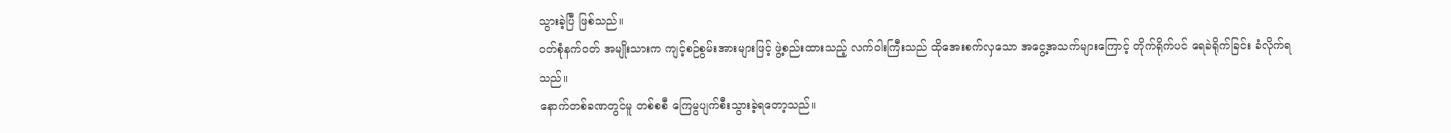သွားခဲ့ပြီ ဖြစ်သည်။
ဝတ်စုံနက်ဝတ် အမျိုးသားက ကျင့်စဉ်စွမ်းအားများဖြင့် ဖွဲ့စည်းထားသည့် လက်ဝါးကြီးသည် ထိုအေးစက်လှသော အငွေ့အသက်များကြောင့် တိုက်ရိုက်ပင် ရေခဲရိုက်ခြင်း ခံလိုက်ရသည်။
နောက်တစ်ခဏတွင်မူ တစ်စစီ ကြေမွပျက်စီးသွားခဲ့ရတော့သည်။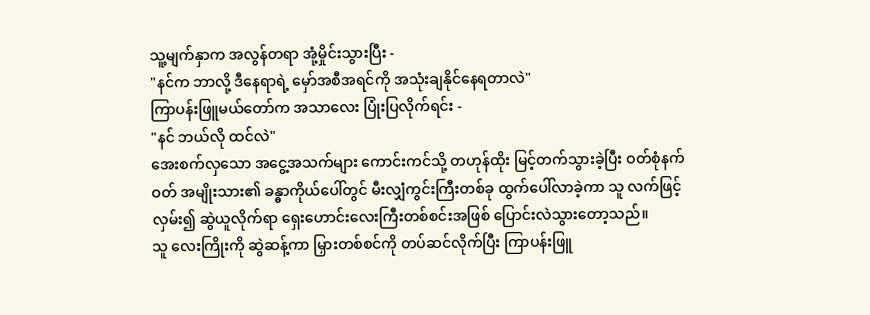သူ့မျက်နှာက အလွန်တရာ အုံ့မှိုင်းသွားပြီး -
"နင်က ဘာလို့ ဒီနေရာရဲ့ မှော်အစီအရင်ကို အသုံးချနိုင်နေရတာလဲ"
ကြာပန်းဖြူမယ်တော်က အသာလေး ပြုံးပြလိုက်ရင်း -
"နင် ဘယ်လို ထင်လဲ"
အေးစက်လှသော အငွေ့အသက်များ ကောင်းကင်သို့ တဟုန်ထိုး မြင့်တက်သွားခဲ့ပြီး ဝတ်စုံနက်ဝတ် အမျိုးသား၏ ခန္ဓာကိုယ်ပေါ်တွင် မီးလျှံကွင်းကြီးတစ်ခု ထွက်ပေါ်လာခဲ့ကာ သူ လက်ဖြင့် လှမ်း၍ ဆွဲယူလိုက်ရာ ရှေးဟောင်းလေးကြီးတစ်စင်းအဖြစ် ပြောင်းလဲသွားတော့သည်။
သူ လေးကြိုးကို ဆွဲဆန့်ကာ မြှားတစ်စင်ကို တပ်ဆင်လိုက်ပြီး ကြာပန်းဖြူ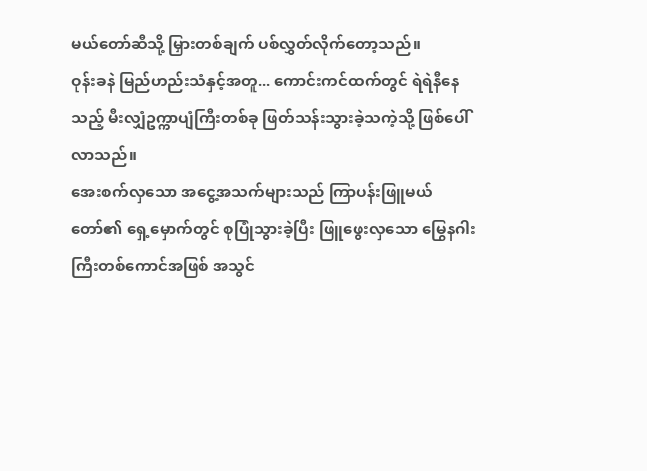မယ်တော်ဆီသို့ မြှားတစ်ချက် ပစ်လွှတ်လိုက်တော့သည်။
ဝုန်းခနဲ မြည်ဟည်းသံနှင့်အတူ... ကောင်းကင်ထက်တွင် ရဲရဲနီနေသည့် မီးလျှံဥက္ကာပျံကြီးတစ်ခု ဖြတ်သန်းသွားခဲ့သကဲ့သို့ ဖြစ်ပေါ်လာသည်။
အေးစက်လှသော အငွေ့အသက်များသည် ကြာပန်းဖြူမယ်တော်၏ ရှေ့မှောက်တွင် စုပြုံသွားခဲ့ပြီး ဖြူဖွေးလှသော မြွေနဂါးကြီးတစ်ကောင်အဖြစ် အသွင်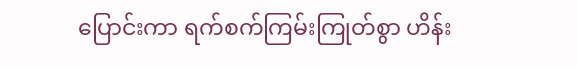ပြောင်းကာ ရက်စက်ကြမ်းကြုတ်စွာ ဟိန်း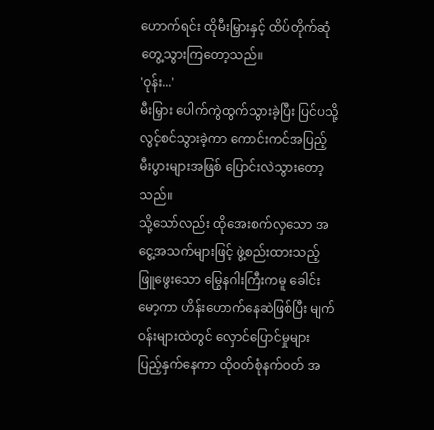ဟောက်ရင်း ထိုမီးမြှားနှင့် ထိပ်တိုက်ဆုံတွေ့သွားကြတော့သည်။
'ဝုန်း...'
မီးမြှား ပေါက်ကွဲထွက်သွားခဲ့ပြီး ပြင်ပသို့ လွင့်စင်သွားခဲ့ကာ ကောင်းကင်အပြည့် မီးပွားများအဖြစ် ပြောင်းလဲသွားတော့သည်။
သို့သော်လည်း ထိုအေးစက်လှသော အငွေ့အသက်များဖြင့် ဖွဲ့စည်းထားသည့် ဖြူဖွေးသော မြွေနဂါးကြီးကမူ ခေါင်းမော့ကာ ဟိန်းဟောက်နေဆဲဖြစ်ပြီး မျက်ဝန်းများထဲတွင် လှောင်ပြောင်မှုများ ပြည့်နှက်နေကာ ထိုဝတ်စုံနက်ဝတ် အ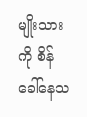မျိုးသားကို စိန်ခေါ်နေသ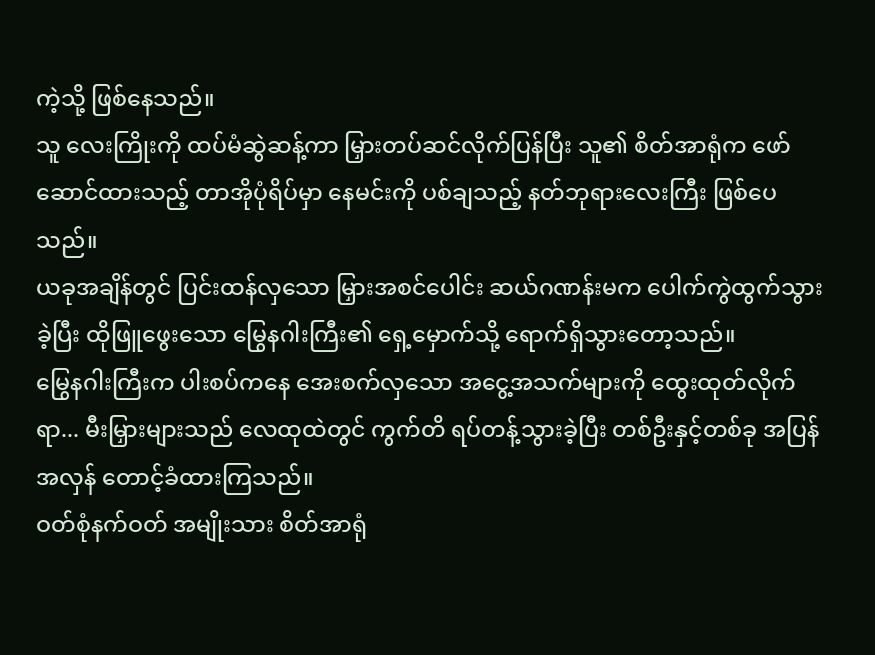ကဲ့သို့ ဖြစ်နေသည်။
သူ လေးကြိုးကို ထပ်မံဆွဲဆန့်ကာ မြှားတပ်ဆင်လိုက်ပြန်ပြီး သူ၏ စိတ်အာရုံက ဖော်ဆောင်ထားသည့် တာအိုပုံရိပ်မှာ နေမင်းကို ပစ်ချသည့် နတ်ဘုရားလေးကြီး ဖြစ်ပေသည်။
ယခုအချိန်တွင် ပြင်းထန်လှသော မြှားအစင်ပေါင်း ဆယ်ဂဏန်းမက ပေါက်ကွဲထွက်သွားခဲ့ပြီး ထိုဖြူဖွေးသော မြွေနဂါးကြီး၏ ရှေ့မှောက်သို့ ရောက်ရှိသွားတော့သည်။
မြွေနဂါးကြီးက ပါးစပ်ကနေ အေးစက်လှသော အငွေ့အသက်များကို ထွေးထုတ်လိုက်ရာ... မီးမြှားများသည် လေထုထဲတွင် ကွက်တိ ရပ်တန့်သွားခဲ့ပြီး တစ်ဦးနှင့်တစ်ခု အပြန်အလှန် တောင့်ခံထားကြသည်။
ဝတ်စုံနက်ဝတ် အမျိုးသား စိတ်အာရုံ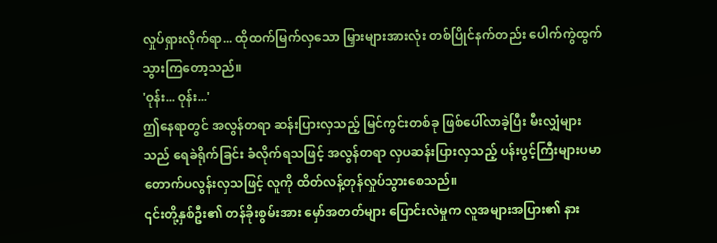လှုပ်ရှားလိုက်ရာ... ထိုထက်မြက်လှသော မြှားများအားလုံး တစ်ပြိုင်နက်တည်း ပေါက်ကွဲထွက်သွားကြတော့သည်။
'ဝုန်း... ဝုန်း...'
ဤနေရာတွင် အလွန်တရာ ဆန်းပြားလှသည့် မြင်ကွင်းတစ်ခု ဖြစ်ပေါ်လာခဲ့ပြီး မီးလျှံများသည် ရေခဲရိုက်ခြင်း ခံလိုက်ရသဖြင့် အလွန်တရာ လှပဆန်းပြားလှသည့် ပန်းပွင့်ကြီးများပမာ တောက်ပလွန်းလှသဖြင့် လူကို ထိတ်လန့်တုန်လှုပ်သွားစေသည်။
၎င်းတို့နှစ်ဦး၏ တန်ခိုးစွမ်းအား မှော်အတတ်များ ပြောင်းလဲမှုက လူအများအပြား၏ နား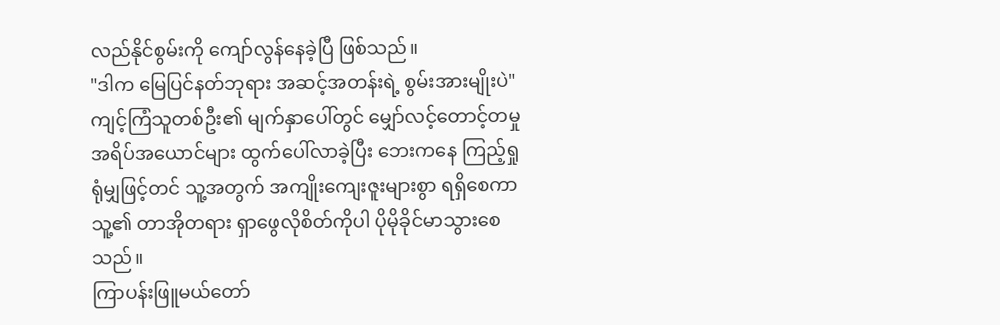လည်နိုင်စွမ်းကို ကျော်လွန်နေခဲ့ပြီ ဖြစ်သည်။
"ဒါက မြေပြင်နတ်ဘုရား အဆင့်အတန်းရဲ့ စွမ်းအားမျိုးပဲ"
ကျင့်ကြံသူတစ်ဦး၏ မျက်နှာပေါ်တွင် မျှော်လင့်တောင့်တမှု အရိပ်အယောင်များ ထွက်ပေါ်လာခဲ့ပြီး ဘေးကနေ ကြည့်ရှုရုံမျှဖြင့်တင် သူ့အတွက် အကျိုးကျေးဇူးများစွာ ရရှိစေကာ သူ့၏ တာအိုတရား ရှာဖွေလိုစိတ်ကိုပါ ပိုမိုခိုင်မာသွားစေသည်။
ကြာပန်းဖြူမယ်တော်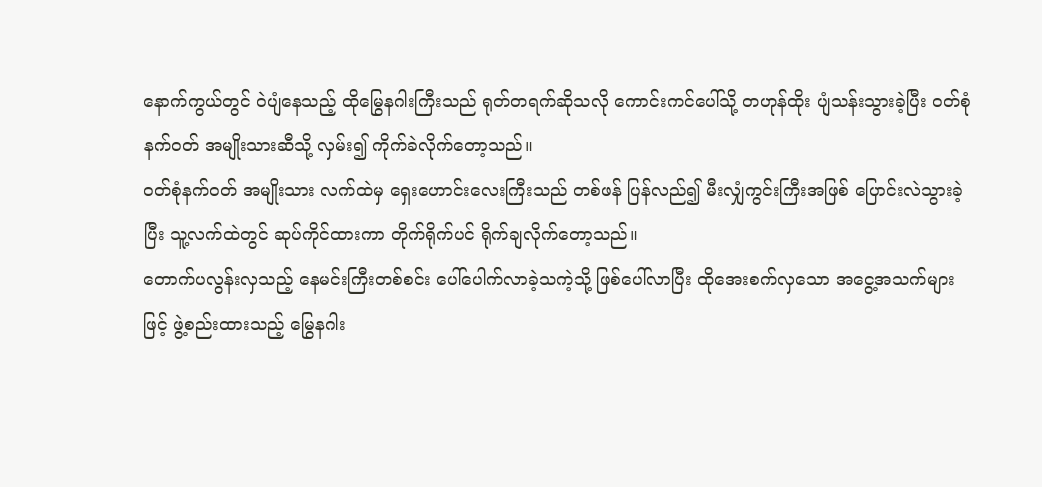နောက်ကွယ်တွင် ဝဲပျံနေသည့် ထိုမြွေနဂါးကြီးသည် ရုတ်တရက်ဆိုသလို ကောင်းကင်ပေါ်သို့ တဟုန်ထိုး ပျံသန်းသွားခဲ့ပြီး ဝတ်စုံနက်ဝတ် အမျိုးသားဆီသို့ လှမ်း၍ ကိုက်ခဲလိုက်တော့သည်။
ဝတ်စုံနက်ဝတ် အမျိုးသား လက်ထဲမှ ရှေးဟောင်းလေးကြီးသည် တစ်ဖန် ပြန်လည်၍ မီးလျှံကွင်းကြီးအဖြစ် ပြောင်းလဲသွားခဲ့ပြီး သူ့လက်ထဲတွင် ဆုပ်ကိုင်ထားကာ တိုက်ရိုက်ပင် ရိုက်ချလိုက်တော့သည်။
တောက်ပလွန်းလှသည့် နေမင်းကြီးတစ်စင်း ပေါ်ပေါက်လာခဲ့သကဲ့သို့ ဖြစ်ပေါ်လာပြီး ထိုအေးစက်လှသော အငွေ့အသက်များဖြင့် ဖွဲ့စည်းထားသည့် မြွေနဂါး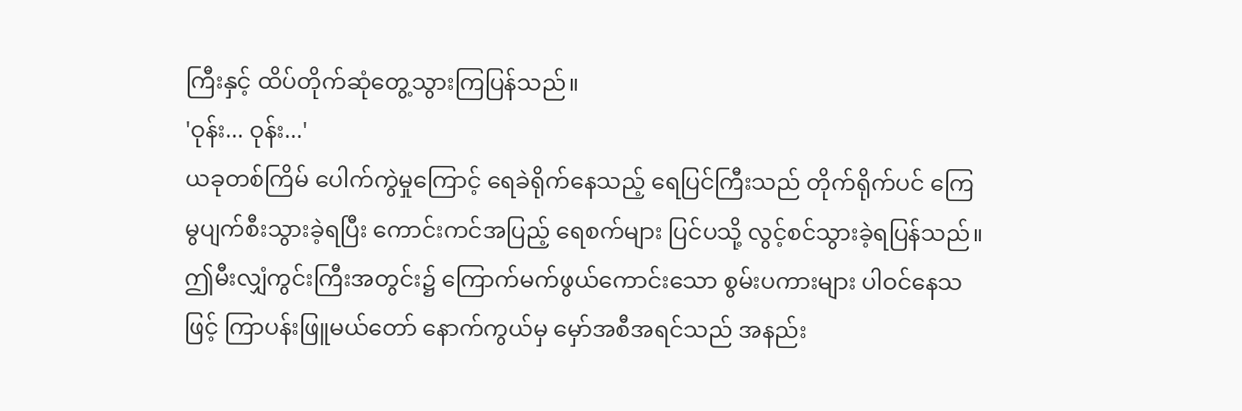ကြီးနှင့် ထိပ်တိုက်ဆုံတွေ့သွားကြပြန်သည်။
'ဝုန်း... ဝုန်း...'
ယခုတစ်ကြိမ် ပေါက်ကွဲမှုကြောင့် ရေခဲရိုက်နေသည့် ရေပြင်ကြီးသည် တိုက်ရိုက်ပင် ကြေမွပျက်စီးသွားခဲ့ရပြီး ကောင်းကင်အပြည့် ရေစက်များ ပြင်ပသို့ လွင့်စင်သွားခဲ့ရပြန်သည်။
ဤမီးလျှံကွင်းကြီးအတွင်း၌ ကြောက်မက်ဖွယ်ကောင်းသော စွမ်းပကားများ ပါဝင်နေသဖြင့် ကြာပန်းဖြူမယ်တော် နောက်ကွယ်မှ မှော်အစီအရင်သည် အနည်း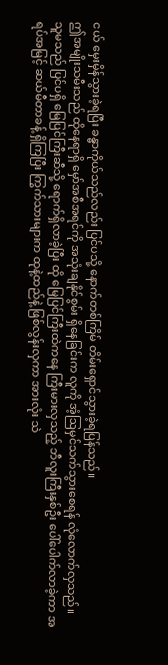ငယ် မှေးမှိန်သွားခဲ့ရပြီး ခန္ဓာကိုယ်သည်လည်း ပြင်ပသို့ နောက်တစ်ကြိမ် တိမ်းရှောင်သွားခဲ့ရပြန်သည်။
ဤအမျိုးသမီးသည် ထိုနေရာရှိ မှော်အစီအရင်ကို အသုံးချနိုင်စွမ်း ရှိနေခြင်းက လူကို အံ့ဩမှင်သက်သွားစေရန် လုံလောက်လှသည်။
သူမသည် ပြင်ပရှိ မြေပြင်ကြီးဆီသို့ ရောက်ရှိလာခဲ့ပြီး ထို မြေပြင်ကြီးထဲကနေ ကြီးမားလှသည့် ဘီလူးကြီးနှစ်ဦး ပေါ်ပေါက်လာခဲ့ကာ အရပ်အမြင့် ဆယ်မီတာခန့် ရှိကြပြီး ကြွက်သားများက ထုနဲ့ထည်နဲ့ ဖြစ်လွန်းလှကာ အားလုံး သဲ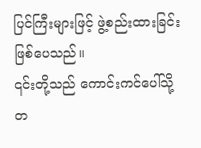ပြင်ကြီးများဖြင့် ဖွဲ့စည်းထားခြင်း ဖြစ်ပေသည်။
၎င်းတို့သည် ကောင်းကင်ပေါ်သို့ တ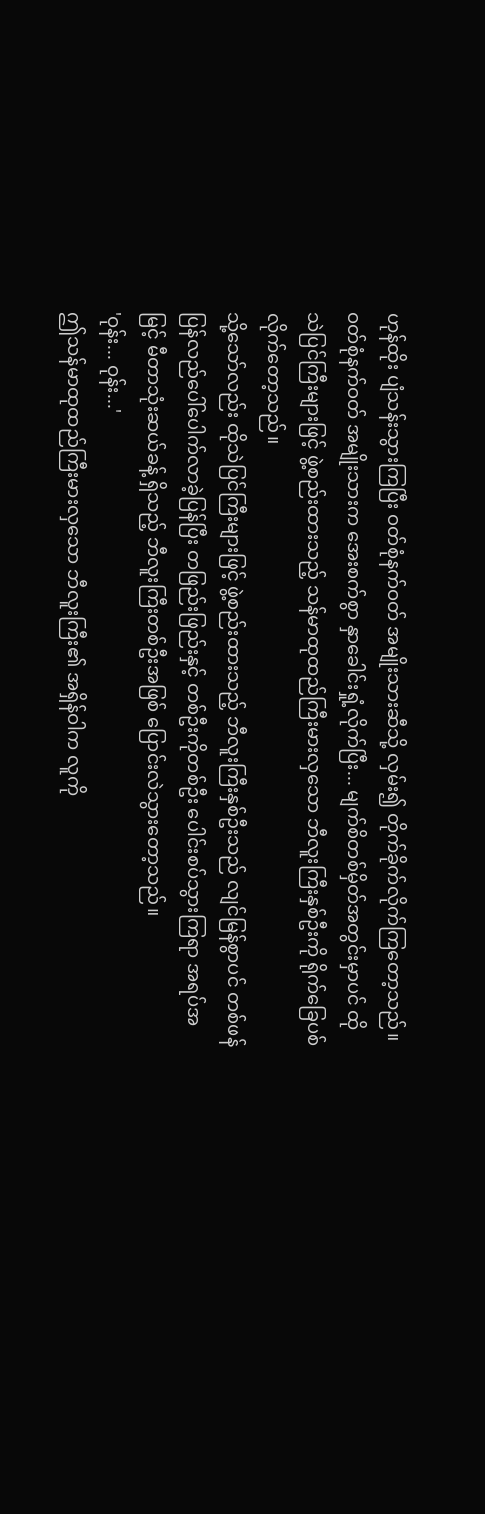ဟုန်ထိုး ပျံသန်းသွားကြပြီး ဝတ်စုံနက်ဝတ် အမျိုးသားဆီသို့ လှမ်း၍ တိုက်ခိုက်လိုက်ကြတော့သည်။
ဝတ်စုံနက်ဝတ် အမျိုးသားက အေးစက်စွာ နှာခေါင်းရှုံ့လိုက်ပြီး... မျက်စိတစ်မှိတ်အတွင်းမှာပင် ထိုသဲပြင်ကြီးများဖြင့် ဖွဲ့စည်းထားသည့် သန်မာထုထည်ကြီးမားလှသော ဘီလူးကြီးနှစ်ဦးကို ရိုက်ခြေပစ်လိုက်တော့သည်။
သို့သော်လည်း ထိုသဲပြင်ကြီးများဖြင့် ဖွဲ့စည်းထားသည့် ဘီလူးကြီးနှစ်ဦးသည် လျင်မြန်စွာပင် တစ်ဖန် ပြန်လည်ပေါ်ပေါက်လာခဲ့ပြန်ပြီး တဖြည်းဖြည်းနှင့် တစ်ဦးကိုတစ်ဦး ပေါင်းစပ်သွားကြရာ အရပ်အမြင့် မီတာသုံးဆယ်ခန့် ရှိသည့် ဘီလူးကြီးတစ်ဦးအဖြစ် ပြောင်းလဲသွားတော့သည်။
'ဝုန်း... ဝုန်း...'
ဤသန်မာထုထည်ကြီးမားလှသော ဘီလူးကြီး၏ အရှိန်ဝါက လူကို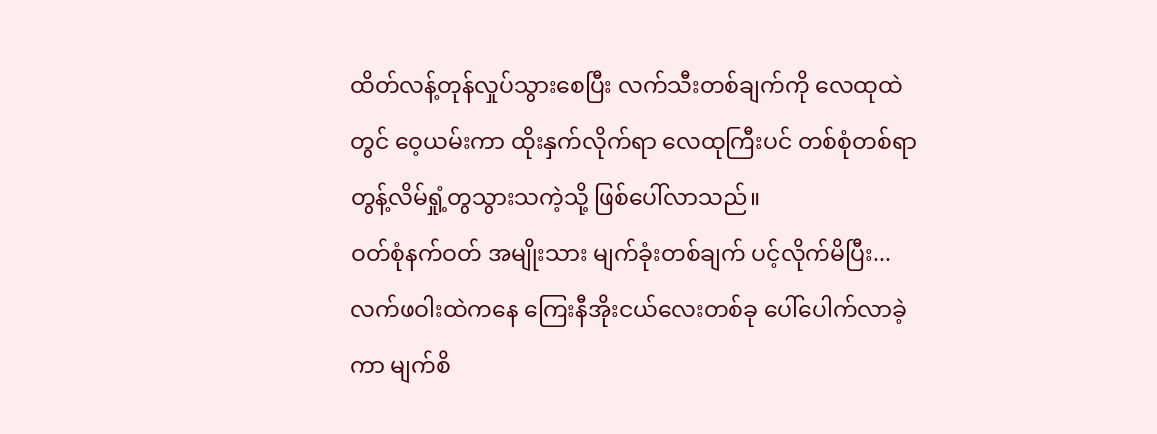ထိတ်လန့်တုန်လှုပ်သွားစေပြီး လက်သီးတစ်ချက်ကို လေထုထဲတွင် ဝေ့ယမ်းကာ ထိုးနှက်လိုက်ရာ လေထုကြီးပင် တစ်စုံတစ်ရာ တွန့်လိမ်ရှုံ့တွသွားသကဲ့သို့ ဖြစ်ပေါ်လာသည်။
ဝတ်စုံနက်ဝတ် အမျိုးသား မျက်ခုံးတစ်ချက် ပင့်လိုက်မိပြီး... လက်ဖဝါးထဲကနေ ကြေးနီအိုးငယ်လေးတစ်ခု ပေါ်ပေါက်လာခဲ့ကာ မျက်စိ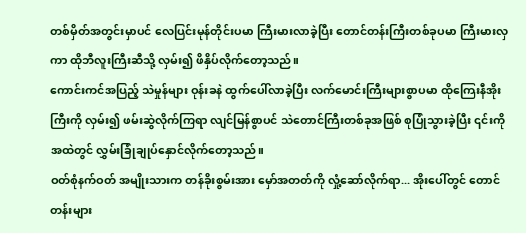တစ်မှိတ်အတွင်းမှာပင် လေပြင်းမုန်တိုင်းပမာ ကြီးမားလာခဲ့ပြီး တောင်တန်းကြီးတစ်ခုပမာ ကြီးမားလှကာ ထိုဘီလူးကြီးဆီသို့ လှမ်း၍ ဖိနှိပ်လိုက်တော့သည်။
ကောင်းကင်အပြည့် သဲမှုန်များ ဝုန်းခနဲ ထွက်ပေါ်လာခဲ့ပြီး လက်မောင်းကြီးများစွာပမာ ထိုကြေးနီအိုးကြီးကို လှမ်း၍ ဖမ်းဆွဲလိုက်ကြရာ လျင်မြန်စွာပင် သဲတောင်ကြီးတစ်ခုအဖြစ် စုပြုံသွားခဲ့ပြီး ၎င်းကို အထဲတွင် လွှမ်းခြုံချုပ်နှောင်လိုက်တော့သည်။
ဝတ်စုံနက်ဝတ် အမျိုးသားက တန်ခိုးစွမ်းအား မှော်အတတ်ကို လှုံ့ဆော်လိုက်ရာ... အိုးပေါ်တွင် တောင်တန်းများ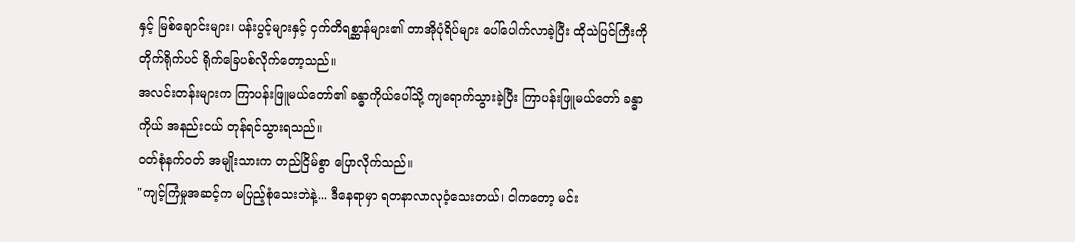နှင့် မြစ်ချောင်းများ၊ ပန်းပွင့်များနှင့် ငှက်တိရစ္ဆာန်များ၏ တာအိုပုံရိပ်များ ပေါ်ပေါက်လာခဲ့ပြီး ထိုသဲပြင်ကြီးကို တိုက်ရိုက်ပင် ရိုက်ခြေပစ်လိုက်တော့သည်။
အလင်းတန်းများက ကြာပန်းဖြူမယ်တော်၏ ခန္ဓာကိုယ်ပေါ်သို့ ကျရောက်သွားခဲ့ပြီး ကြာပန်းဖြူမယ်တော် ခန္ဓာကိုယ် အနည်းငယ် တုန်ရင်သွားရသည်။
ဝတ်စုံနက်ဝတ် အမျိုးသားက တည်ငြိမ်စွာ ပြောလိုက်သည်။
"ကျင့်ကြံမှုအဆင့်က မပြည့်စုံသေးဘဲနဲ့... ဒီနေရာမှာ ရတနာလာလုဝံ့သေးတယ်၊ ငါကတော့ မင်း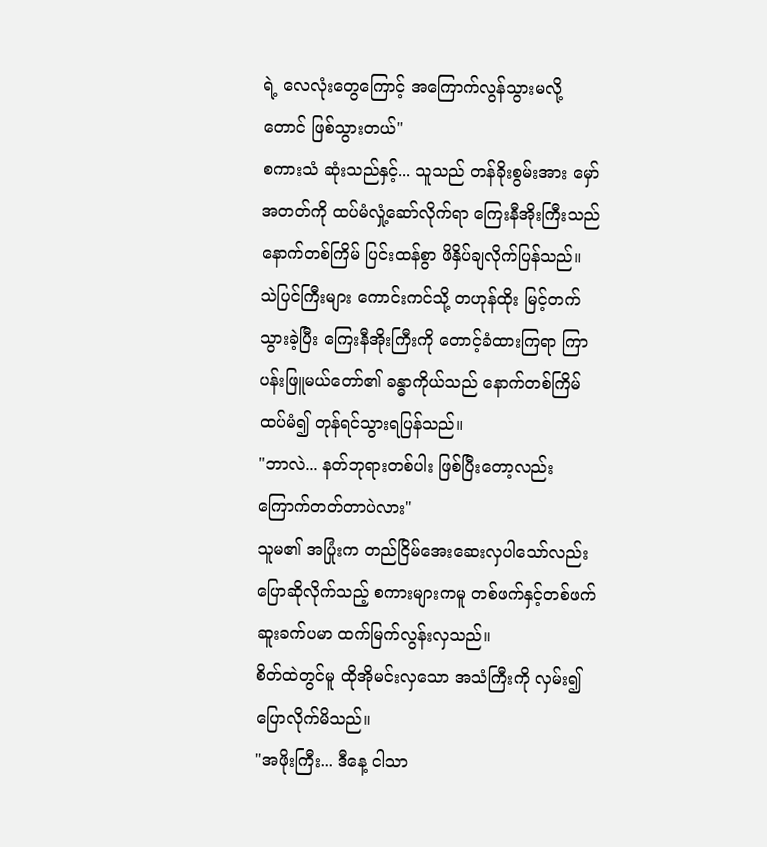ရဲ့ လေလုံးတွေကြောင့် အကြောက်လွန်သွားမလို့တောင် ဖြစ်သွားတယ်"
စကားသံ ဆုံးသည်နှင့်... သူသည် တန်ခိုးစွမ်းအား မှော်အတတ်ကို ထပ်မံလှုံ့ဆော်လိုက်ရာ ကြေးနီအိုးကြီးသည် နောက်တစ်ကြိမ် ပြင်းထန်စွာ ဖိနှိပ်ချလိုက်ပြန်သည်။
သဲပြင်ကြီးများ ကောင်းကင်သို့ တဟုန်ထိုး မြင့်တက်သွားခဲ့ပြီး ကြေးနီအိုးကြီးကို တောင့်ခံထားကြရာ ကြာပန်းဖြူမယ်တော်၏ ခန္ဓာကိုယ်သည် နောက်တစ်ကြိမ် ထပ်မံ၍ တုန်ရင်သွားရပြန်သည်။
"ဘာလဲ... နတ်ဘုရားတစ်ပါး ဖြစ်ပြီးတော့လည်း ကြောက်တတ်တာပဲလား"
သူမ၏ အပြုံးက တည်ငြိမ်အေးဆေးလှပါသော်လည်း ပြောဆိုလိုက်သည့် စကားများကမူ တစ်ဖက်နှင့်တစ်ဖက် ဆူးခက်ပမာ ထက်မြက်လွန်းလှသည်။
စိတ်ထဲတွင်မူ ထိုအိုမင်းလှသော အသံကြီးကို လှမ်း၍ ပြောလိုက်မိသည်။
"အဖိုးကြီး... ဒီနေ့ ငါသာ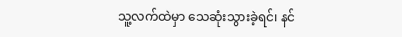သူ့လက်ထဲမှာ သေဆုံးသွားခဲ့ရင်၊ နင်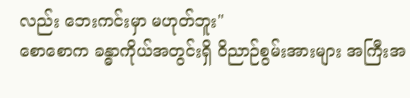လည်း ဘေးကင်းမှာ မဟုတ်ဘူး"
စောစောက ခန္ဓာကိုယ်အတွင်းရှိ ဝိညာဉ်စွမ်းအားများ အကြီးအ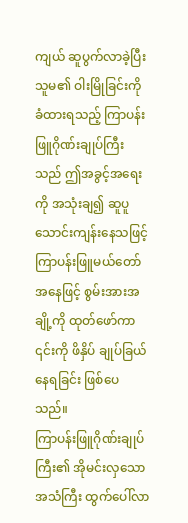ကျယ် ဆူပွက်လာခဲ့ပြီး သူမ၏ ဝါးမြိုခြင်းကို ခံထားရသည့် ကြာပန်းဖြူဂိုဏ်းချုပ်ကြီးသည် ဤအခွင့်အရေးကို အသုံးချ၍ ဆူပူသောင်းကျန်းနေသဖြင့် ကြာပန်းဖြူမယ်တော်အနေဖြင့် စွမ်းအားအချို့ကို ထုတ်ဖော်ကာ ၎င်းကို ဖိနှိပ် ချုပ်ခြယ်နေရခြင်း ဖြစ်ပေသည်။
ကြာပန်းဖြူဂိုဏ်းချုပ်ကြီး၏ အိုမင်းလှသော အသံကြီး ထွက်ပေါ်လာ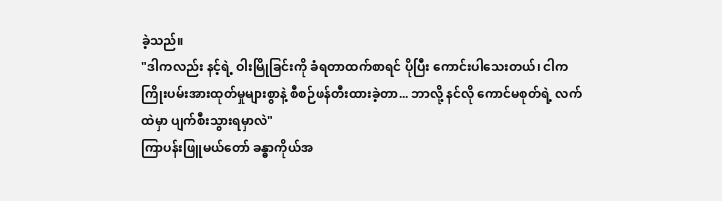ခဲ့သည်။
"ဒါကလည်း နင့်ရဲ့ ဝါးမြိုခြင်းကို ခံရတာထက်စာရင် ပိုပြီး ကောင်းပါသေးတယ်၊ ငါက ကြိုးပမ်းအားထုတ်မှုများစွာနဲ့ စီစဉ်ဖန်တီးထားခဲ့တာ... ဘာလို့ နင်လို ကောင်မစုတ်ရဲ့ လက်ထဲမှာ ပျက်စီးသွားရမှာလဲ"
ကြာပန်းဖြူမယ်တော် ခန္ဓာကိုယ်အ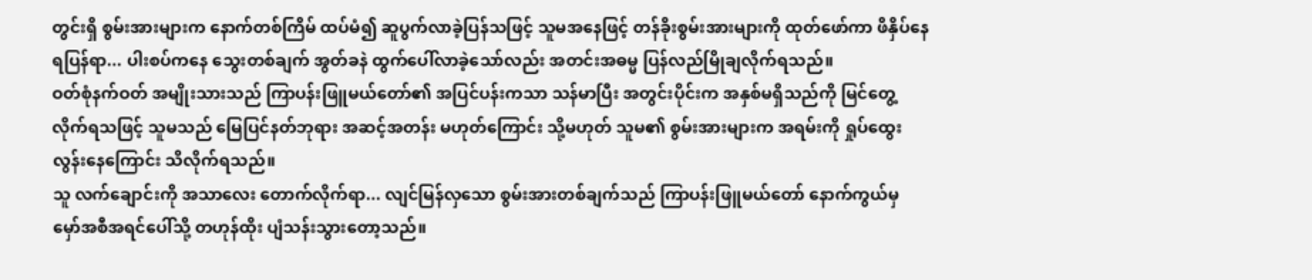တွင်းရှိ စွမ်းအားများက နောက်တစ်ကြိမ် ထပ်မံ၍ ဆူပွက်လာခဲ့ပြန်သဖြင့် သူမအနေဖြင့် တန်ခိုးစွမ်းအားများကို ထုတ်ဖော်ကာ ဖိနှိပ်နေရပြန်ရာ... ပါးစပ်ကနေ သွေးတစ်ချက် အွတ်ခနဲ ထွက်ပေါ်လာခဲ့သော်လည်း အတင်းအဓမ္မ ပြန်လည်မြိုချလိုက်ရသည်။
ဝတ်စုံနက်ဝတ် အမျိုးသားသည် ကြာပန်းဖြူမယ်တော်၏ အပြင်ပန်းကသာ သန်မာပြီး အတွင်းပိုင်းက အနှစ်မရှိသည်ကို မြင်တွေ့လိုက်ရသဖြင့် သူမသည် မြေပြင်နတ်ဘုရား အဆင့်အတန်း မဟုတ်ကြောင်း သို့မဟုတ် သူမ၏ စွမ်းအားများက အရမ်းကို ရှုပ်ထွေးလွန်းနေကြောင်း သိလိုက်ရသည်။
သူ လက်ချောင်းကို အသာလေး တောက်လိုက်ရာ... လျင်မြန်လှသော စွမ်းအားတစ်ချက်သည် ကြာပန်းဖြူမယ်တော် နောက်ကွယ်မှ မှော်အစီအရင်ပေါ်သို့ တဟုန်ထိုး ပျံသန်းသွားတော့သည်။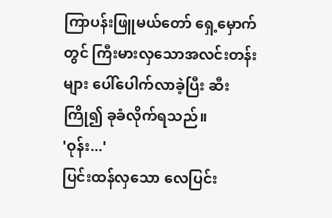ကြာပန်းဖြူမယ်တော် ရှေ့မှောက်တွင် ကြီးမားလှသောအလင်းတန်းများ ပေါ်ပေါက်လာခဲ့ပြီး ဆီးကြို၍ ခုခံလိုက်ရသည်။
'ဝုန်း...'
ပြင်းထန်လှသော လေပြင်း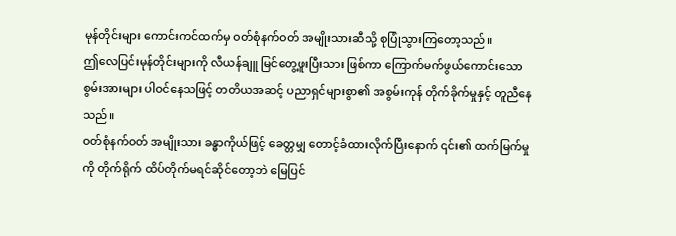မုန်တိုင်းများ ကောင်းကင်ထက်မှ ဝတ်စုံနက်ဝတ် အမျိုးသားဆီသို့ စုပြုံသွားကြတော့သည်။
ဤလေပြင်းမုန်တိုင်းများကို လီယန်ချူ မြင်တွေ့ဖူးပြီးသား ဖြစ်ကာ ကြောက်မက်ဖွယ်ကောင်းသော စွမ်းအားများ ပါဝင်နေသဖြင့် တတိယအဆင့် ပညာရှင်များစွာ၏ အစွမ်းကုန် တိုက်ခိုက်မှုနှင့် တူညီနေသည်။
ဝတ်စုံနက်ဝတ် အမျိုးသား ခန္ဓာကိုယ်ဖြင့် ခေတ္တမျှ တောင့်ခံထားလိုက်ပြီးနောက် ၎င်း၏ ထက်မြက်မှုကို တိုက်ရိုက် ထိပ်တိုက်မရင်ဆိုင်တော့ဘဲ မြေပြင်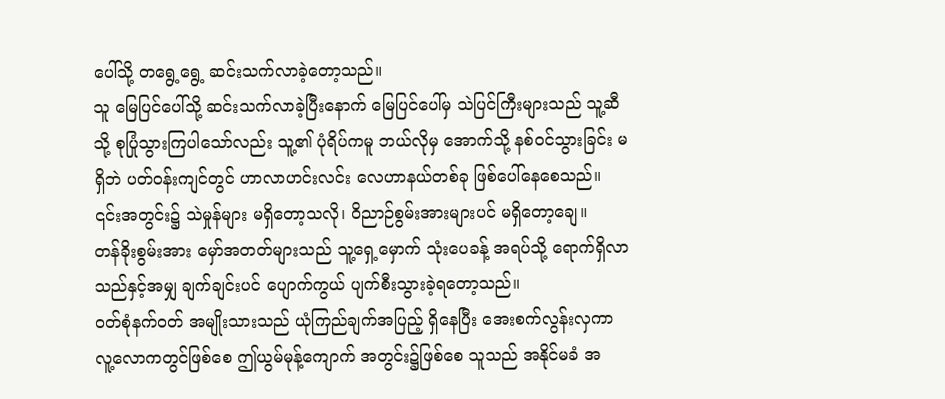ပေါ်သို့ တရွေ့ရွေ့ ဆင်းသက်လာခဲ့တော့သည်။
သူ မြေပြင်ပေါ်သို့ ဆင်းသက်လာခဲ့ပြီးနောက် မြေပြင်ပေါ်မှ သဲပြင်ကြီးများသည် သူ့ဆီသို့ စုပြုံသွားကြပါသော်လည်း သူ့၏ ပုံရိပ်ကမူ ဘယ်လိုမှ အောက်သို့ နစ်ဝင်သွားခြင်း မရှိဘဲ ပတ်ဝန်းကျင်တွင် ဟာလာဟင်းလင်း လေဟာနယ်တစ်ခု ဖြစ်ပေါ်နေစေသည်။
၎င်းအတွင်း၌ သဲမှုန်များ မရှိတော့သလို၊ ဝိညာဉ်စွမ်းအားများပင် မရှိတော့ချေ။
တန်ခိုးစွမ်းအား မှော်အတတ်များသည် သူ့ရှေ့မှောက် သုံးပေခန့် အရပ်သို့ ရောက်ရှိလာသည်နှင့်အမျှ ချက်ချင်းပင် ပျောက်ကွယ် ပျက်စီးသွားခဲ့ရတော့သည်။
ဝတ်စုံနက်ဝတ် အမျိုးသားသည် ယုံကြည်ချက်အပြည့် ရှိနေပြီး အေးစက်လွန်းလှကာ လူ့လောကတွင်ဖြစ်စေ ဤယွမ်မုန့်ကျောက် အတွင်း၌ဖြစ်စေ သူသည် အနိုင်မခံ အ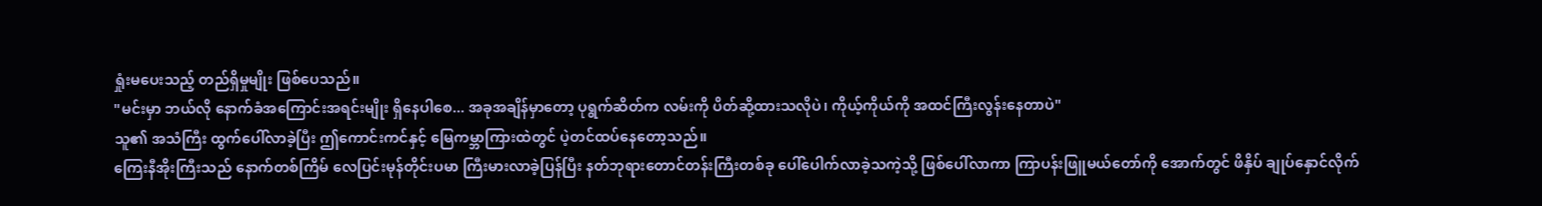ရှုံးမပေးသည့် တည်ရှိမှုမျိုး ဖြစ်ပေသည်။
"မင်းမှာ ဘယ်လို နောက်ခံအကြောင်းအရင်းမျိုး ရှိနေပါစေ... အခုအချိန်မှာတော့ ပုရွက်ဆိတ်က လမ်းကို ပိတ်ဆို့ထားသလိုပဲ၊ ကိုယ့်ကိုယ်ကို အထင်ကြီးလွန်းနေတာပဲ"
သူ၏ အသံကြီး ထွက်ပေါ်လာခဲ့ပြီး ဤကောင်းကင်နှင့် မြေကမ္ဘာကြားထဲတွင် ပဲ့တင်ထပ်နေတော့သည်။
ကြေးနီအိုးကြီးသည် နောက်တစ်ကြိမ် လေပြင်းမုန်တိုင်းပမာ ကြီးမားလာခဲ့ပြန်ပြီး နတ်ဘုရားတောင်တန်းကြီးတစ်ခု ပေါ်ပေါက်လာခဲ့သကဲ့သို့ ဖြစ်ပေါ်လာကာ ကြာပန်းဖြူမယ်တော်ကို အောက်တွင် ဖိနှိပ် ချုပ်နှောင်လိုက်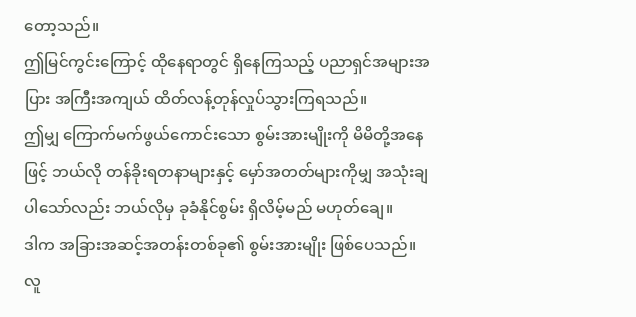တော့သည်။
ဤမြင်ကွင်းကြောင့် ထိုနေရာတွင် ရှိနေကြသည့် ပညာရှင်အများအပြား အကြီးအကျယ် ထိတ်လန့်တုန်လှုပ်သွားကြရသည်။
ဤမျှ ကြောက်မက်ဖွယ်ကောင်းသော စွမ်းအားမျိုးကို မိမိတို့အနေဖြင့် ဘယ်လို တန်ခိုးရတနာများနှင့် မှော်အတတ်များကိုမျှ အသုံးချပါသော်လည်း ဘယ်လိုမှ ခုခံနိုင်စွမ်း ရှိလိမ့်မည် မဟုတ်ချေ။
ဒါက အခြားအဆင့်အတန်းတစ်ခု၏ စွမ်းအားမျိုး ဖြစ်ပေသည်။
လူ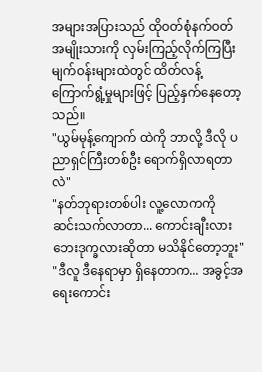အများအပြားသည် ထိုဝတ်စုံနက်ဝတ် အမျိုးသားကို လှမ်းကြည့်လိုက်ကြပြီး မျက်ဝန်းများထဲတွင် ထိတ်လန့်ကြောက်ရွံ့မှုများဖြင့် ပြည့်နှက်နေတော့သည်။
"ယွမ်မုန့်ကျောက် ထဲကို ဘာလို့ ဒီလို ပညာရှင်ကြီးတစ်ဦး ရောက်ရှိလာရတာလဲ"
"နတ်ဘုရားတစ်ပါး လူ့လောကကို ဆင်းသက်လာတာ... ကောင်းချီးလား ဘေးဒုက္ခလားဆိုတာ မသိနိုင်တော့ဘူး"
"ဒီလူ ဒီနေရာမှာ ရှိနေတာက... အခွင့်အရေးကောင်း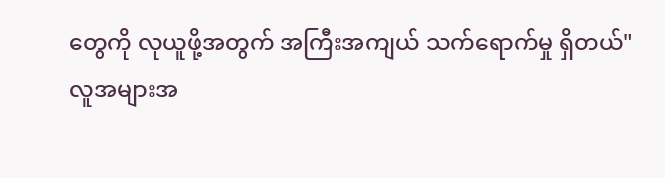တွေကို လုယူဖို့အတွက် အကြီးအကျယ် သက်ရောက်မှု ရှိတယ်"
လူအများအ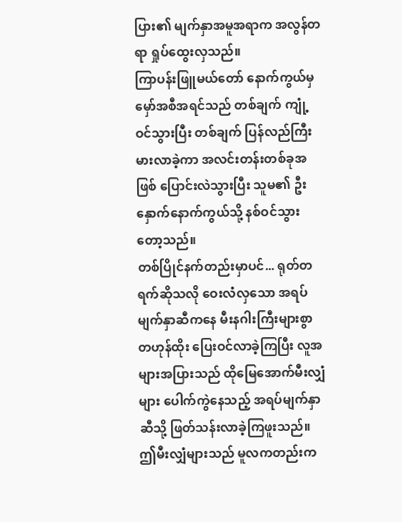ပြား၏ မျက်နှာအမူအရာက အလွန်တရာ ရှုပ်ထွေးလှသည်။
ကြာပန်းဖြူမယ်တော် နောက်ကွယ်မှ မှော်အစီအရင်သည် တစ်ချက် ကျုံ့ဝင်သွားပြီး တစ်ချက် ပြန်လည်ကြီးမားလာခဲ့ကာ အလင်းတန်းတစ်ခုအဖြစ် ပြောင်းလဲသွားပြီး သူမ၏ ဦးနှောက်နောက်ကွယ်သို့ နစ်ဝင်သွားတော့သည်။
တစ်ပြိုင်နက်တည်းမှာပင်... ရုတ်တရက်ဆိုသလို ဝေးလံလှသော အရပ်မျက်နှာဆီကနေ မီးနဂါးကြီးများစွာ တဟုန်ထိုး ပြေးဝင်လာခဲ့ကြပြီး လူအများအပြားသည် ထိုမြေအောက်မီးလျှံများ ပေါက်ကွဲနေသည့် အရပ်မျက်နှာဆီသို့ ဖြတ်သန်းလာခဲ့ကြဖူးသည်။
ဤမီးလျှံများသည် မူလကတည်းက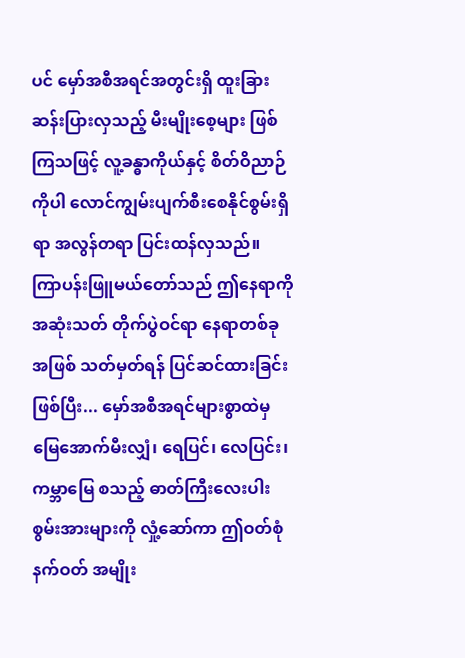ပင် မှော်အစီအရင်အတွင်းရှိ ထူးခြားဆန်းပြားလှသည့် မီးမျိုးစေ့များ ဖြစ်ကြသဖြင့် လူ့ခန္ဓာကိုယ်နှင့် စိတ်ဝိညာဉ်ကိုပါ လောင်ကျွမ်းပျက်စီးစေနိုင်စွမ်းရှိရာ အလွန်တရာ ပြင်းထန်လှသည်။
ကြာပန်းဖြူမယ်တော်သည် ဤနေရာကို အဆုံးသတ် တိုက်ပွဲဝင်ရာ နေရာတစ်ခုအဖြစ် သတ်မှတ်ရန် ပြင်ဆင်ထားခြင်း ဖြစ်ပြီး... မှော်အစီအရင်များစွာထဲမှ မြေအောက်မီးလျှံ၊ ရေပြင်၊ လေပြင်း၊ ကမ္ဘာမြေ စသည့် ဓာတ်ကြီးလေးပါး စွမ်းအားများကို လှုံ့ဆော်ကာ ဤဝတ်စုံနက်ဝတ် အမျိုး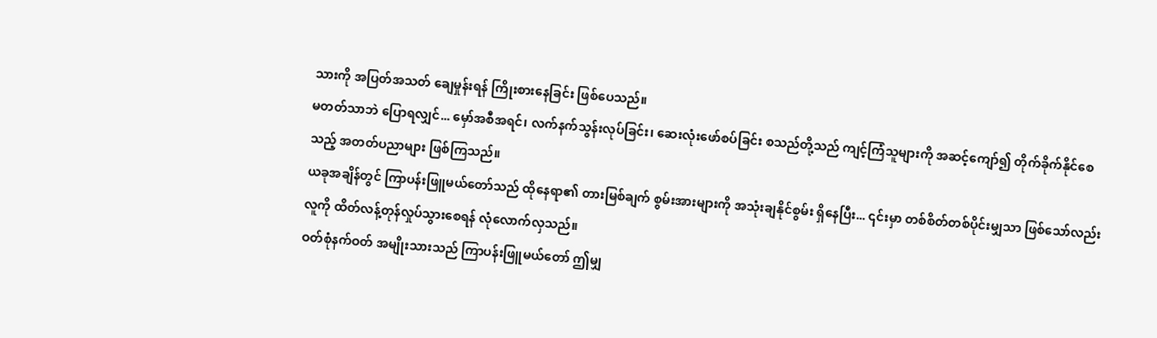သားကို အပြတ်အသတ် ချေမှုန်းရန် ကြိုးစားနေခြင်း ဖြစ်ပေသည်။
မတတ်သာဘဲ ပြောရလျှင်... မှော်အစီအရင်၊ လက်နက်သွန်းလုပ်ခြင်း၊ ဆေးလုံးဖော်စပ်ခြင်း စသည်တို့သည် ကျင့်ကြံသူများကို အဆင့်ကျော်၍ တိုက်ခိုက်နိုင်စေသည့် အတတ်ပညာများ ဖြစ်ကြသည်။
ယခုအချိန်တွင် ကြာပန်းဖြူမယ်တော်သည် ထိုနေရာ၏ တားမြစ်ချက် စွမ်းအားများကို အသုံးချနိုင်စွမ်း ရှိနေပြီး... ၎င်းမှာ တစ်စိတ်တစ်ပိုင်းမျှသာ ဖြစ်သော်လည်း လူကို ထိတ်လန့်တုန်လှုပ်သွားစေရန် လုံလောက်လှသည်။
ဝတ်စုံနက်ဝတ် အမျိုးသားသည် ကြာပန်းဖြူမယ်တော် ဤမျှ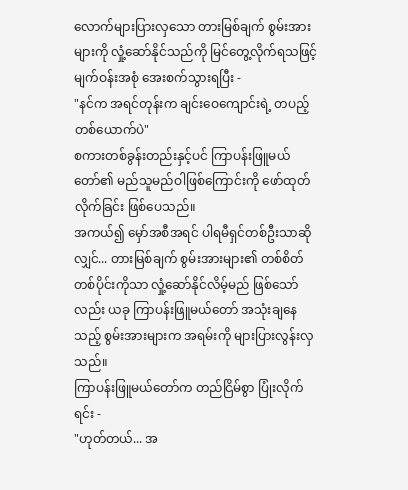လောက်များပြားလှသော တားမြစ်ချက် စွမ်းအားများကို လှုံ့ဆော်နိုင်သည်ကို မြင်တွေ့လိုက်ရသဖြင့် မျက်ဝန်းအစုံ အေးစက်သွားရပြီး -
"နင်က အရင်တုန်းက ချင်းဝေကျောင်းရဲ့ တပည့်တစ်ယောက်ပဲ"
စကားတစ်ခွန်းတည်းနှင့်ပင် ကြာပန်းဖြူမယ်တော်၏ မည်သူမည်ဝါဖြစ်ကြောင်းကို ဖော်ထုတ်လိုက်ခြင်း ဖြစ်ပေသည်။
အကယ်၍ မှော်အစီအရင် ပါရမီရှင်တစ်ဦးသာဆိုလျှင်... တားမြစ်ချက် စွမ်းအားများ၏ တစ်စိတ်တစ်ပိုင်းကိုသာ လှုံ့ဆော်နိုင်လိမ့်မည် ဖြစ်သော်လည်း ယခု ကြာပန်းဖြူမယ်တော် အသုံးချနေသည့် စွမ်းအားများက အရမ်းကို များပြားလွန်းလှသည်။
ကြာပန်းဖြူမယ်တော်က တည်ငြိမ်စွာ ပြုံးလိုက်ရင်း -
"ဟုတ်တယ်... အ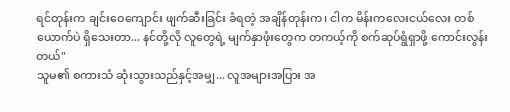ရင်တုန်းက ချင်းဝေကျောင်း ဖျက်ဆီးခြင်း ခံရတဲ့ အချိန်တုန်းက၊ ငါက မိန်းကလေးငယ်လေး တစ်ယောက်ပဲ ရှိသေးတာ... နင်တို့လို လူတွေရဲ့ မျက်နှာဖုံးတွေက တကယ့်ကို စက်ဆုပ်ရွံရှာဖို့ ကောင်းလွန်းတယ်"
သူမ၏ စကားသံ ဆုံးသွားသည်နှင့်အမျှ... လူအများအပြား အ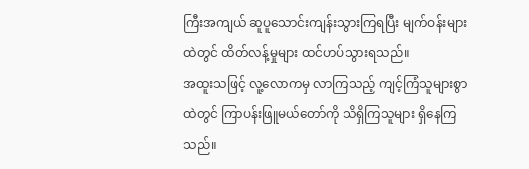ကြီးအကျယ် ဆူပူသောင်းကျန်းသွားကြရပြီး မျက်ဝန်းများထဲတွင် ထိတ်လန့်မှုများ ထင်ဟပ်သွားရသည်။
အထူးသဖြင့် လူ့လောကမှ လာကြသည့် ကျင့်ကြံသူများစွာထဲတွင် ကြာပန်းဖြူမယ်တော်ကို သိရှိကြသူများ ရှိနေကြသည်။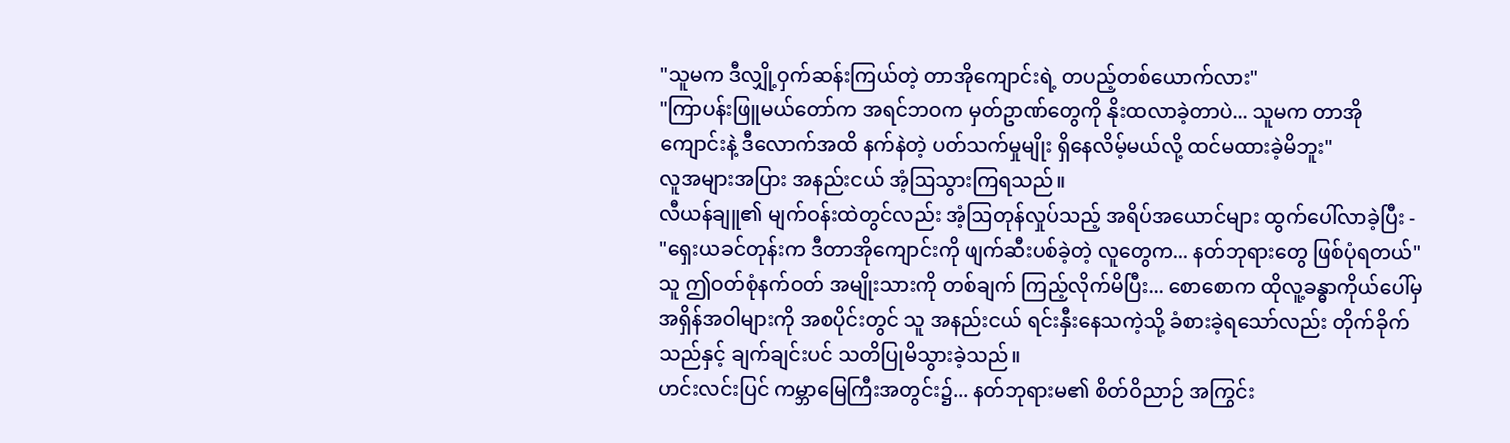"သူမက ဒီလျှို့ဝှက်ဆန်းကြယ်တဲ့ တာအိုကျောင်းရဲ့ တပည့်တစ်ယောက်လား"
"ကြာပန်းဖြူမယ်တော်က အရင်ဘဝက မှတ်ဥာဏ်တွေကို နိုးထလာခဲ့တာပဲ... သူမက တာအိုကျောင်းနဲ့ ဒီလောက်အထိ နက်နဲတဲ့ ပတ်သက်မှုမျိုး ရှိနေလိမ့်မယ်လို့ ထင်မထားခဲ့မိဘူး"
လူအများအပြား အနည်းငယ် အံ့ဩသွားကြရသည်။
လီယန်ချူ၏ မျက်ဝန်းထဲတွင်လည်း အံ့ဩတုန်လှုပ်သည့် အရိပ်အယောင်များ ထွက်ပေါ်လာခဲ့ပြီး -
"ရှေးယခင်တုန်းက ဒီတာအိုကျောင်းကို ဖျက်ဆီးပစ်ခဲ့တဲ့ လူတွေက... နတ်ဘုရားတွေ ဖြစ်ပုံရတယ်"
သူ ဤဝတ်စုံနက်ဝတ် အမျိုးသားကို တစ်ချက် ကြည့်လိုက်မိပြီး... စောစောက ထိုလူ့ခန္ဓာကိုယ်ပေါ်မှ အရှိန်အဝါများကို အစပိုင်းတွင် သူ အနည်းငယ် ရင်းနှီးနေသကဲ့သို့ ခံစားခဲ့ရသော်လည်း တိုက်ခိုက်သည်နှင့် ချက်ချင်းပင် သတိပြုမိသွားခဲ့သည်။
ဟင်းလင်းပြင် ကမ္ဘာမြေကြီးအတွင်း၌... နတ်ဘုရားမ၏ စိတ်ဝိညာဉ် အကြွင်း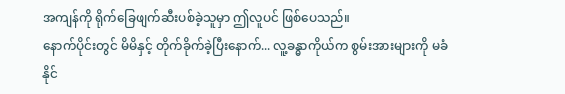အကျန်ကို ရိုက်ခြေဖျက်ဆီးပစ်ခဲ့သူမှာ ဤလူပင် ဖြစ်ပေသည်။
နောက်ပိုင်းတွင် မိမိနှင့် တိုက်ခိုက်ခဲ့ပြီးနောက်... လူ့ခန္ဓာကိုယ်က စွမ်းအားများကို မခံနိုင်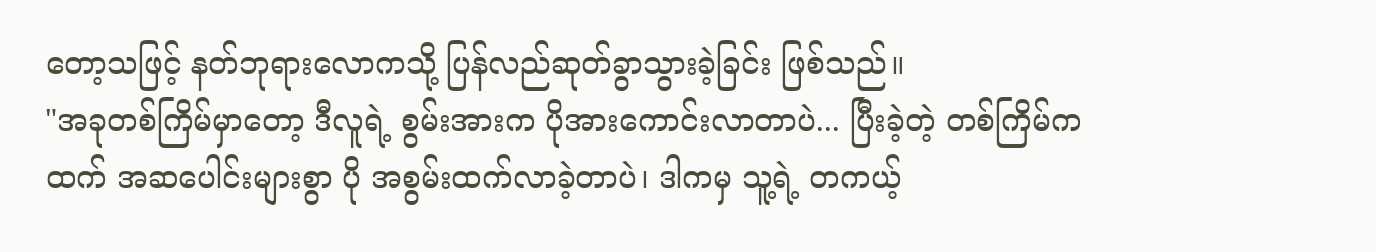တော့သဖြင့် နတ်ဘုရားလောကသို့ ပြန်လည်ဆုတ်ခွာသွားခဲ့ခြင်း ဖြစ်သည်။
"အခုတစ်ကြိမ်မှာတော့ ဒီလူရဲ့ စွမ်းအားက ပိုအားကောင်းလာတာပဲ... ပြီးခဲ့တဲ့ တစ်ကြိမ်ကထက် အဆပေါင်းများစွာ ပို အစွမ်းထက်လာခဲ့တာပဲ၊ ဒါကမှ သူ့ရဲ့ တကယ့်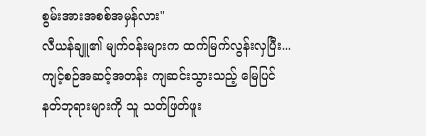စွမ်းအားအစစ်အမှန်လား"
လီယန်ချူ၏ မျက်ဝန်းများက ထက်မြက်လွန်းလှပြီး... ကျင့်စဉ်အဆင့်အတန်း ကျဆင်းသွားသည့် မြေပြင်နတ်ဘုရားများကို သူ သတ်ဖြတ်ဖူး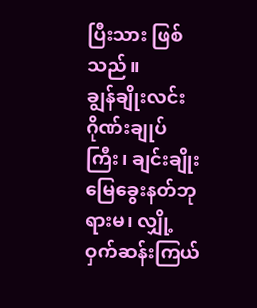ပြီးသား ဖြစ်သည်။
ချွန်ချိုးလင်း ဂိုဏ်းချုပ်ကြီး၊ ချင်းချိုး မြေခွေးနတ်ဘုရားမ၊ လျှို့ဝှက်ဆန်းကြယ်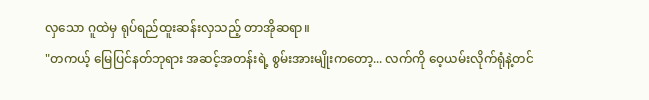လှသော ဂူထဲမှ ရုပ်ရည်ထူးဆန်းလှသည့် တာအိုဆရာ။
"တကယ့် မြေပြင်နတ်ဘုရား အဆင့်အတန်းရဲ့ စွမ်းအားမျိုးကတော့... လက်ကို ဝေ့ယမ်းလိုက်ရုံနဲ့တင်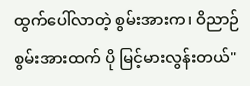ထွက်ပေါ်လာတဲ့ စွမ်းအားက၊ ဝိညာဉ်စွမ်းအားထက် ပို မြင့်မားလွန်းတယ်"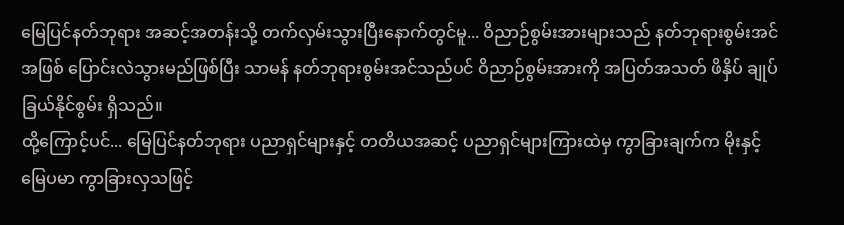မြေပြင်နတ်ဘုရား အဆင့်အတန်းသို့ တက်လှမ်းသွားပြီးနောက်တွင်မူ... ဝိညာဉ်စွမ်းအားများသည် နတ်ဘုရားစွမ်းအင်အဖြစ် ပြောင်းလဲသွားမည်ဖြစ်ပြီး သာမန် နတ်ဘုရားစွမ်းအင်သည်ပင် ဝိညာဉ်စွမ်းအားကို အပြတ်အသတ် ဖိနှိပ် ချုပ်ခြယ်နိုင်စွမ်း ရှိသည်။
ထို့ကြောင့်ပင်... မြေပြင်နတ်ဘုရား ပညာရှင်များနှင့် တတိယအဆင့် ပညာရှင်များကြားထဲမှ ကွာခြားချက်က မိုးနှင့်မြေပမာ ကွာခြားလှသဖြင့်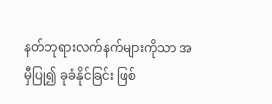နတ်ဘုရားလက်နက်များကိုသာ အမှီပြု၍ ခုခံနိုင်ခြင်း ဖြစ်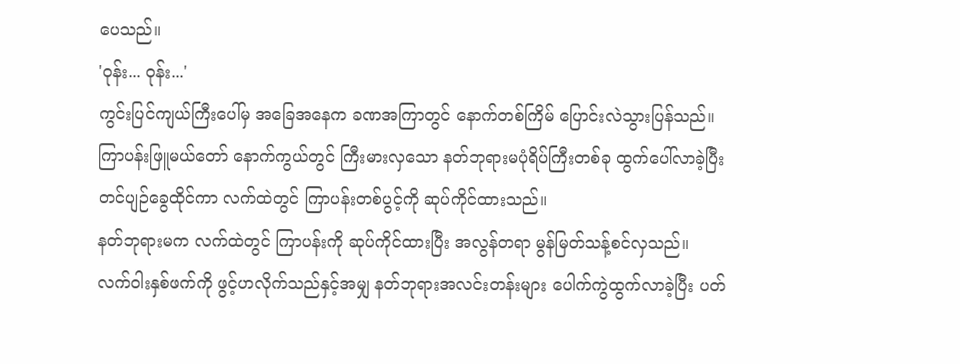ပေသည်။
'ဝုန်း... ဝုန်း...'
ကွင်းပြင်ကျယ်ကြီးပေါ်မှ အခြေအနေက ခဏအကြာတွင် နောက်တစ်ကြိမ် ပြောင်းလဲသွားပြန်သည်။
ကြာပန်းဖြူမယ်တော် နောက်ကွယ်တွင် ကြီးမားလှသော နတ်ဘုရားမပုံရိပ်ကြီးတစ်ခု ထွက်ပေါ်လာခဲ့ပြီး တင်ပျဉ်ခွေထိုင်ကာ လက်ထဲတွင် ကြာပန်းတစ်ပွင့်ကို ဆုပ်ကိုင်ထားသည်။
နတ်ဘုရားမက လက်ထဲတွင် ကြာပန်းကို ဆုပ်ကိုင်ထားပြီး အလွန်တရာ မွန်မြတ်သန့်စင်လှသည်။
လက်ဝါးနှစ်ဖက်ကို ဖွင့်ဟလိုက်သည်နှင့်အမျှ နတ်ဘုရားအလင်းတန်းများ ပေါက်ကွဲထွက်လာခဲ့ပြီး ပတ်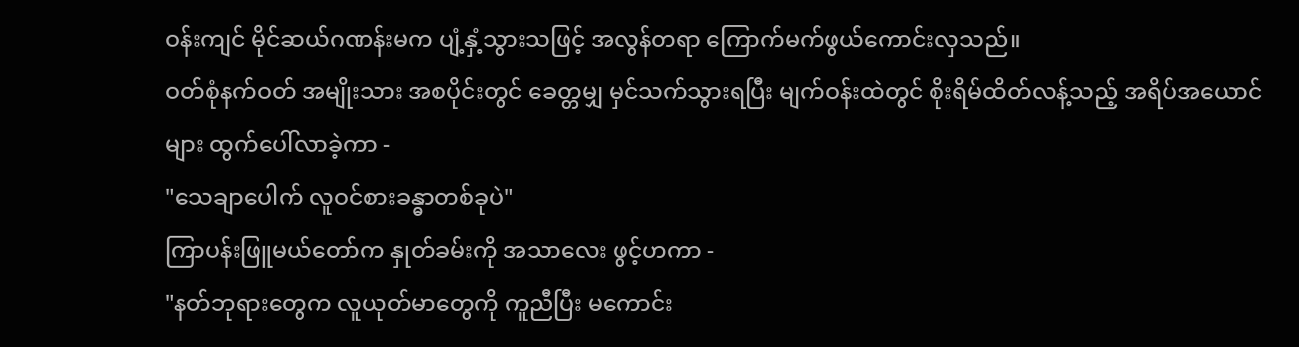ဝန်းကျင် မိုင်ဆယ်ဂဏန်းမက ပျံ့နှံ့သွားသဖြင့် အလွန်တရာ ကြောက်မက်ဖွယ်ကောင်းလှသည်။
ဝတ်စုံနက်ဝတ် အမျိုးသား အစပိုင်းတွင် ခေတ္တမျှ မှင်သက်သွားရပြီး မျက်ဝန်းထဲတွင် စိုးရိမ်ထိတ်လန့်သည့် အရိပ်အယောင်များ ထွက်ပေါ်လာခဲ့ကာ -
"သေချာပေါက် လူဝင်စားခန္ဓာတစ်ခုပဲ"
ကြာပန်းဖြူမယ်တော်က နှုတ်ခမ်းကို အသာလေး ဖွင့်ဟကာ -
"နတ်ဘုရားတွေက လူယုတ်မာတွေကို ကူညီပြီး မကောင်း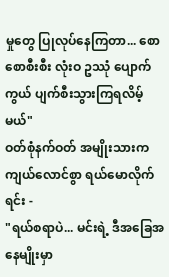မှုတွေ ပြုလုပ်နေကြတာ... စောစောစီးစီး လုံးဝ ဥဿုံ ပျောက်ကွယ် ပျက်စီးသွားကြရလိမ့်မယ်"
ဝတ်စုံနက်ဝတ် အမျိုးသားက ကျယ်လောင်စွာ ရယ်မောလိုက်ရင်း -
"ရယ်စရာပဲ... မင်းရဲ့ ဒီအခြေအနေမျိုးမှာ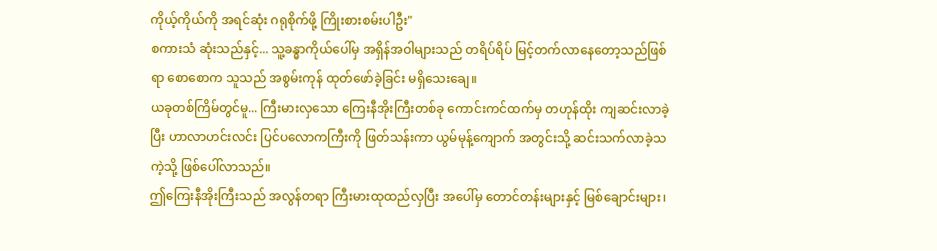ကိုယ့်ကိုယ်ကို အရင်ဆုံး ဂရုစိုက်ဖို့ ကြိုးစားစမ်းပါဦး"
စကားသံ ဆုံးသည်နှင့်... သူ့ခန္ဓာကိုယ်ပေါ်မှ အရှိန်အဝါများသည် တရိပ်ရိပ် မြင့်တက်လာနေတော့သည်ဖြစ်ရာ စောစောက သူသည် အစွမ်းကုန် ထုတ်ဖော်ခဲ့ခြင်း မရှိသေးချေ။
ယခုတစ်ကြိမ်တွင်မူ... ကြီးမားလှသော ကြေးနီအိုးကြီးတစ်ခု ကောင်းကင်ထက်မှ တဟုန်ထိုး ကျဆင်းလာခဲ့ပြီး ဟာလာဟင်းလင်း ပြင်ပလောကကြီးကို ဖြတ်သန်းကာ ယွမ်မုန့်ကျောက် အတွင်းသို့ ဆင်းသက်လာခဲ့သကဲ့သို့ ဖြစ်ပေါ်လာသည်။
ဤကြေးနီအိုးကြီးသည် အလွန်တရာ ကြီးမားထုထည်လှပြီး အပေါ်မှ တောင်တန်းများနှင့် မြစ်ချောင်းများ၊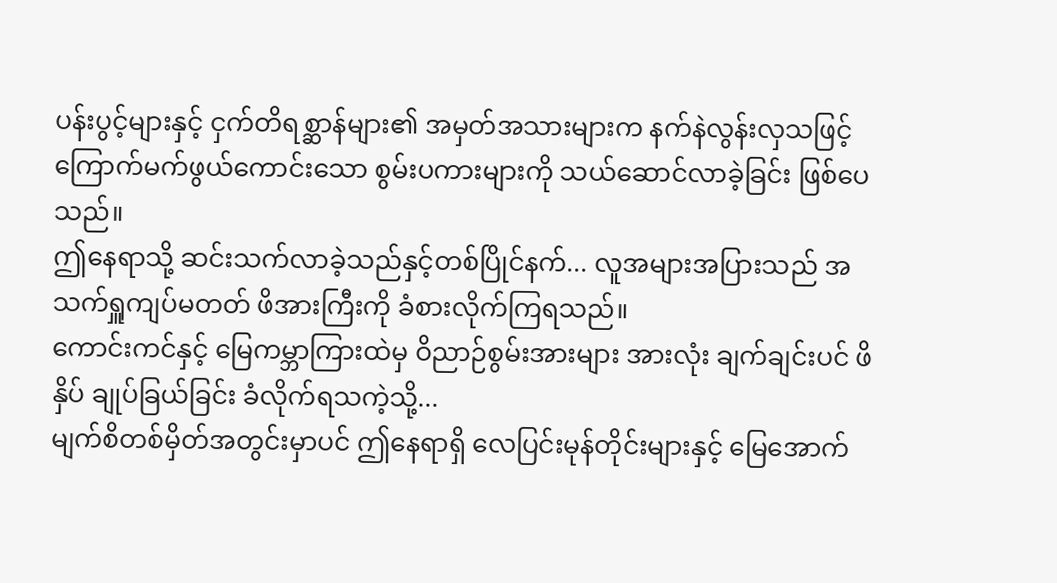ပန်းပွင့်များနှင့် ငှက်တိရစ္ဆာန်များ၏ အမှတ်အသားများက နက်နဲလွန်းလှသဖြင့် ကြောက်မက်ဖွယ်ကောင်းသော စွမ်းပကားများကို သယ်ဆောင်လာခဲ့ခြင်း ဖြစ်ပေသည်။
ဤနေရာသို့ ဆင်းသက်လာခဲ့သည်နှင့်တစ်ပြိုင်နက်... လူအများအပြားသည် အသက်ရှူကျပ်မတတ် ဖိအားကြီးကို ခံစားလိုက်ကြရသည်။
ကောင်းကင်နှင့် မြေကမ္ဘာကြားထဲမှ ဝိညာဉ်စွမ်းအားများ အားလုံး ချက်ချင်းပင် ဖိနှိပ် ချုပ်ခြယ်ခြင်း ခံလိုက်ရသကဲ့သို့...
မျက်စိတစ်မှိတ်အတွင်းမှာပင် ဤနေရာရှိ လေပြင်းမုန်တိုင်းများနှင့် မြေအောက်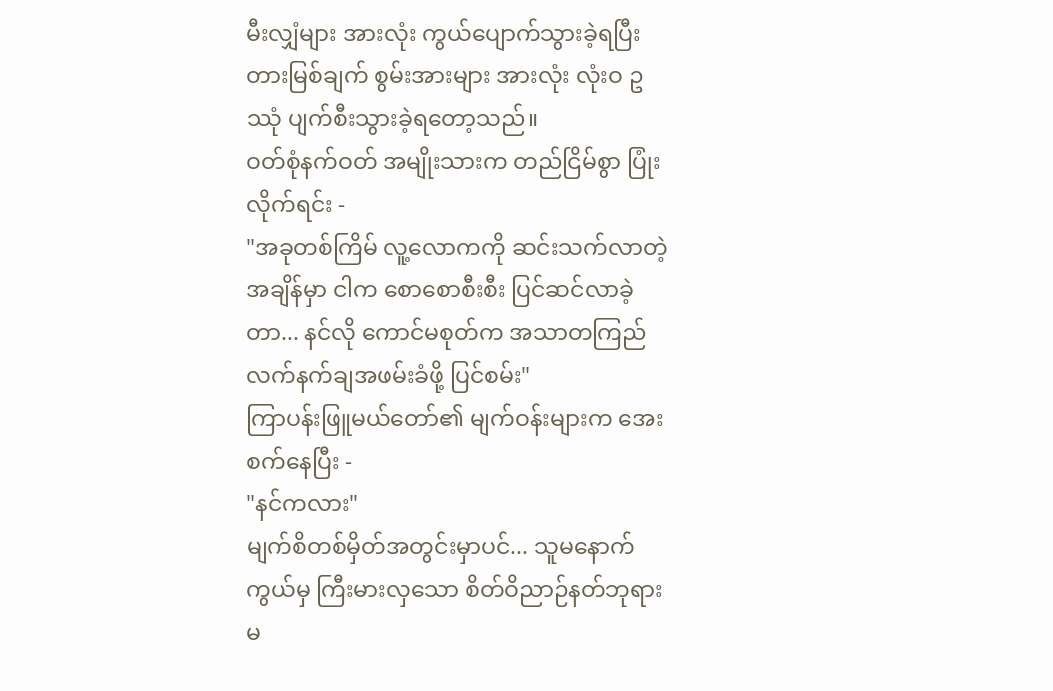မီးလျှံများ အားလုံး ကွယ်ပျောက်သွားခဲ့ရပြီး တားမြစ်ချက် စွမ်းအားများ အားလုံး လုံးဝ ဥဿုံ ပျက်စီးသွားခဲ့ရတော့သည်။
ဝတ်စုံနက်ဝတ် အမျိုးသားက တည်ငြိမ်စွာ ပြုံးလိုက်ရင်း -
"အခုတစ်ကြိမ် လူ့လောကကို ဆင်းသက်လာတဲ့ အချိန်မှာ ငါက စောစောစီးစီး ပြင်ဆင်လာခဲ့တာ... နင်လို ကောင်မစုတ်က အသာတကြည် လက်နက်ချအဖမ်းခံဖို့ ပြင်စမ်း"
ကြာပန်းဖြူမယ်တော်၏ မျက်ဝန်းများက အေးစက်နေပြီး -
"နင်ကလား"
မျက်စိတစ်မှိတ်အတွင်းမှာပင်... သူမနောက်ကွယ်မှ ကြီးမားလှသော စိတ်ဝိညာဉ်နတ်ဘုရားမ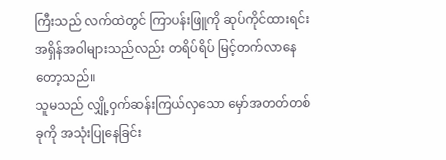ကြီးသည် လက်ထဲတွင် ကြာပန်းဖြူကို ဆုပ်ကိုင်ထားရင်း အရှိန်အဝါများသည်လည်း တရိပ်ရိပ် မြင့်တက်လာနေတော့သည်။
သူမသည် လျှို့ဝှက်ဆန်းကြယ်လှသော မှော်အတတ်တစ်ခုကို အသုံးပြုနေခြင်း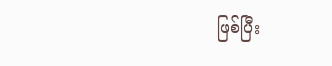ဖြစ်ပြီး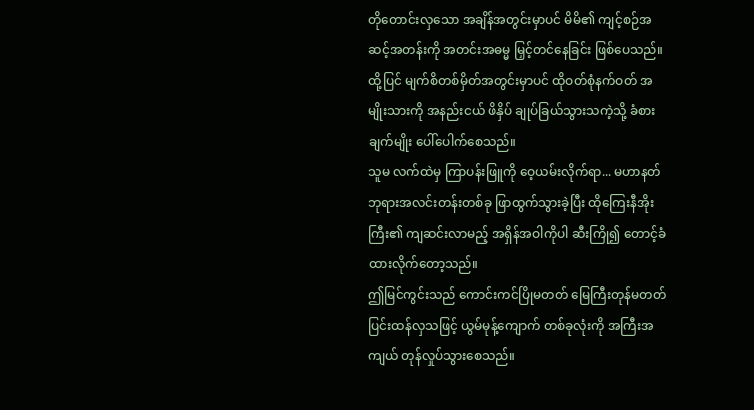တိုတောင်းလှသော အချိန်အတွင်းမှာပင် မိမိ၏ ကျင့်စဉ်အဆင့်အတန်းကို အတင်းအဓမ္မ မြှင့်တင်နေခြင်း ဖြစ်ပေသည်။
ထို့ပြင် မျက်စိတစ်မှိတ်အတွင်းမှာပင် ထိုဝတ်စုံနက်ဝတ် အမျိုးသားကို အနည်းငယ် ဖိနှိပ် ချုပ်ခြယ်သွားသကဲ့သို့ ခံစားချက်မျိုး ပေါ်ပေါက်စေသည်။
သူမ လက်ထဲမှ ကြာပန်းဖြူကို ဝေ့ယမ်းလိုက်ရာ... မဟာနတ်ဘုရားအလင်းတန်းတစ်ခု ဖြာထွက်သွားခဲ့ပြီး ထိုကြေးနီအိုးကြီး၏ ကျဆင်းလာမည့် အရှိန်အဝါကိုပါ ဆီးကြို၍ တောင့်ခံထားလိုက်တော့သည်။
ဤမြင်ကွင်းသည် ကောင်းကင်ပြိုမတတ် မြေကြီးတုန်မတတ် ပြင်းထန်လှသဖြင့် ယွမ်မုန့်ကျောက် တစ်ခုလုံးကို အကြီးအကျယ် တုန်လှုပ်သွားစေသည်။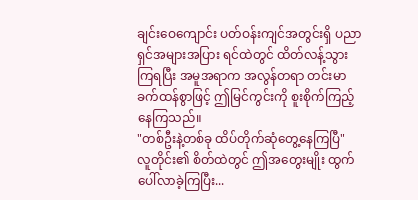ချင်းဝေကျောင်း ပတ်ဝန်းကျင်အတွင်းရှိ ပညာရှင်အများအပြား ရင်ထဲတွင် ထိတ်လန့်သွားကြရပြီး အမူအရာက အလွန်တရာ တင်းမာခက်ထန်စွာဖြင့် ဤမြင်ကွင်းကို စူးစိုက်ကြည့်နေကြသည်။
"တစ်ဦးနဲ့တစ်ခု ထိပ်တိုက်ဆုံတွေ့နေကြပြီ"
လူတိုင်း၏ စိတ်ထဲတွင် ဤအတွေးမျိုး ထွက်ပေါ်လာခဲ့ကြပြီး...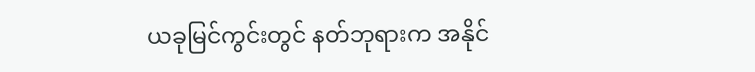ယခုမြင်ကွင်းတွင် နတ်ဘုရားက အနိုင်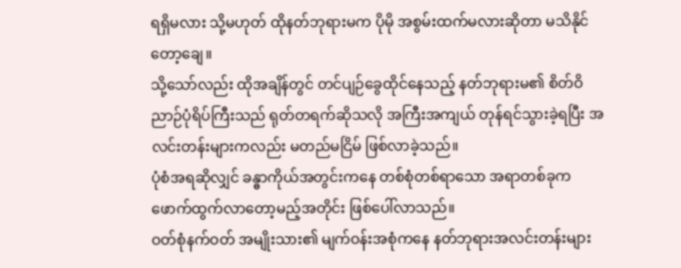ရရှိမလား သို့မဟုတ် ထိုနတ်ဘုရားမက ပိုမို အစွမ်းထက်မလားဆိုတာ မသိနိုင်တော့ချေ။
သို့သော်လည်း ထိုအချိန်တွင် တင်ပျဉ်ခွေထိုင်နေသည့် နတ်ဘုရားမ၏ စိတ်ဝိညာဉ်ပုံရိပ်ကြီးသည် ရုတ်တရက်ဆိုသလို အကြီးအကျယ် တုန်ရင်သွားခဲ့ရပြီး အလင်းတန်းများကလည်း မတည်မငြိမ် ဖြစ်လာခဲ့သည်။
ပုံစံအရဆိုလျှင် ခန္ဓာကိုယ်အတွင်းကနေ တစ်စုံတစ်ရာသော အရာတစ်ခုက ဖောက်ထွက်လာတော့မည့်အတိုင်း ဖြစ်ပေါ်လာသည်။
ဝတ်စုံနက်ဝတ် အမျိုးသား၏ မျက်ဝန်းအစုံကနေ နတ်ဘုရားအလင်းတန်းများ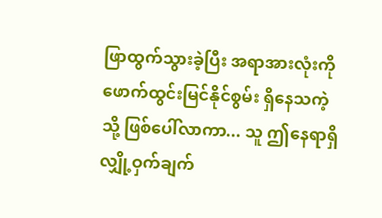ဖြာထွက်သွားခဲ့ပြီး အရာအားလုံးကို ဖောက်ထွင်းမြင်နိုင်စွမ်း ရှိနေသကဲ့သို့ ဖြစ်ပေါ်လာကာ... သူ ဤနေရာရှိ လျှို့ဝှက်ချက်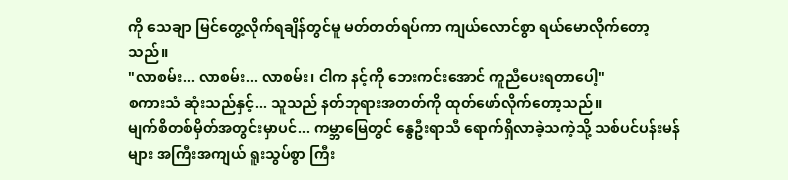ကို သေချာ မြင်တွေ့လိုက်ရချိန်တွင်မူ မတ်တတ်ရပ်ကာ ကျယ်လောင်စွာ ရယ်မောလိုက်တော့သည်။
"လာစမ်း... လာစမ်း... လာစမ်း၊ ငါက နင့်ကို ဘေးကင်းအောင် ကူညီပေးရတာပေါ့"
စကားသံ ဆုံးသည်နှင့်... သူသည် နတ်ဘုရားအတတ်ကို ထုတ်ဖော်လိုက်တော့သည်။
မျက်စိတစ်မှိတ်အတွင်းမှာပင်... ကမ္ဘာမြေတွင် နွေဦးရာသီ ရောက်ရှိလာခဲ့သကဲ့သို့ သစ်ပင်ပန်းမန်များ အကြီးအကျယ် ရူးသွပ်စွာ ကြီး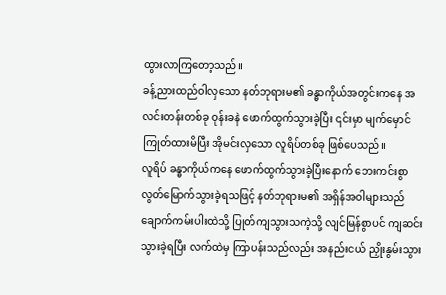ထွားလာကြတော့သည်။
ခန့်ညားထည်ဝါလှသော နတ်ဘုရားမ၏ ခန္ဓာကိုယ်အတွင်းကနေ အလင်းတန်းတစ်ခု ဝုန်းခနဲ ဖောက်ထွက်သွားခဲ့ပြီး ၎င်းမှာ မျက်မှောင်ကြုတ်ထားမိပြီး အိုမင်းလှသော လူရိပ်တစ်ခု ဖြစ်ပေသည်။
လူရိပ် ခန္ဓာကိုယ်ကနေ ဖောက်ထွက်သွားခဲ့ပြီးနောက် ဘေးကင်းစွာ လွတ်မြောက်သွားခဲ့ရသဖြင့် နတ်ဘုရားမ၏ အရှိန်အဝါများသည် ချောက်ကမ်းပါးထဲသို့ ပြုတ်ကျသွားသကဲ့သို့ လျင်မြန်စွာပင် ကျဆင်းသွားခဲ့ရပြီး လက်ထဲမှ ကြာပန်းသည်လည်း အနည်းငယ် ညှိုးနွမ်းသွား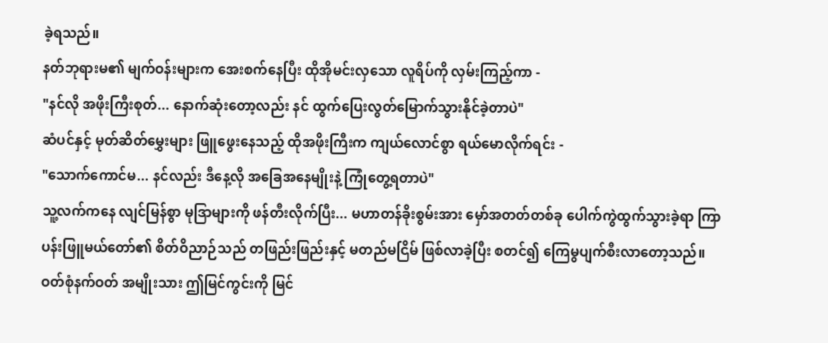ခဲ့ရသည်။
နတ်ဘုရားမ၏ မျက်ဝန်းများက အေးစက်နေပြီး ထိုအိုမင်းလှသော လူရိပ်ကို လှမ်းကြည့်ကာ -
"နင်လို အဖိုးကြီးစုတ်... နောက်ဆုံးတော့လည်း နင် ထွက်ပြေးလွတ်မြောက်သွားနိုင်ခဲ့တာပဲ"
ဆံပင်နှင့် မုတ်ဆိတ်မွှေးများ ဖြူဖွေးနေသည့် ထိုအဖိုးကြီးက ကျယ်လောင်စွာ ရယ်မောလိုက်ရင်း -
"သောက်ကောင်မ... နင်လည်း ဒီနေ့လို အခြေအနေမျိုးနဲ့ ကြုံတွေ့ရတာပဲ"
သူ့လက်ကနေ လျင်မြန်စွာ မုဒြာများကို ဖန်တီးလိုက်ပြီး... မဟာတန်ခိုးစွမ်းအား မှော်အတတ်တစ်ခု ပေါက်ကွဲထွက်သွားခဲ့ရာ ကြာပန်းဖြူမယ်တော်၏ စိတ်ဝိညာဉ်သည် တဖြည်းဖြည်းနှင့် မတည်မငြိမ် ဖြစ်လာခဲ့ပြီး စတင်၍ ကြေမွပျက်စီးလာတော့သည်။
ဝတ်စုံနက်ဝတ် အမျိုးသား ဤမြင်ကွင်းကို မြင်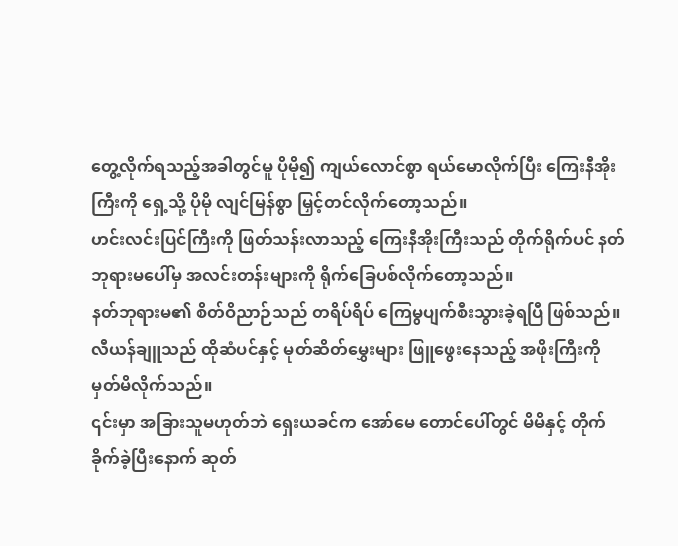တွေ့လိုက်ရသည့်အခါတွင်မူ ပိုမို၍ ကျယ်လောင်စွာ ရယ်မောလိုက်ပြီး ကြေးနီအိုးကြီးကို ရှေ့သို့ ပိုမို လျင်မြန်စွာ မြှင့်တင်လိုက်တော့သည်။
ဟင်းလင်းပြင်ကြီးကို ဖြတ်သန်းလာသည့် ကြေးနီအိုးကြီးသည် တိုက်ရိုက်ပင် နတ်ဘုရားမပေါ်မှ အလင်းတန်းများကို ရိုက်ခြေပစ်လိုက်တော့သည်။
နတ်ဘုရားမ၏ စိတ်ဝိညာဉ်သည် တရိပ်ရိပ် ကြေမွပျက်စီးသွားခဲ့ရပြီ ဖြစ်သည်။
လီယန်ချူသည် ထိုဆံပင်နှင့် မုတ်ဆိတ်မွှေးများ ဖြူဖွေးနေသည့် အဖိုးကြီးကို မှတ်မိလိုက်သည်။
၎င်းမှာ အခြားသူမဟုတ်ဘဲ ရှေးယခင်က အော်မေ တောင်ပေါ်တွင် မိမိနှင့် တိုက်ခိုက်ခဲ့ပြီးနောက် ဆုတ်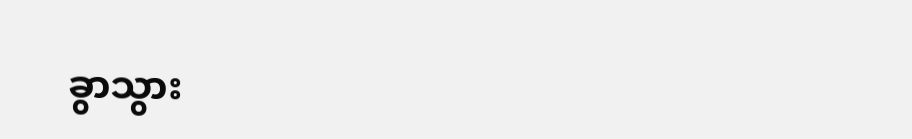ခွာသွား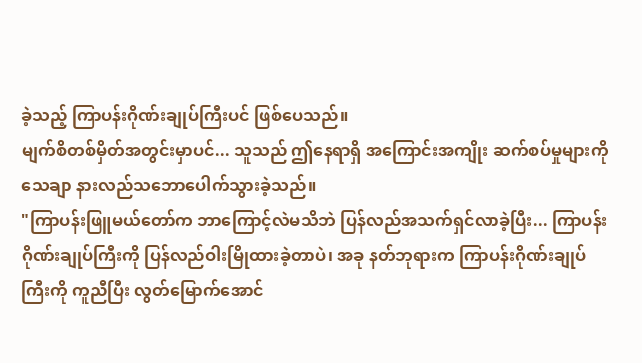ခဲ့သည့် ကြာပန်းဂိုဏ်းချုပ်ကြီးပင် ဖြစ်ပေသည်။
မျက်စိတစ်မှိတ်အတွင်းမှာပင်... သူသည် ဤနေရာရှိ အကြောင်းအကျိုး ဆက်စပ်မှုများကို သေချာ နားလည်သဘောပေါက်သွားခဲ့သည်။
"ကြာပန်းဖြူမယ်တော်က ဘာကြောင့်လဲမသိဘဲ ပြန်လည်အသက်ရှင်လာခဲ့ပြီး... ကြာပန်းဂိုဏ်းချုပ်ကြီးကို ပြန်လည်ဝါးမြိုထားခဲ့တာပဲ၊ အခု နတ်ဘုရားက ကြာပန်းဂိုဏ်းချုပ်ကြီးကို ကူညီပြီး လွတ်မြောက်အောင်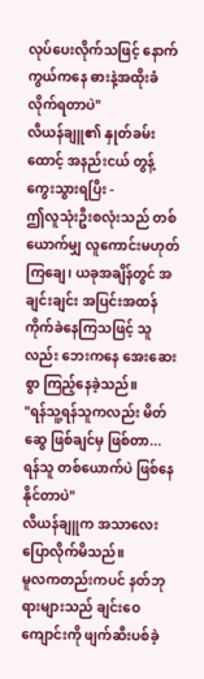လုပ်ပေးလိုက်သဖြင့် နောက်ကွယ်ကနေ ဓားနဲ့အထိုးခံလိုက်ရတာပဲ"
လီယန်ချူ၏ နှုတ်ခမ်းထောင့် အနည်းငယ် တွန့်ကွေးသွားရပြီး -
ဤလူသုံးဦးစလုံးသည် တစ်ယောက်မျှ လူကောင်းမဟုတ်ကြချေ၊ ယခုအချိန်တွင် အချင်းချင်း အပြင်းအထန် ကိုက်ခဲနေကြသဖြင့် သူလည်း ဘေးကနေ အေးဆေးစွာ ကြည့်နေခဲ့သည်။
"ရန်သူ့ရန်သူကလည်း မိတ်ဆွေ ဖြစ်ချင်မှ ဖြစ်တာ... ရန်သူ တစ်ယောက်ပဲ ဖြစ်နေနိုင်တာပဲ"
လီယန်ချူက အသာလေး ပြောလိုက်မိသည်။
မူလကတည်းကပင် နတ်ဘုရားများသည် ချင်းဝေကျောင်းကို ဖျက်ဆီးပစ်ခဲ့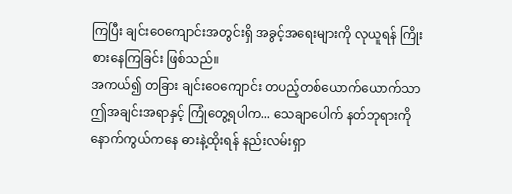ကြပြီး ချင်းဝေကျောင်းအတွင်းရှိ အခွင့်အရေးများကို လုယူရန် ကြိုးစားနေကြခြင်း ဖြစ်သည်။
အကယ်၍ တခြား ချင်းဝေကျောင်း တပည့်တစ်ယောက်ယောက်သာ ဤအချင်းအရာနှင့် ကြုံတွေ့ရပါက... သေချာပေါက် နတ်ဘုရားကို နောက်ကွယ်ကနေ ဓားနဲ့ထိုးရန် နည်းလမ်းရှာ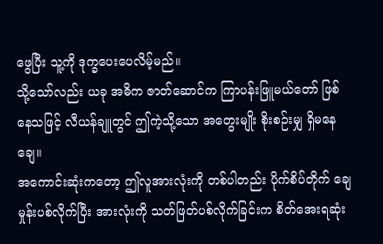ဖွေပြီး သူ့ကို ဒုက္ခပေးပေလိမ့်မည်။
သို့သော်လည်း ယခု အဓိက ဇာတ်ဆောင်က ကြာပန်းဖြူမယ်တော် ဖြစ်နေသဖြင့် လီယန်ချူတွင် ဤကဲ့သို့သော အတွေးမျိုး စိုးစဉ်းမျှ ရှိမနေချေ။
အကောင်းဆုံးကတော့ ဤလူအားလုံးကို တစ်ပါတည်း ပိုက်စိပ်တိုက် ချေမှုန်းပစ်လိုက်ပြီး အားလုံးကို သတ်ဖြတ်ပစ်လိုက်ခြင်းက စိတ်အေးရဆုံး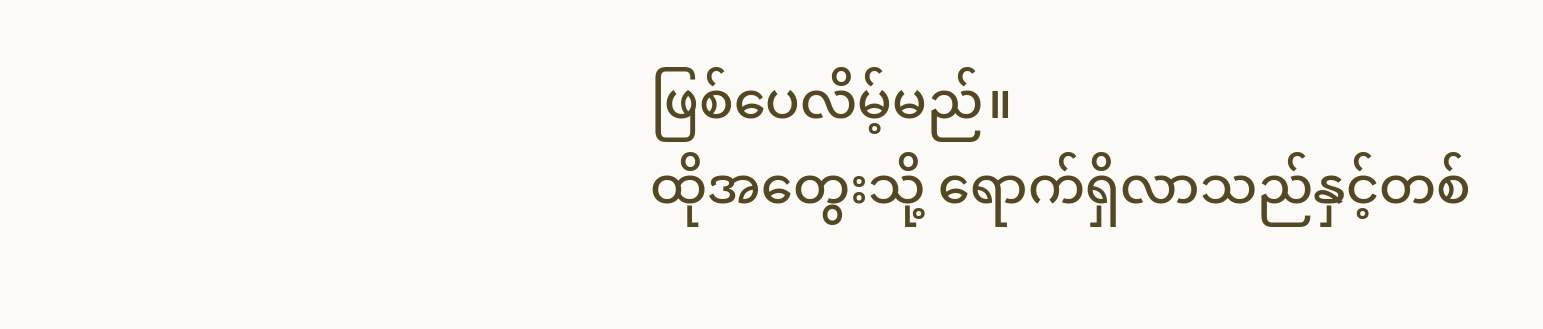ဖြစ်ပေလိမ့်မည်။
ထိုအတွေးသို့ ရောက်ရှိလာသည်နှင့်တစ်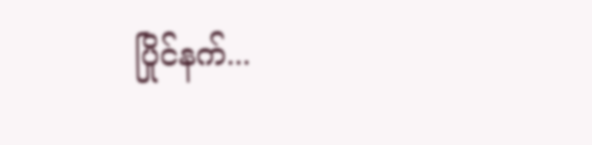ပြိုင်နက်...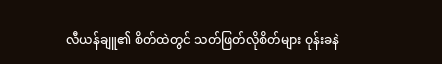လီယန်ချူ၏ စိတ်ထဲတွင် သတ်ဖြတ်လိုစိတ်များ ဝုန်းခနဲ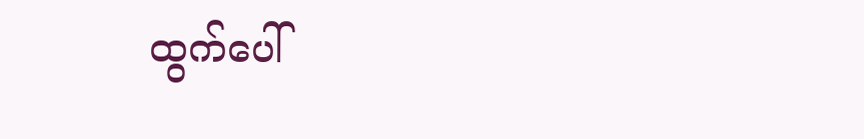ထွက်ပေါ်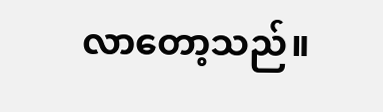လာတော့သည်။